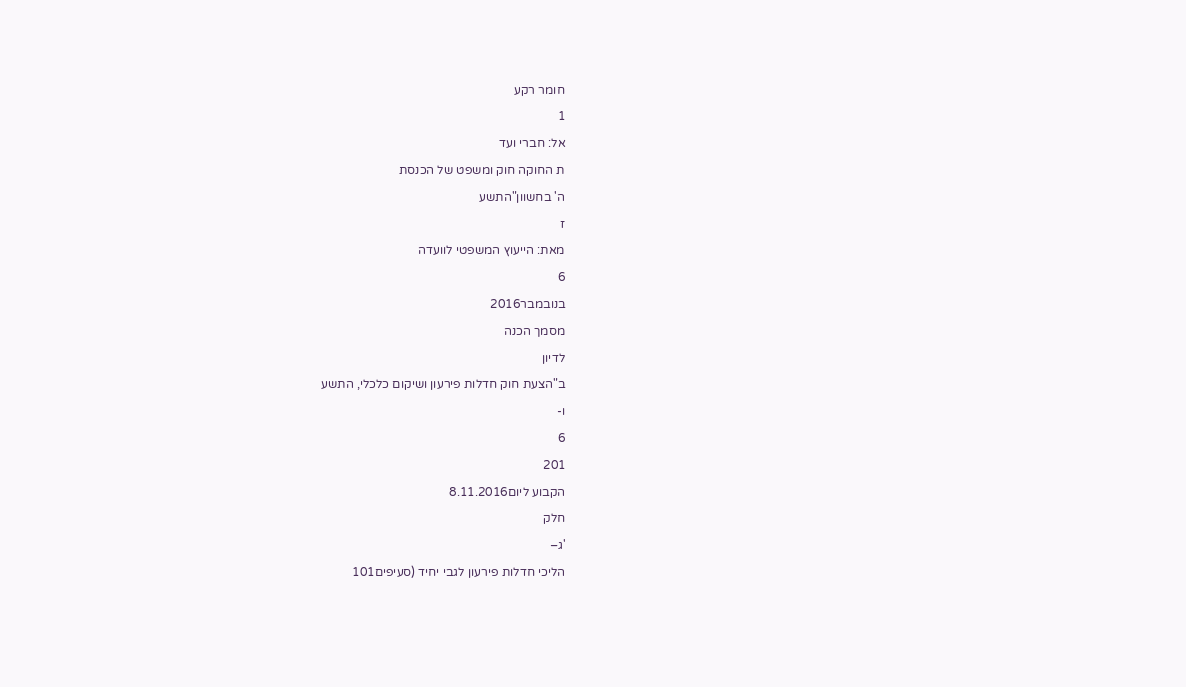חומר רקע
1
אל: חברי ועד
ת החוקה חוק ומשפט של הכנסת
ה' בחשוון"התשע
ז
מאת: הייעוץ המשפטי לוועדה
6
בנובמבר2016
מסמך הכנה
לדיון
ב"הצעת חוק חדלות פירעון ושיקום כלכלי, התשע
ו-
6
201
הקבוע ליום8.11.2016
חלק
'ג–
הליכי חדלות פירעון לגבי יחיד (סעיפים101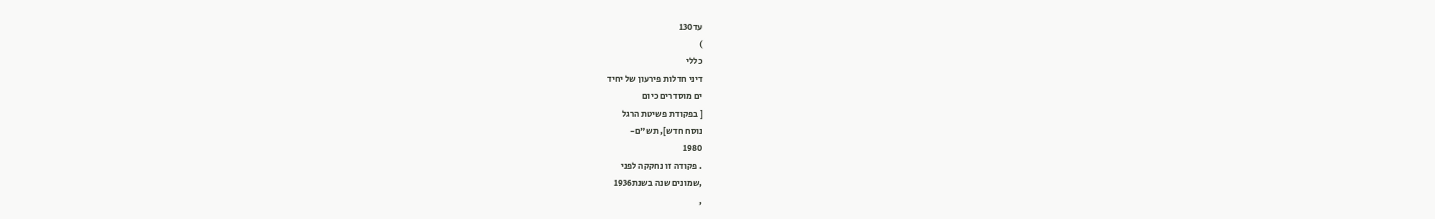עד130
)
כללי
דיני חדלות פירעון של יחיד
ים מוסדרים כיום
[ בפקודת פשיטת הרגל
נוסח חדש], תש"ם-
1980
. פקודה זו נחקקה לפני
,שמונים שנה בשנת1936
,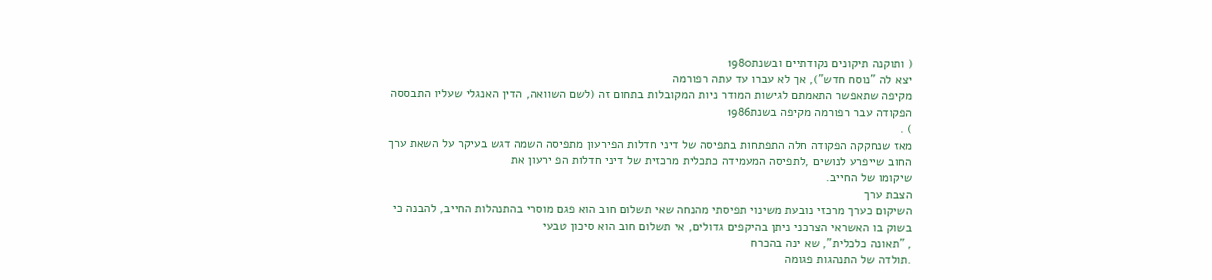( ותוקנה תיקונים נקודתיים ובשנת1980
יצא לה "נוסח חדש"), אך לא עברו עד עתה רפורמה
מקיפה שתאפשר התאמתם לגישות המודר ניות המקובלות בתחום זה (לשם השוואה, הדין האנגלי שעליו התבססה
הפקודה עבר רפורמה מקיפה בשנת1986
) .
מאז שנחקקה הפקודה חלה התפתחות בתפיסה של דיני חדלות הפירעון מתפיסה השמה דגש בעיקר על השאת ערך
החוב שייפרע לנושים ,לתפיסה המעמידה כתכלית מרכזית של דיני חדלות הפ ירעון את
שיקומו של החייב.
הצבת ערך
השיקום כערך מרכזי נובעת משינוי תפיסתי מהנחה שאי תשלום חוב הוא פגם מוסרי בהתנהלות החייב, להבנה כי
בשוק בו האשראי הצרכני ניתן בהיקפים גדולים, אי תשלום חוב הוא סיכון טבעי
, "תאונה כלכלית", שא ינה בהכרח
.תולדה של התנהגות פגומה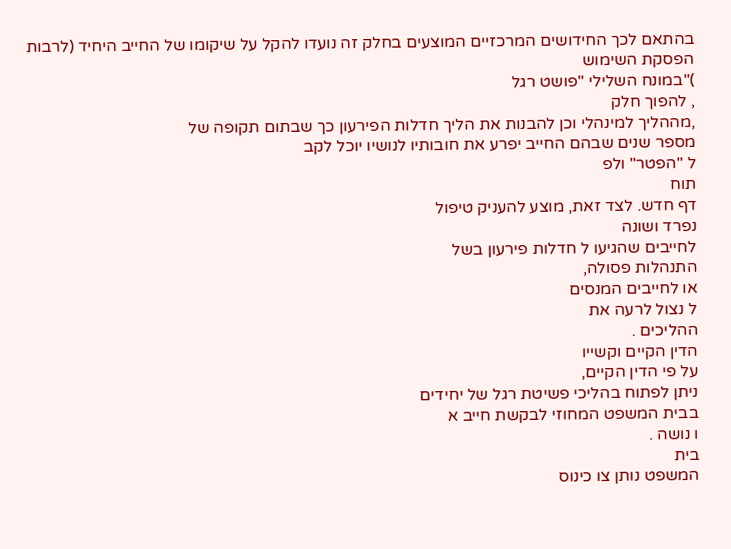בהתאם לכך החידושים המרכזיים המוצעים בחלק זה נועדו להקל על שיקומו של החייב היחיד (לרבות הפסקת השימוש
)"במונח השלילי "פושט רגל
, להפוך חלק
,מההליך למינהלי וכן להבנות את הליך חדלות הפירעון כך שבתום תקופה של
מספר שנים שבהם החייב יפרע את חובותיו לנושיו יוכל לקב
ל "הפטר" ולפ
תוח
דף חדש. לצד זאת, מוצע להעניק טיפול
נפרד ושונה
לחייבים שהגיעו ל חדלות פירעון בשל
התנהלות פסולה,
או לחייבים המנסים
ל נצול לרעה את
ההליכים .
הדין הקיים וקשייו
על פי הדין הקיים,
ניתן לפתוח בהליכי פשיטת רגל של יחידים
בבית המשפט המחוזי לבקשת חייב א
ו נושה .
בית
המשפט נותן צו כינוס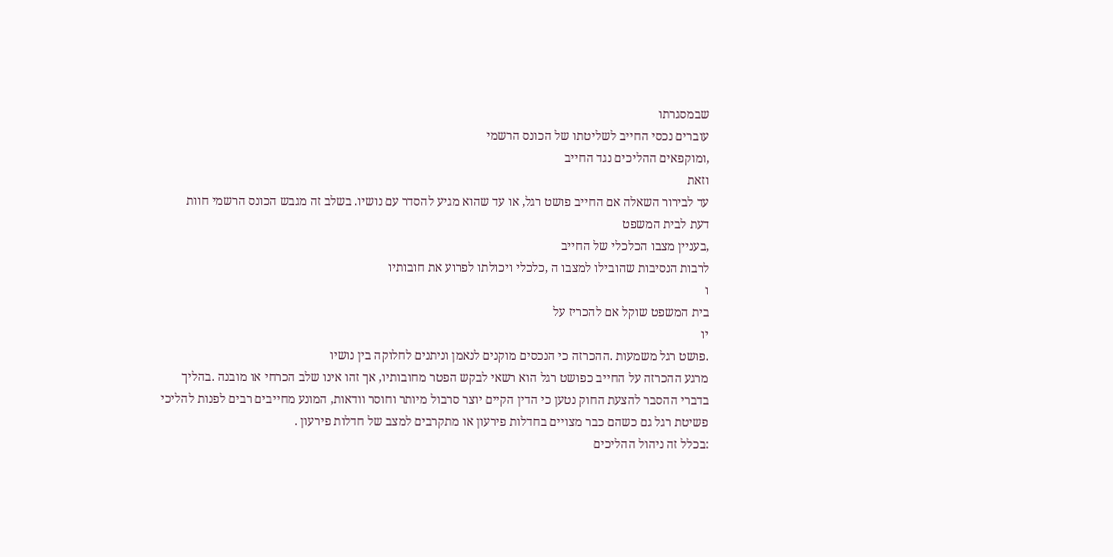שבמסגרתו
עוברים נכסי החייב לשליטתו של הכונס הרשמי
,ומוקפאים ההליכים נגד החייב
וזאת
עד לבירור השאלה אם החייב פושט רגל, או עד שהוא מגיע להסדר עם נושיו. בשלב זה מגבש הכונס הרשמי חוות
דעת לבית המשפט
,בעניין מצבו הכלכלי של החייב
לרבות הנסיבות שהובילו למצבו ה ,כלכלי ויכולתו לפרוע את חובותיו
ו
בית המשפט שוקל אם להכריז על
יו
.פושט רגל משמעות .ההכרזה כי הנכסים מוקנים לנאמן וניתנים לחלוקה בין נושיו
מרגע ההכרזה על החייב כפושט רגל הוא רשאי לבקש הפטר מחובותיו, אך זהו אינו שלב הכרחי או מובנה .בהליך
בדברי ההסבר להצעת החוק נטען כי הדין הקיים יוצר סרבול מיותר וחוסר וודאות, המונע מחייבים רבים לפנות להליכי
פשיטת רגל גם כשהם כבר מצויים בחדלות פירעון או מתקרבים למצב של חדלות פירעון .
:בכלל זה ניהול ההליכים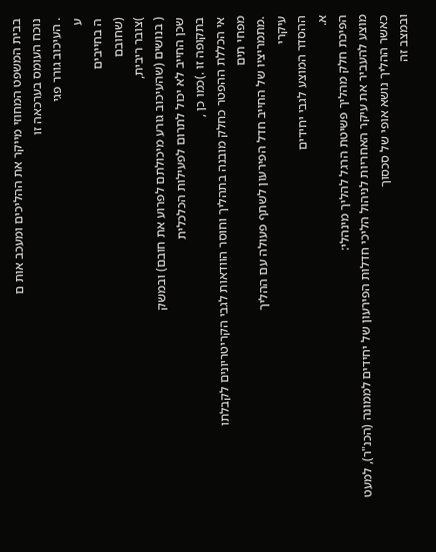בבית המשפט המחוזי מייקר את ההליכים ומעכב אות ם
נוכח העומס בערכאה זו
. העיכוב גורר פגי
ע
ה בחייבים
(שחובם
)צובר ריבית,
( בנושים (שהעיכוב גורע מיכולתם לפרוע את חובם) ובמשק
שכן החייב לא יכול לתרום לפעילות הכלכלית
בתקופה זו .)כמו כן ,
אי הכללת ההפטר כחלק מובנה בתהליך וחוסר הוודאות לגבי הקריטריונים לקבלתו
מפחי תים
.מתמריציו של החייב חדל הפירעון לשתף פעולה עם ההליך
עיקרי
ההסדר המוצע לגבי יחידים
א.
הפיכת חלק מהליך פשיטת הרגל להליך מינהלי:
מוצע להעביר את עיקר האחריות לניהול הליכי חדלות הפירעון של יחידים לממונה (הכנ"ר), למעט
כאשר ההליך נושא אופי של סכסוך
ובמצב זה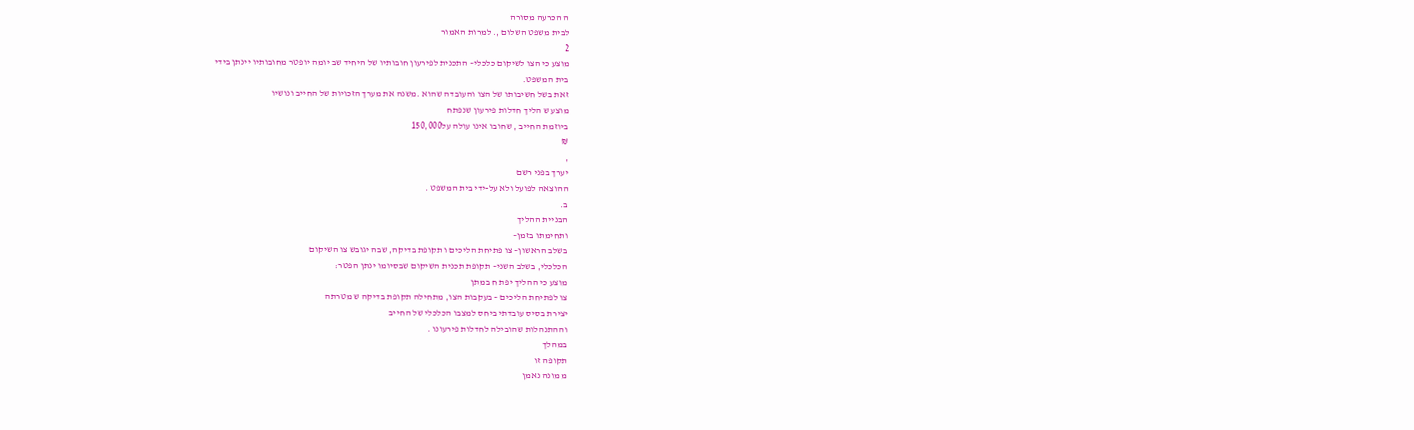ה הכרעה מסורה
לבית משפט השלום ,. למרות האמור
2
מוצע כי הצו לשיקום כלכלי– התכנית לפירעון חובותיו של היחיד שב יומה יופטר מחובותיו יינתן בידי
בית המשפט.
זאת בשל חשיבותו של הצו והעובדה שהוא .משנה את מערך הזכויות של החייב ונושיו
מוצע ש הליך חדלות פירעון שנפתח
ביוזמת החייב , שחובו אינו עולה על150,000
₪
,
יערך בפני רשם
ההוצאה לפועל ולא על-ידי בית המשפט .
ב.
הבניית ההליך
ותחימתו בזמן–
בשלב הראשון– צו פתיחת הליכים ו תקופת בדיקה, שבה יגובש צו השיקום
הכלכלי, בשלב השני– תקופת תכנית השיקום שבסיומו ינתן הפטר:
מוצע כי ההליך יפת ח במתן
צו לפתיחת הליכים – בעקבות הצו, מתחילה תקופת בדיקה ש מטרתה
יצירת בסיס עובדתי ביחס למצבו הכלכלי של החייב
וההתנהלות שהובילה לחדלות פירעונו .
במהלך
תקופה זו
מ מונה נאמן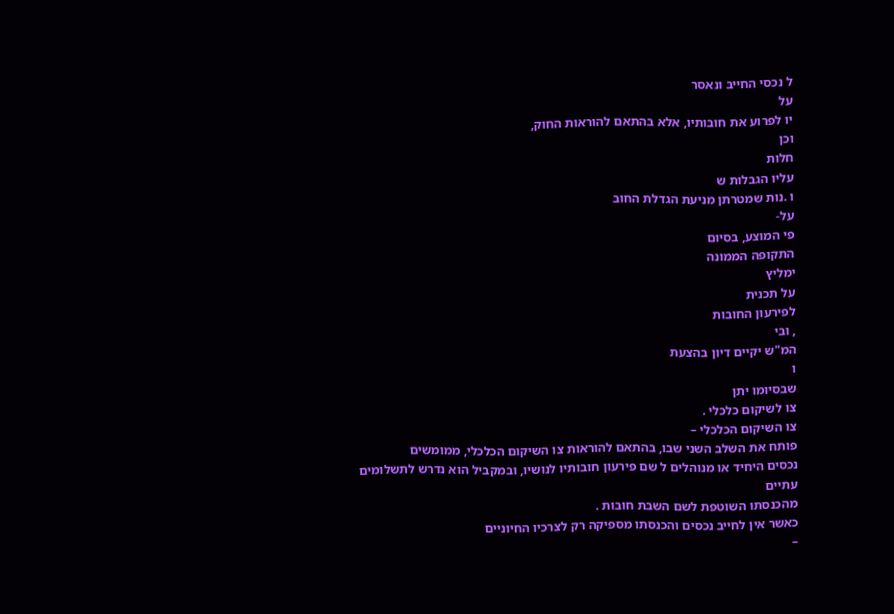ל נכסי החייב ונאסר
על
יו לפרוע את חובותיו, אלא בהתאם להוראות החוק,
וכן
חלות
עליו הגבלות ש
ו .נות שמטרתן מניעת הגדלת החוב
על-
פי המוצע, בסיום
התקופה הממונה
ימליץ
על תכנית
לפירעון החובות
, ובי
המ"ש יקיים דיון בהצעת
ו
שבסיומו יתן
צו לשיקום כלכלי .
צו השיקום הכלכלי –
פותח את השלב השני שבו, בהתאם להוראות צו השיקום הכלכלי, ממומשים
נכסים היחיד או מנוהלים ל שם פירעון חובותיו לנושיו, ובמקביל הוא נדרש לתשלומים עתיים
מהכנסתו השוטפת לשם השבת חובות .
כאשר אין לחייב נכסים והכנסתו מספיקה רק לצרכיו החיוניים
–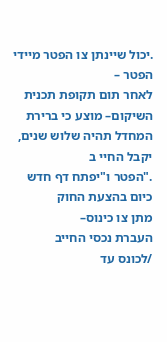.יכול שיינתן צו הפטר מיידי
הפטר –
לאחר תום תקופת תכנית השיקום– מוצע כי ברירת המחדל תהיה שלוש שנים, יקבל החיי ב
."הפטר ו"יפתח דף חדש
כיום בהצעת החוק
מתן צו כינוס–
העברת נכסי החייב
/לכונס עד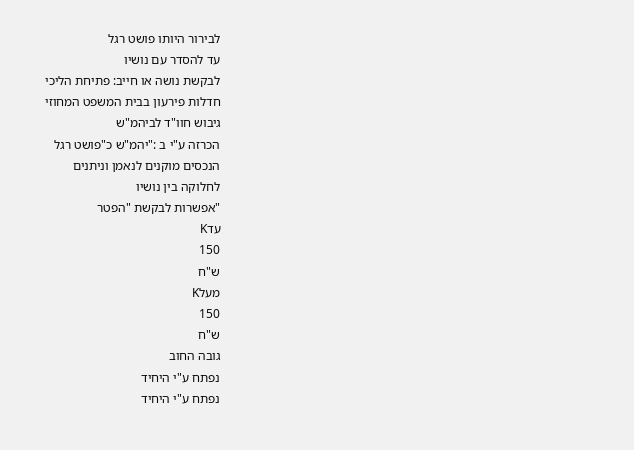לבירור היותו פושט רגל
עד להסדר עם נושיו
לבקשת נושה או חייב: פתיחת הליכי
חדלות פירעון בבית המשפט המחוזי
גיבוש חוו"ד לביהמ"ש
הכרזה ע"י ב :"יהמ"ש כ"פושט רגל
הנכסים מוקנים לנאמן וניתנים
לחלוקה בין נושיו
"אפשרות לבקשת "הפטר
עדK
150
ש"ח
מעלK
150
ש"ח
גובה החוב
נפתח ע"י היחיד
נפתח ע"י היחיד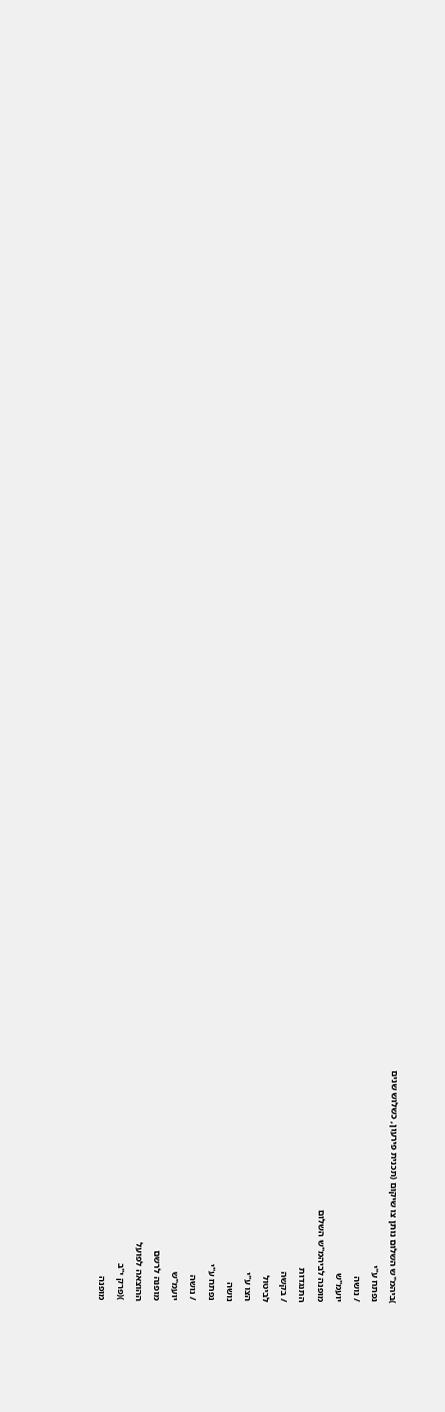)ביהמ"ש השלום נותן צו שיקום (תכנית פירעון, כשלוש שנים
נפתח ע"י
/ נושה
יועמ"ש
מופנה לביהמ"ש השלום
התנגדות
/ בקשה
לביטול
הצו ע"י
נושה
נפתח ע"י
/ נושה
יועמ"ש
מופנה לרשם
ההוצאה לפועל
)(פרק י"ב
מופנה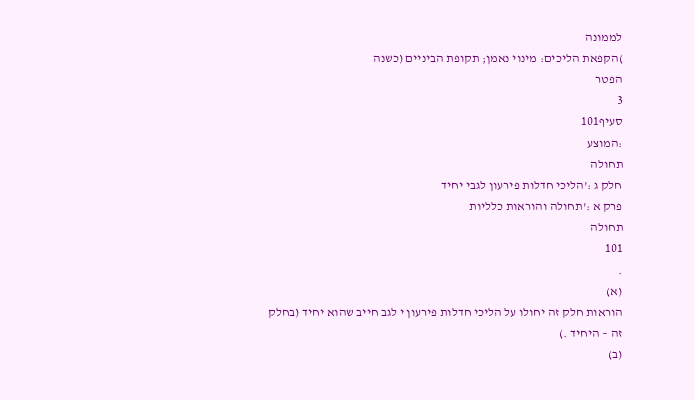לממונה
)הקפאת הליכים: מינוי נאמן; תקופת הביניים (כשנה
הפטר
3
סעיף101
:המוצע
תחולה
חלק ג :'הליכי חדלות פירעון לגבי יחיד
פרק א :'תחולה והוראות כלליות
תחולה
101
.
(א)
הוראות חלק זה יחולו על הליכי חדלות פירעון י לגב חייב שהוא יחיד (בחלק
זה – היחיד .)
(ב)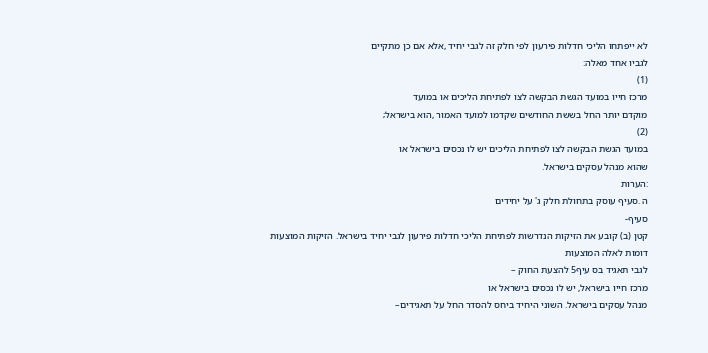לא ייפתחו הליכי חדלות פירעון לפי חלק זה לגבי יחיד ,אלא אם כן מתקיים
לגביו אחד מאלה:
(1)
מרכז חייו במועד הגשת הבקשה לצו לפתיחת הליכים או במועד
מוקדם יותר החל בששת החודשים שקדמו למועד האמור ,הוא בישראל;
(2)
במועד הגשת הבקשה לצו לפתיחת הליכים יש לו נכסים בישראל או
שהוא מנהל עסקים בישראל.
:הערות
ה .סעיף עוסק בתחולת חלק ג' על יחידים
סעיף-
קטן (ב) קובע את הזיקות הנדרשות לפתיחת הליכי חדלות פירעון לגבי יחיד בישראל. הזיקות המוצעות
דומות לאלה המוצעות
לגבי תאגיד בס עיף5 להצעת החוק –
מרכז חייו בישראל, יש לו נכסים בישראל או
מנהל עסקים בישראל. השוני היחיד ביחס להסדר החל על תאגידים–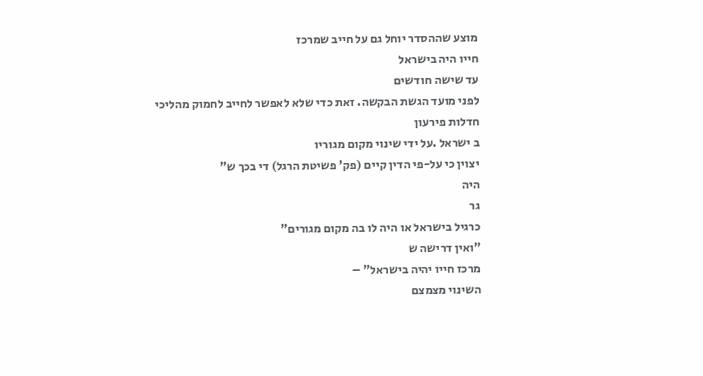מוצע שההסדר יוחל גם על חייב שמרכז
חייו היה בישראל
עד שישה חודשים
לפני מועד הגשת הבקשה. זאת כדי שלא לאפשר לחייב לחמוק מהליכי
חדלות פירעון
ב ישראל .על ידי שינוי מקום מגוריו
יצוין כי על-פי הדין קיים (פק' פשיטת הרגל) די בכך ש"
היה
גר
כרגיל בישראל או היה לו בה מקום מגורים"
"ואין דרישה ש
מרכז חייו יהיה בישראל" –
השינוי מצמצם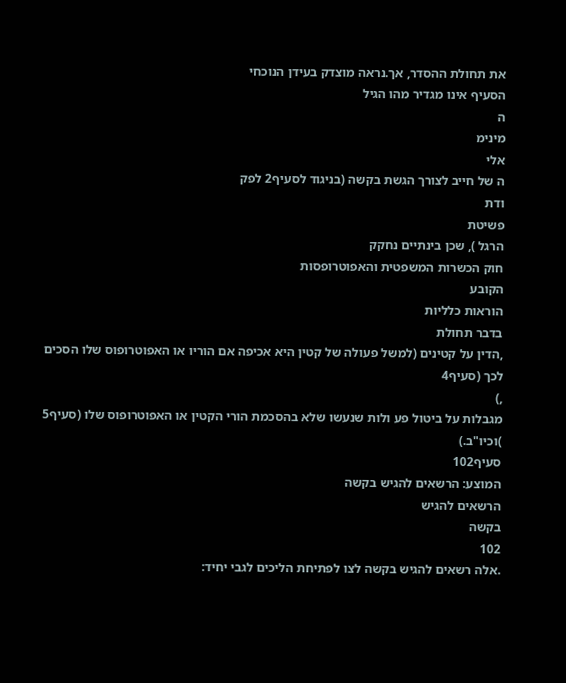את תחולת ההסדר, אך.נראה מוצדק בעידן הנוכחי
הסעיף אינו מגדיר מהו הגיל
ה
מינימ
אלי
ה של חייב לצורך הגשת בקשה (בניגוד לסעיף2 לפק
ודת
פשיטת
הרגל ), שכן בינתיים נחקק
חוק הכשרות המשפטית והאפוטרופסות
הקובע
הוראות כלליות
בדבר תחולת
,הדין על קטינים (למשל פעולה של קטין היא אכיפה אם הוריו או האפוטרופוס שלו הסכים לכך (סעיף4
,)
מגבלות על ביטול פע ולות שנעשו שלא בהסכמת הורי הקטין או האפוטרופוס שלו (סעיף5
)וכיו"ב.)
סעיף102
המוצע: הרשאים להגיש בקשה
הרשאים להגיש
בקשה
102
.אלה רשאים להגיש בקשה לצו לפתיחת הליכים לגבי יחיד: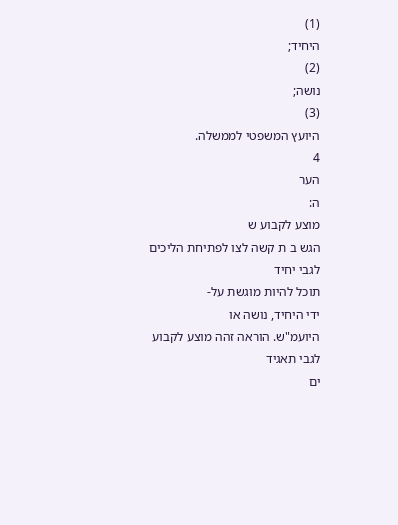(1)
היחיד;
(2)
נושה;
(3)
היועץ המשפטי לממשלה.
4
הער
ה:
מוצע לקבוע ש
הגש ב ת קשה לצו לפתיחת הליכים לגבי יחיד
תוכל להיות מוגשת על-
ידי היחיד, נושה או
היועמ"ש. הוראה זהה מוצע לקבוע
לגבי תאגיד
ים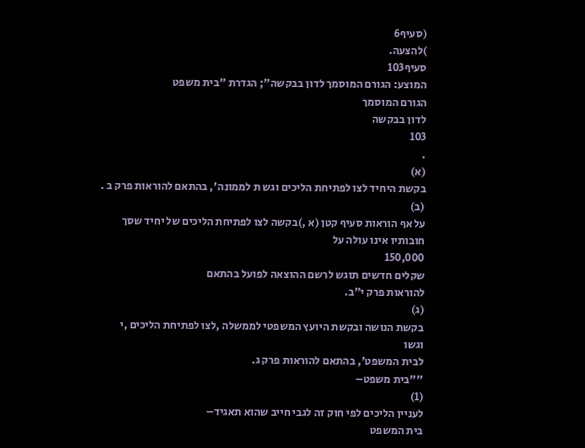(סעיף6
)להצעה.
סעיף103
המוצע: הגורם המוסמך לדון בבקשה"; הגדרת "בית משפט
הגורם המוסמך
לדון בבקשה
103
.
(א)
בקשת היחיד לצו לפתיחת הליכים וגש ת לממונה', בהתאם להוראות פרק ב .
(ב)
על אף הוראות סעיף קטן (א ,)בקשה לצו לפתיחת הליכים של יחיד שסך
חובותיו אינו עולה על
150,000
שקלים חדשים תוגש לרשם ההוצאה לפועל בהתאם
להוראות פרק י"ב.
(ג)
בקשת הנושה ובקשת היועץ המשפטי לממשלה ,לצו לפתיחת הליכים ,י
וגשו
לבית המשפט', בהתאם להוראות פרק ג.
""בית משפט–
(1)
לעניין הליכים לפי חוק זה לגבי חייב שהוא תאגיד–
בית המשפט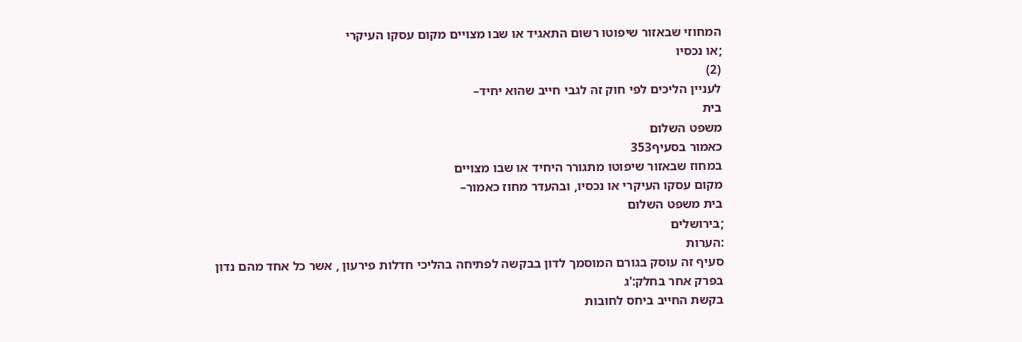המחוזי שבאזור שיפוטו רשום התאגיד או שבו מצויים מקום עסקו העיקרי
;או נכסיו
(2)
לעניין הליכים לפי חוק זה לגבי חייב שהוא יחיד–
בית
משפט השלום
כאמור בסעיף353
במחוז שבאזור שיפוטו מתגורר היחיד או שבו מצויים
מקום עסקו העיקרי או נכסיו, ובהעדר מחוז כאמור–
בית משפט השלום
;בירושלים
:הערות
סעיף זה עוסק בגורם המוסמך לדון בבקשה לפתיחה בהליכי חדלות פירעון , אשר כל אחד מהם נדון
בפרק אחר בחלק:'ג
בקשת החייב ביחס לחובות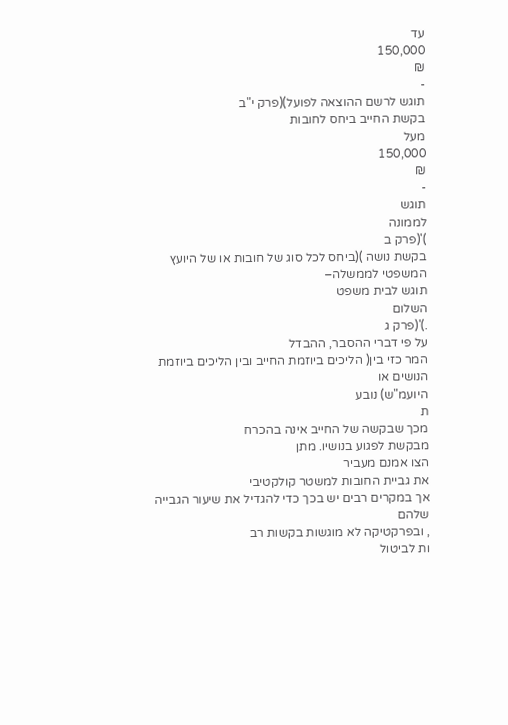עד
150,000
₪
-
תוגש לרשם ההוצאה לפועל)(פרק י"ב
בקשת החייב ביחס לחובות
מעל
150,000
₪
-
תוגש
לממונה
)'(פרק ב
בקשת נושה )(ביחס לכל סוג של חובות או של היועץ המשפטי לממשלה–
תוגש לבית משפט
השלום
.)'(פרק ג
על פי דברי ההסבר, ההבדל
המר כזי בין( הליכים ביוזמת החייב ובין הליכים ביוזמת הנושים או
היועמ"ש) נובע
ת
מכך שבקשה של החייב אינה בהכרח
מבקשת לפגוע בנושיו. מתן
הצו אמנם מעביר
את גביית החובות למשטר קולקטיבי
אך במקרים רבים יש בכך כדי להגדיל את שיעור הגבייה
שלהם
, ובפרקטיקה לא מוגשות בקשות רב
ות לביטול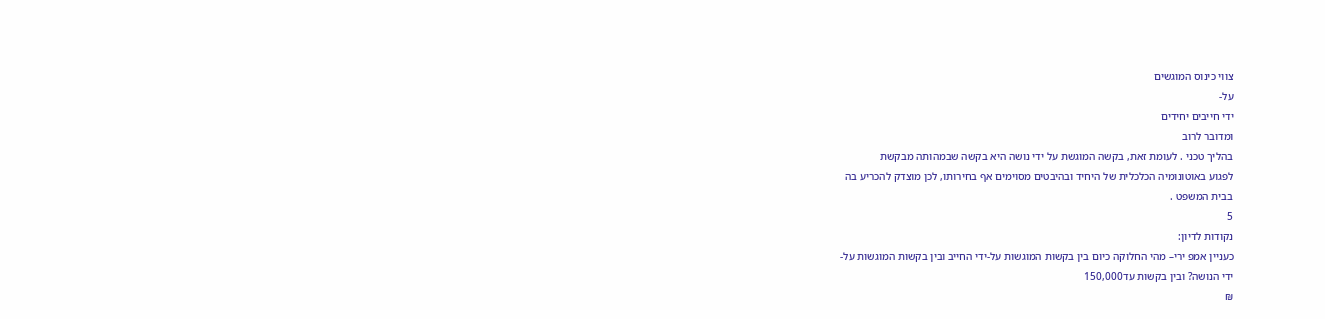צווי כינוס המוגשים
על-
ידי חייבים יחידים
ומדובר לרוב
בהליך טכני . לעומת זאת, בקשה המוגשת על ידי נושה היא בקשה שבמהותה מבקשת
לפגוע באוטונומיה הכלכלית של היחיד ובהיבטים מסוימים אף בחירותו, לכן מוצדק להכריע בה
בבית המשפט .
5
נקודות לדיון:
כעניין אמפ ירי– מהי החלוקה כיום בין בקשות המוגשות על-ידי החייב ובין בקשות המוגשות על-
ידי הנושה? ובין בקשות עד150,000
₪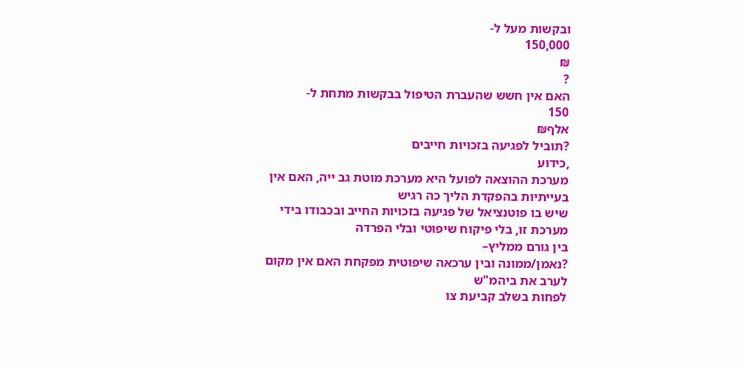ובקשות מעל ל-
150,000
₪
?
האם אין חשש שהעברת הטיפול בבקשות מתחת ל-
150
אלף₪
?תוביל לפגיעה בזכויות חייבים
,כידוע
מערכת ההוצאה לפועל היא מערכת מוטת גב ייה, האם אין בעייתיות בהפקדת הליך כה רגיש
שיש בו פוטנציאל של פגיעה בזכויות החייב ובכבודו בידי מערכת זו, בלי פיקוח שיפוטי ובלי הפרדה
בין גורם ממליץ–
?נאמן/ממונה ובין ערכאה שיפוטית מפקחת האם אין מקום לערב את ביהמ"ש
לפחות בשלב קביעת צו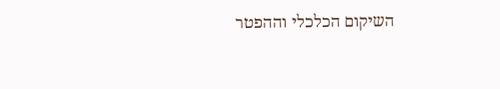השיקום הכלכלי וההפטר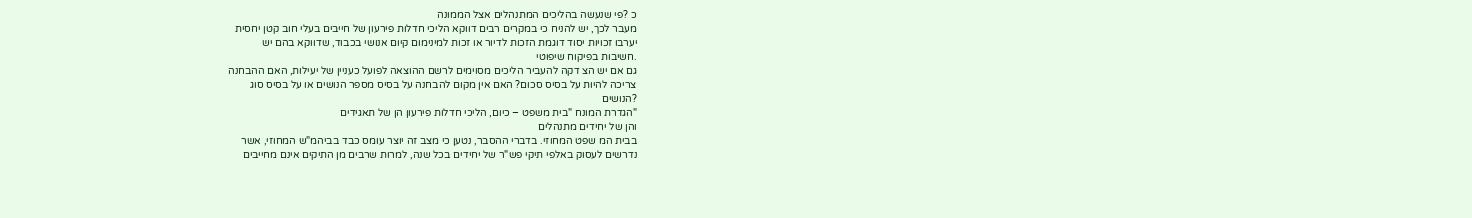כ ?פי שנעשה בהליכים המתנהלים אצל הממונה
מעבר לכך, יש להניח כי במקרים רבים דווקא הליכי חדלות פירעון של חייבים בעלי חוב קטן יחסית
יערבו זכויות יסוד דוגמת הזכות לדיור או זכות למינימום קיום אנושי בכבוד, שדווקא בהם יש
.חשיבות בפיקוח שיפוטי
גם אם יש הצ דקה להעביר הליכים מסוימים לרשם ההוצאה לפועל כעניין של יעילות, האם ההבחנה
צריכה להיות על בסיס סכום? האם אין מקום להבחנה על בסיס מספר הנושים או על בסיס סוג
?הנושים
"הגדרת המונח "בית משפט – כיום, הליכי חדלות פירעון הן של תאגידים
והן של יחידים מתנהלים
בבית המ שפט המחוזי. בדברי ההסבר, נטען כי מצב זה יוצר עומס כבד בביהמ"ש המחוזי, אשר
נדרשים לעסוק באלפי תיקי פש"ר של יחידים בכל שנה, למרות שרבים מן התיקים אינם מחייבים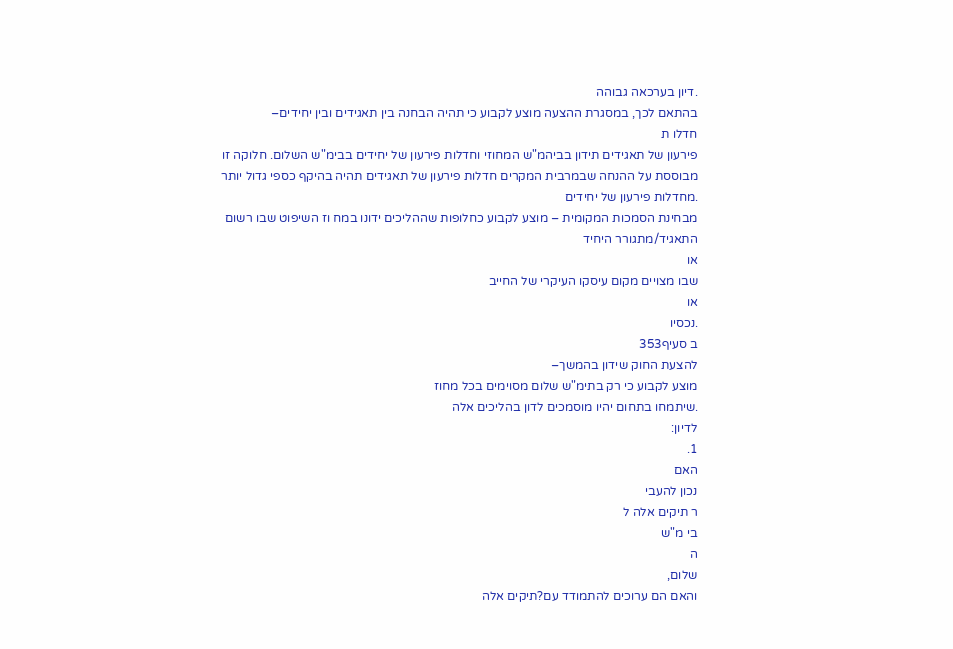.דיון בערכאה גבוהה
בהתאם לכך, במסגרת ההצעה מוצע לקבוע כי תהיה הבחנה בין תאגידים ובין יחידים–
חדלו ת
פירעון של תאגידים תידון בביהמ"ש המחוזי וחדלות פירעון של יחידים בבימ"ש השלום. חלוקה זו
מבוססת על ההנחה שבמרבית המקרים חדלות פירעון של תאגידים תהיה בהיקף כספי גדול יותר
.מחדלות פירעון של יחידים
מבחינת הסמכות המקומית – מוצע לקבוע כחלופות שההליכים ידונו במח וז השיפוט שבו רשום
התאגיד/מתגורר היחיד
או
שבו מצויים מקום עיסקו העיקרי של החייב
או
.נכסיו
ב סעיף353
להצעת החוק שידון בהמשך–
מוצע לקבוע כי רק בתימ"ש שלום מסוימים בכל מחוז
.שיתמחו בתחום יהיו מוסמכים לדון בהליכים אלה
לדיון:
1.
האם
נכון להעבי
ר תיקים אלה ל
בי מ"ש
ה
שלום,
והאם הם ערוכים להתמודד עם?תיקים אלה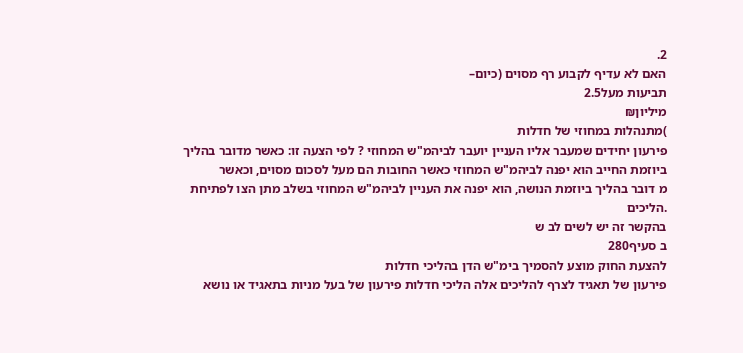2.
האם לא עדיף לקבוע רף מסוים (כיום–
תביעות מעל2.5
מיליון₪
)מתנהלות במחוזי של חדלות
פירעון יחידים שמעבר אליו העניין יועבר לביהמ"ש המחוזי ? לפי הצעה זו: כאשר מדובר בהליך
ביוזמת החייב הוא יפנה לביהמ"ש המחוזי כאשר החובות הם מעל לסכום מסוים, וכאשר
מ דובר בהליך ביוזמת הנושה, הוא יפנה את העניין לביהמ"ש המחוזי בשלב מתן הצו לפתיחת
.הליכים
בהקשר זה יש לשים לב ש
ב סעיף280
להצעת החוק מוצע להסמיך בימ"ש הדן בהליכי חדלות
פירעון של תאגיד לצרף להליכים אלה הליכי חדלות פירעון של בעל מניות בתאגיד או נושא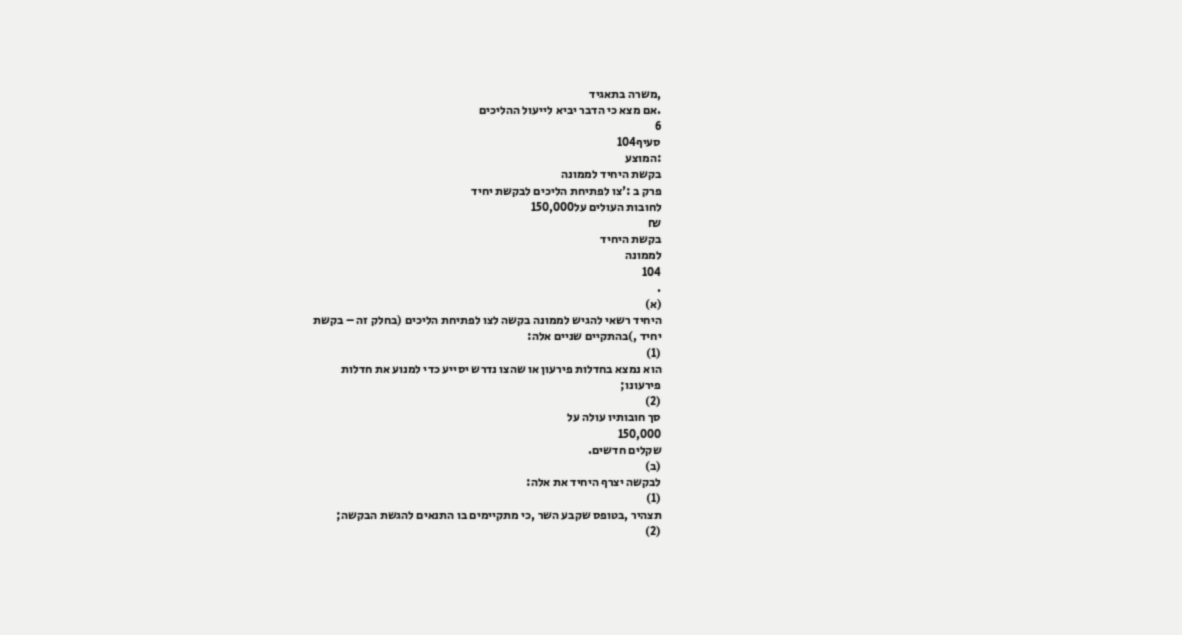,משרה בתאגיד
.אם מצא כי הדבר יביא לייעול ההליכים
6
סעיף104
:המוצע
בקשת היחיד לממונה
פרק ב :'צו לפתיחת הליכים לבקשת יחיד
לחובות העולים על150,000
₪
בקשת היחיד
לממונה
104
.
(א)
היחיד רשאי להגיש לממונה בקשה לצו לפתיחת הליכים (בחלק זה – בקשת
יחיד ,)בהתקיים שניים אלה:
(1)
הוא נמצא בחדלות פירעון או שהצו נדרש יסייע כדי למנוע את חדלות
פירעונו;
(2)
סך חובותיו עולה על
150,000
שקלים חדשים.
(ב)
לבקשה יצרף היחיד את אלה:
(1)
תצהיר ,בטופס שקבע השר ,כי מתקיימים בו התנאים להגשת הבקשה;
(2)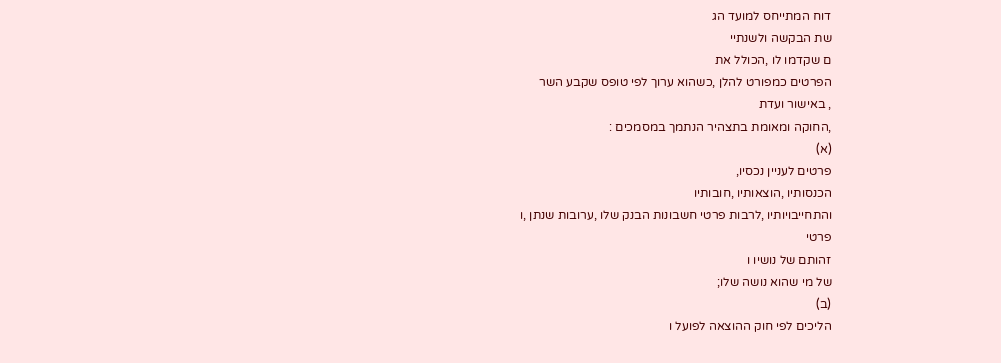דוח המתייחס למועד הג
שת הבקשה ולשנתיי
ם שקדמו לו ,הכולל את
הפרטים כמפורט להלן ,כשהוא ערוך לפי טופס שקבע השר
, באישור ועדת
,החוקה ומאומת בתצהיר הנתמך במסמכים :
(א)
פרטים לעניין נכסיו,
הכנסותיו ,הוצאותיו ,חובותיו
והתחייבויותיו ,לרבות פרטי חשבונות הבנק שלו ,ערובות שנתן ,ו
פרטי
זהותם של נושיו ו
של מי שהוא נושה שלו;
(ב)
הליכים לפי חוק ההוצאה לפועל ו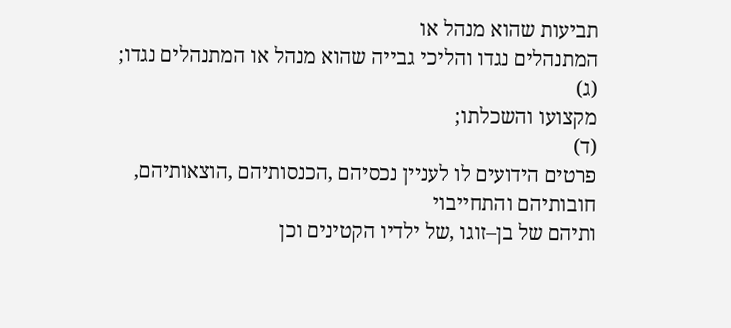תביעות שהוא מנהל או
המתנהלים נגדו והליכי גבייה שהוא מנהל או המתנהלים נגדו;
(ג)
מקצועו והשכלתו;
(ד)
פרטים הידועים לו לעניין נכסיהם ,הכנסותיהם ,הוצאותיהם,
חובותיהם והתחייבוי
ותיהם של בן–זוגו ,של ילדיו הקטינים וכן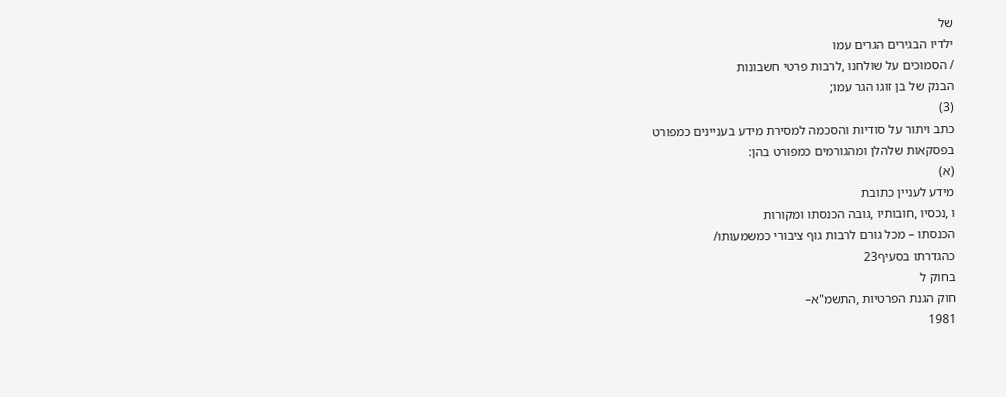של
ילדיו הבגירים הגרים עמו
/ הסמוכים על שולחנו ,לרבות פרטי חשבונות
הבנק של בן זוגו הגר עמו;
(3)
כתב ויתור על סודיות והסכמה למסירת מידע בעניינים כמפורט
בפסקאות שלהלן ומהגורמים כמפורט בהן:
(א)
מידע לעניין כתובת
ו ,נכסיו ,חובותיו ,גובה הכנסתו ומקורות
הכנסתו – מכל גורם לרבות גוף ציבורי כמשמעותו/
כהגדרתו בסעיף23
בחוק ל
חוק הגנת הפרטיות ,התשמ"א–
1981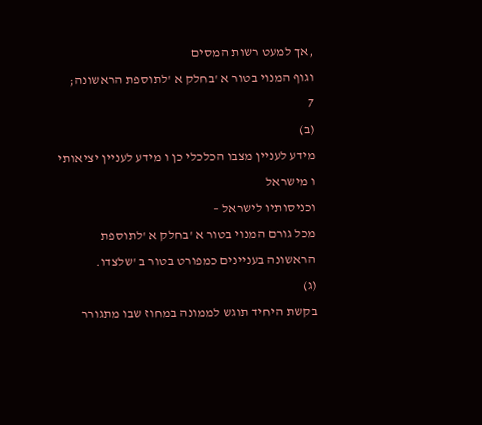,אך למעט רשות המסים
וגוף המנוי בטור א 'בחלק א 'לתוספת הראשונה;
7
(ב)
מידע לעניין מצבו הכלכלי כן ו מידע לעניין יציאותי
ו מישראל
וכניסותיו לישראל –
מכל גורם המנוי בטור א 'בחלק א 'לתוספת
הראשונה בעניינים כמפורט בטור ב 'שלצדו.
(ג)
בקשת היחיד תוגש לממונה במחוז שבו מתגורר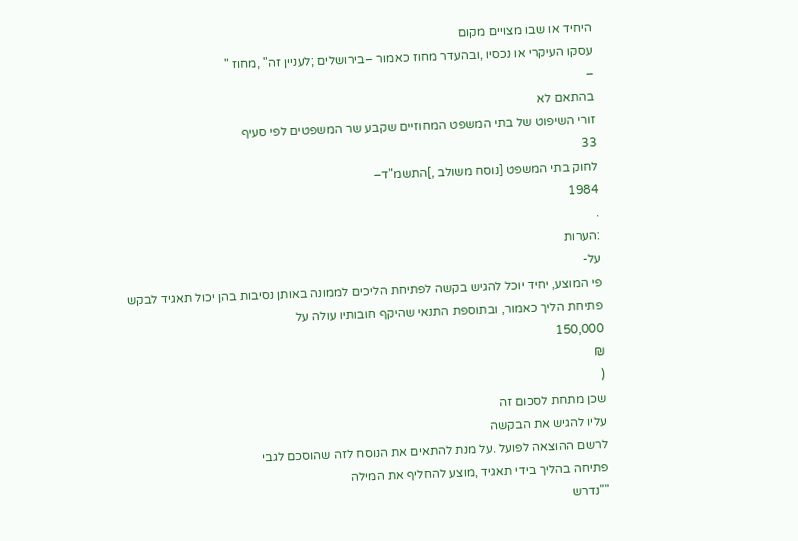היחיד או שבו מצויים מקום
עסקו העיקרי או נכסיו ,ובהעדר מחוז כאמור –בירושלים ;לעניין זה" ,מחוז "
–
בהתאם לא
זורי השיפוט של בתי המשפט המחוזיים שקבע שר המשפטים לפי סעיף
33
לחוק בתי המשפט [נוסח משולב ,]התשמ"ד–
1984
.
:הערות
על-
פי המוצע, יחיד יוכל להגיש בקשה לפתיחת הליכים לממונה באותן נסיבות בהן יכול תאגיד לבקש
פתיחת הליך כאמור, ובתוספת התנאי שהיקף חובותיו עולה על
150,000
₪
(
שכן מתחת לסכום זה
עליו להגיש את הבקשה
לרשם ההוצאה לפועל .על מנת להתאים את הנוסח לזה שהוסכם לגבי
פתיחה בהליך בידי תאגיד ,מוצע להחליף את המילה
""נדרש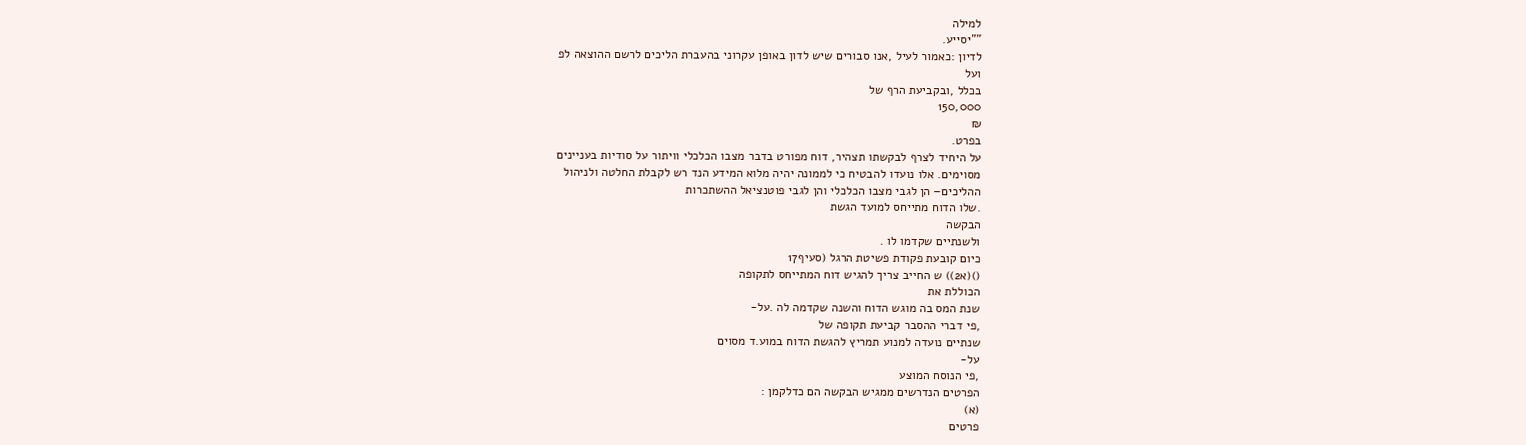למילה
""יסייע.
לדיון :כאמור לעיל ,אנו סבורים שיש לדון באופן עקרוני בהעברת הליכים לרשם ההוצאה לפ
ועל
בכלל ,ובקביעת הרף של
150,000
₪
בפרט.
על היחיד לצרף לבקשתו תצהיר, דוח מפורט בדבר מצבו הכלכלי וויתור על סודיות בעניינים
מסוימים. אלו נועדו להבטיח כי לממונה יהיה מלוא המידע הנד רש לקבלת החלטה ולניהול
ההליכים– הן לגבי מצבו הכלכלי והן לגבי פוטנציאל ההשתכרות
.שלו הדוח מתייחס למועד הגשת
הבקשה
ולשנתיים שקדמו לו .
כיום קובעת פקודת פשיטת הרגל (סעיף17
()(א2)) ש החייב צריך להגיש דוח המתייחס לתקופה
הכוללת את
שנת המס בה מוגש הדוח והשנה שקדמה לה .על-
,פי דברי ההסבר קביעת תקופה של
שנתיים נועדה למנוע תמריץ להגשת הדוח במוע.ד מסוים
על-
,פי הנוסח המוצע
הפרטים הנדרשים ממגיש הבקשה הם כדלקמן :
(א)
פרטים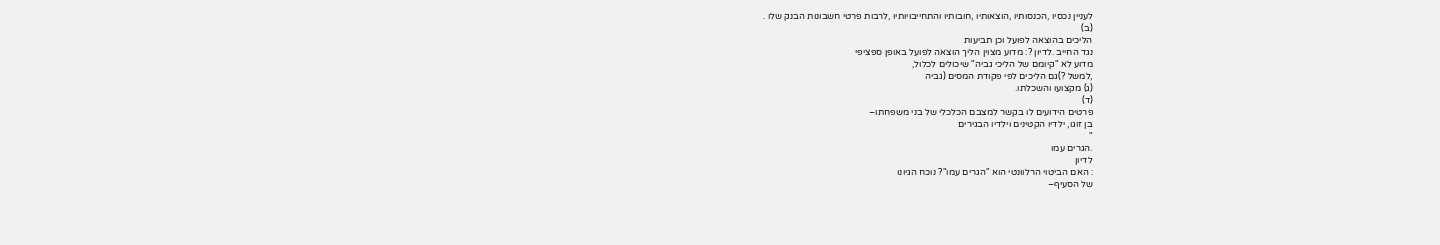לעניין נכסיו ,הכנסותיו ,הוצאותיו ,חובותיו והתחייבויותיו ,לרבות פרטי חשבונות הבנק שלו .
(ב)
הליכים בהוצאה לפועל וכן תביעות
נגד החייב .לדיון ?: מדוע מצוין הליך הוצאה לפועל באופן ספציפי
מדוע לא "קיומם של הליכי גביה" שיכולים לכלול,
,למשל ?)גם הליכים לפי פקודת המסים (גביה
(ג) מקצועו והשכלתו.
(ד)
פרטים הידועים לו בקשר למצבם הכלכלי של בני משפחתו–
בן זוגו, ילדיו הקטינים וילדיו הבגירים
"
.הגרים עמו
לדיון
: האם הביטוי הרלוונטי הוא "הגרים עמו"? נוכח הגיונו
של הסעיף–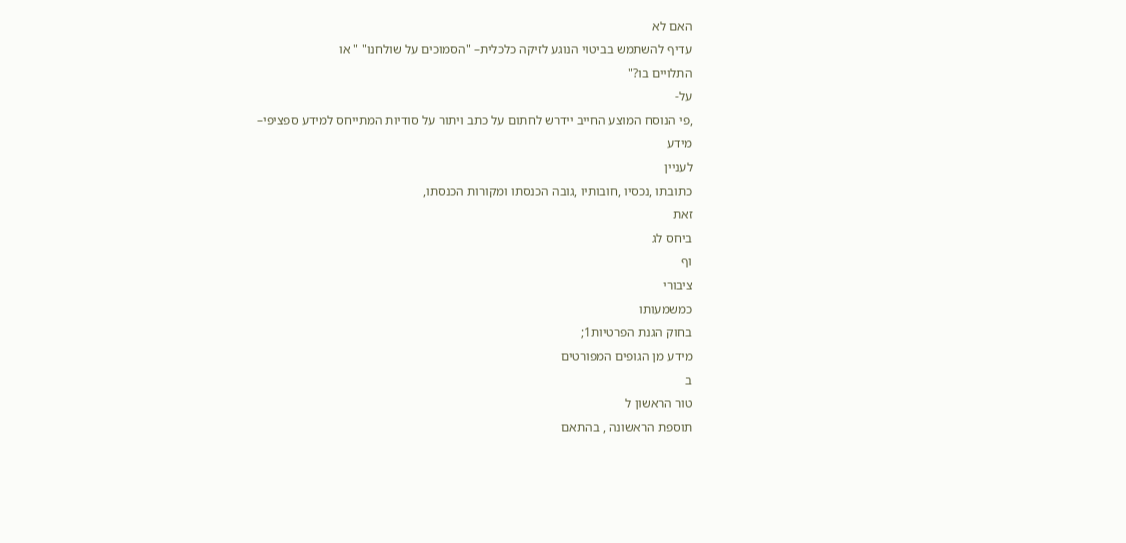האם לא
עדיף להשתמש בביטוי הנוגע לזיקה כלכלית– "הסמוכים על שולחנו" " או
התלויים בו?"
על-
,פי הנוסח המוצע החייב יידרש לחתום על כתב ויתור על סודיות המתייחס למידע ספציפי–
מידע
לעניין
כתובתו ,נכסיו ,חובותיו ,גובה הכנסתו ומקורות הכנסתו,
זאת
ביחס לג
וף
ציבורי
כמשמעותו
בחוק הגנת הפרטיות1;
מידע מן הגופים המפורטים
ב
טור הראשון ל
תוספת הראשונה , בהתאם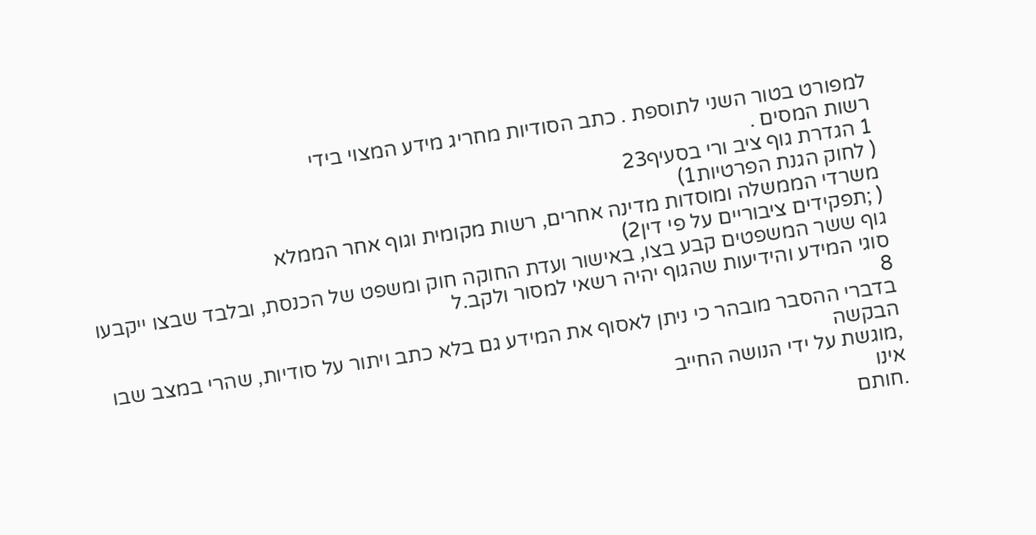למפורט בטור השני לתוספת . כתב הסודיות מחריג מידע המצוי בידי
רשות המסים .
1 הגדרת גוף ציב ורי בסעיף23
( לחוק הגנת הפרטיות1)
משרדי הממשלה ומוסדות מדינה אחרים, רשות מקומית וגוף אחר הממלא
( ;תפקידים ציבוריים על פי דין2)
גוף ששר המשפטים קבע בצו, באישור ועדת החוקה חוק ומשפט של הכנסת, ובלבד שבצו ייקבעו
סוגי המידע והידיעות שהגוף יהיה רשאי למסור ולקב.ל
8
בדברי ההסבר מובהר כי ניתן לאסוף את המידע גם בלא כתב ויתור על סודיות, שהרי במצב שבו
הבקשה
,מוגשת על ידי הנושה החייב
אינו
.חותם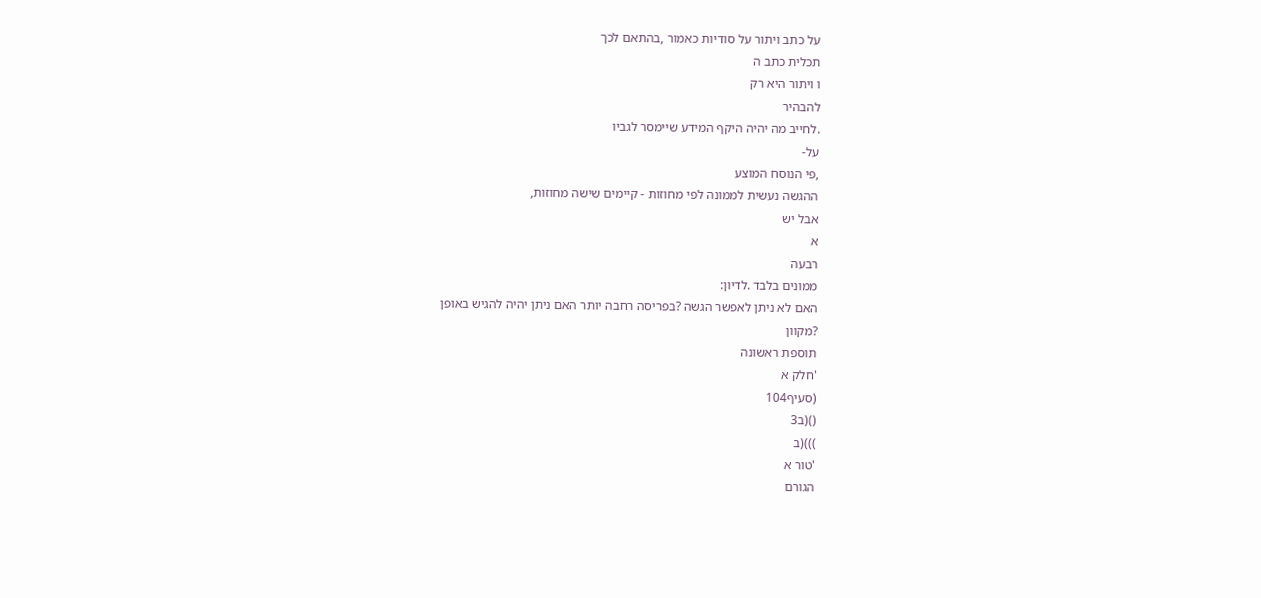על כתב ויתור על סודיות כאמור ,בהתאם לכך
תכלית כתב ה
ו ויתור היא רק
להבהיר
.לחייב מה יהיה היקף המידע שיימסר לגביו
על-
,פי הנוסח המוצע
ההגשה נעשית לממונה לפי מחוזות - קיימים שישה מחוזות,
אבל יש
א
רבעה
ממונים בלבד .לדיון:
האם לא ניתן לאפשר הגשה ?בפריסה רחבה יותר האם ניתן יהיה להגיש באופן
?מקוון
תוספת ראשונה
'חלק א
(סעיף104
()(ב3
)))(ב
'טור א
הגורם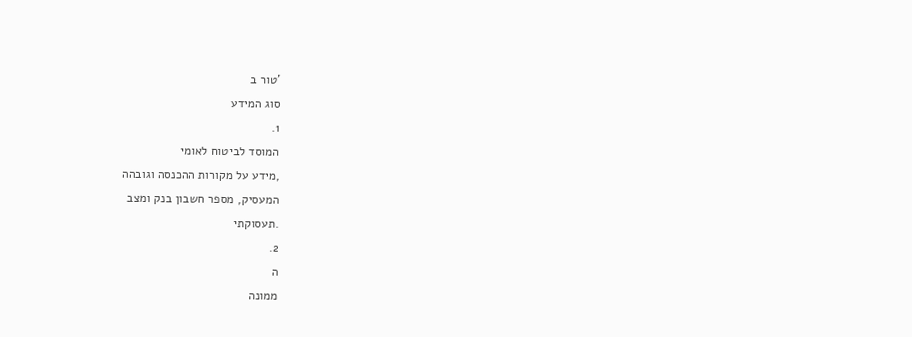'טור ב
סוג המידע
1.
המוסד לביטוח לאומי
,מידע על מקורות ההכנסה וגובהה
המעסיק, מספר חשבון בנק ומצב
.תעסוקתי
2.
ה
ממונה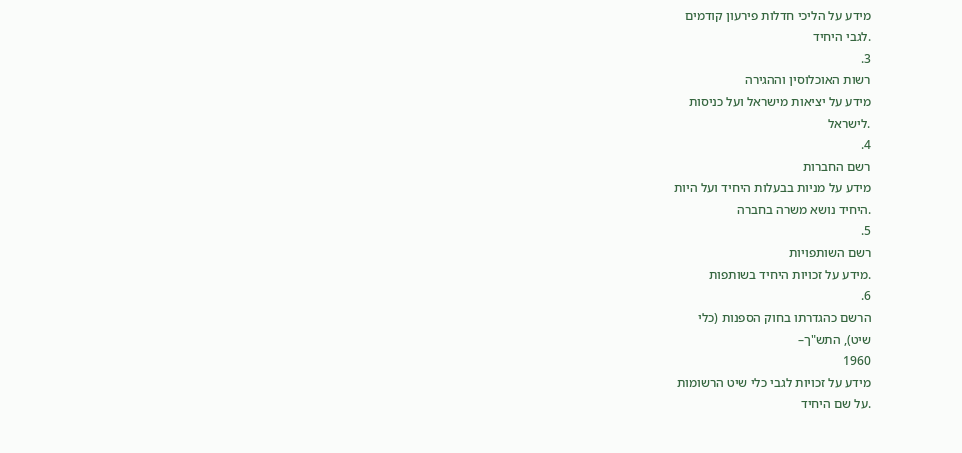מידע על הליכי חדלות פירעון קודמים
.לגבי היחיד
3.
רשות האוכלוסין וההגירה
מידע על יציאות מישראל ועל כניסות
.לישראל
4.
רשם החברות
מידע על מניות בבעלות היחיד ועל היות
.היחיד נושא משרה בחברה
5.
רשם השותפויות
.מידע על זכויות היחיד בשותפות
6.
הרשם כהגדרתו בחוק הספנות (כלי
שיט), התש"ך–
1960
מידע על זכויות לגבי כלי שיט הרשומות
.על שם היחיד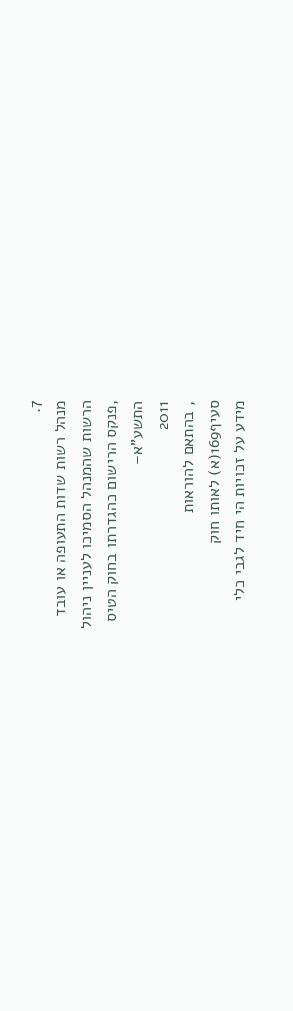7.
מנהל רשות שדות התעופה או עובד
הרשות שהמנהל הסמיכו לעניין ניהול
,פנקס הרישום כהגדרתו בחוק הטיס
התשע"א–
2011
, בהתאם להוראות
סעיף169(א) לאותו חוק
מידע על זכויות הי חיד לגבי כלי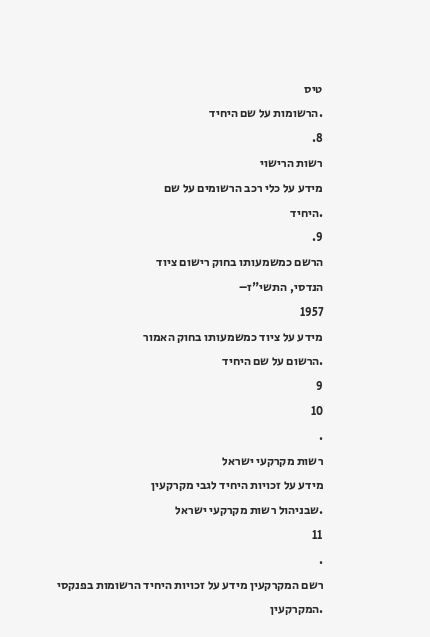טיס
.הרשומות על שם היחיד
8.
רשות הרישוי
מידע על כלי רכב הרשומים על שם
.היחיד
9.
הרשם כמשמעותו בחוק רישום ציוד
הנדסי, התשי"ז–
1957
מידע על ציוד כמשמעותו בחוק האמור
.הרשום על שם היחיד
9
10
.
רשות מקרקעי ישראל
מידע על זכויות היחיד לגבי מקרקעין
.שבניהול רשות מקרקעי ישראל
11
.
רשם המקרקעין מידע על זכויות היחיד הרשומות בפנקסי
.המקרקעין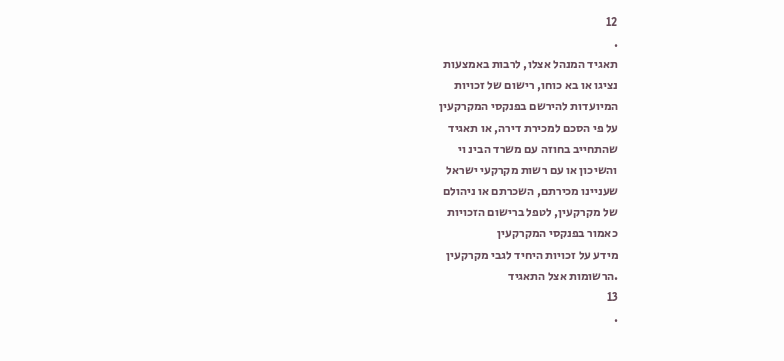12
.
תאגיד המנהל אצלו, לרבות באמצעות
נציגו או בא כוחו, רישום של זכויות
המיועדות להירשם בפנקסי המקרקעין
על פי הסכם למכירת דירה, או תאגיד
שהתחייב בחוזה עם משרד הבינ וי
והשיכון או עם רשות מקרקעי ישראל
שעניינו מכירתם, השכרתם או ניהולם
של מקרקעין, לטפל ברישום הזכויות
כאמור בפנקסי המקרקעין
מידע על זכויות היחיד לגבי מקרקעין
.הרשומות אצל התאגיד
13
.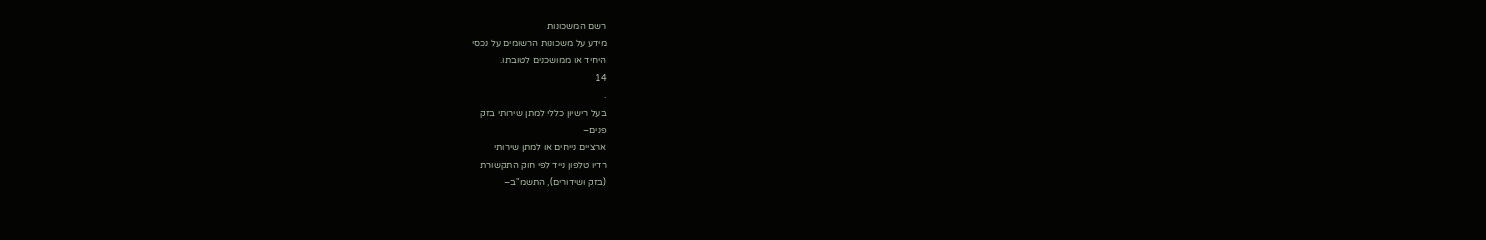רשם המשכונות
מידע על משכונות הרשומים על נכסי
היחיד או ממושכנים לטובתו.
14
.
בעל רישיון כללי למתן שירותי בזק
פנים–
ארציים נייחים או למתן שירותי
רדיו טלפון נייד לפי חוק התקשורת
(בזק ושידורים), התשמ"ב–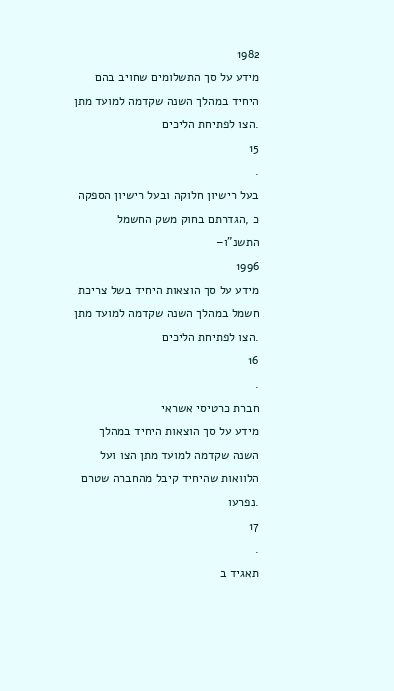1982
מידע על סך התשלומים שחויב בהם
היחיד במהלך השנה שקדמה למועד מתן
.הצו לפתיחת הליכים
15
.
בעל רישיון חלוקה ובעל רישיון הספקה
כ ,הגדרתם בחוק משק החשמל
התשנ"ו–
1996
מידע על סך הוצאות היחיד בשל צריכת
חשמל במהלך השנה שקדמה למועד מתן
.הצו לפתיחת הליכים
16
.
חברת כרטיסי אשראי
מידע על סך הוצאות היחיד במהלך
השנה שקדמה למועד מתן הצו ועל
הלוואות שהיחיד קיבל מהחברה שטרם
.נפרעו
17
.
תאגיד ב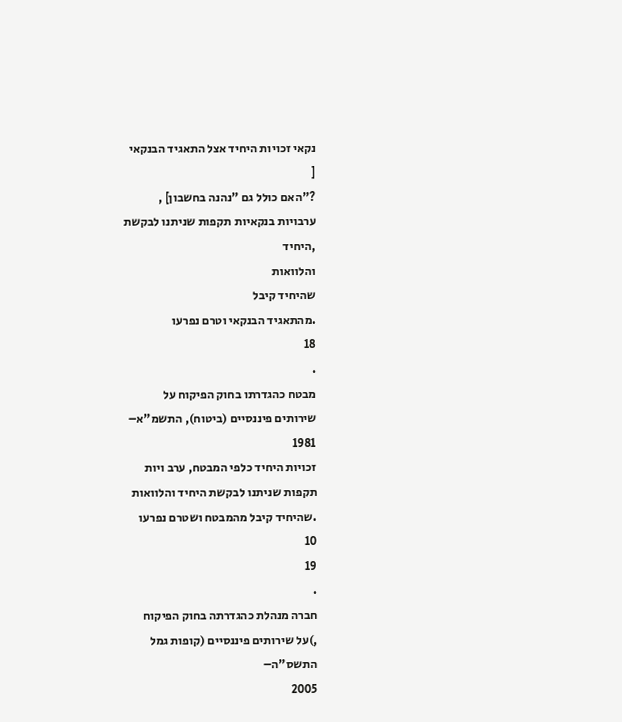נקאי זכויות היחיד אצל התאגיד הבנקאי
[
?"האם כולל גם "נהנה בחשבון] ,
ערבויות בנקאיות תקפות שניתנו לבקשת
,היחיד
והלוואות
שהיחיד קיבל
.מהתאגיד הבנקאי וטרם נפרעו
18
.
מבטח כהגדרתו בחוק הפיקוח על
שירותים פיננסיים (ביטוח), התשמ"א–
1981
זכויות היחיד כלפי המבטח, ערב ויות
תקפות שניתנו לבקשת היחיד והלוואות
.שהיחיד קיבל מהמבטח ושטרם נפרעו
10
19
.
חברה מנהלת כהגדרתה בחוק הפיקוח
,)על שירותים פיננסיים (קופות גמל
התשס"ה–
2005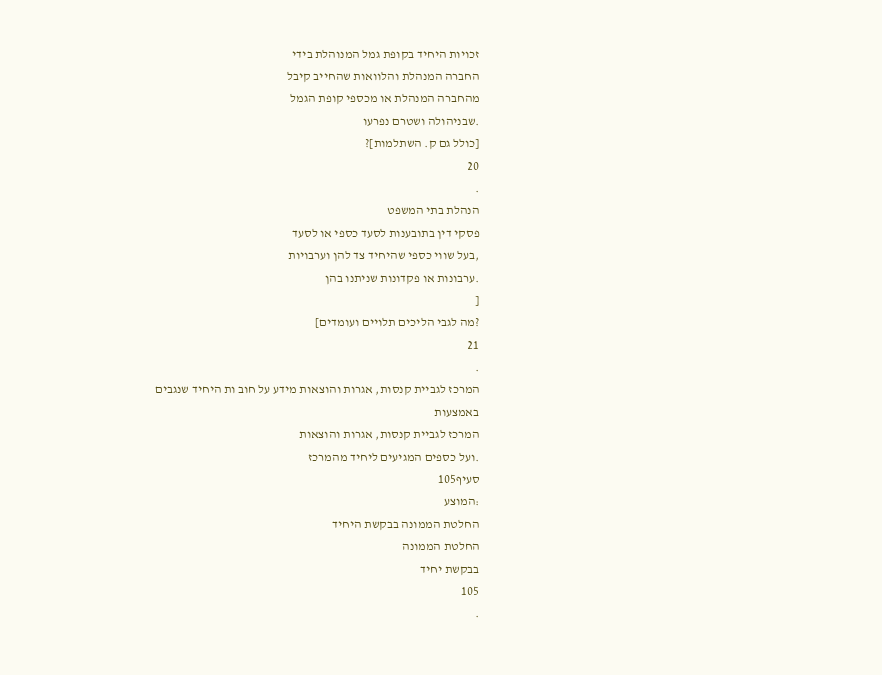זכויות היחיד בקופת גמל המנוהלת בידי
החברה המנהלת והלוואות שהחייב קיבל
מהחברה המנהלת או מכספי קופת הגמל
.שבניהולה ושטרם נפרעו
[כולל גם ק. השתלמות]?
20
.
הנהלת בתי המשפט
פסקי דין בתובענות לסעד כספי או לסעד
,בעל שווי כספי שהיחיד צד להן וערבויות
.ערבונות או פקדונות שניתנו בהן
[
?מה לגבי הליכים תלויים ועומדים]
21
.
המרכז לגביית קנסות, אגרות והוצאות מידע על חוב ות היחיד שנגבים באמצעות
המרכז לגביית קנסות, אגרות והוצאות
.ועל כספים המגיעים ליחיד מהמרכז
סעיף105
:המוצע
החלטת הממונה בבקשת היחיד
החלטת הממונה
בבקשת יחיד
105
.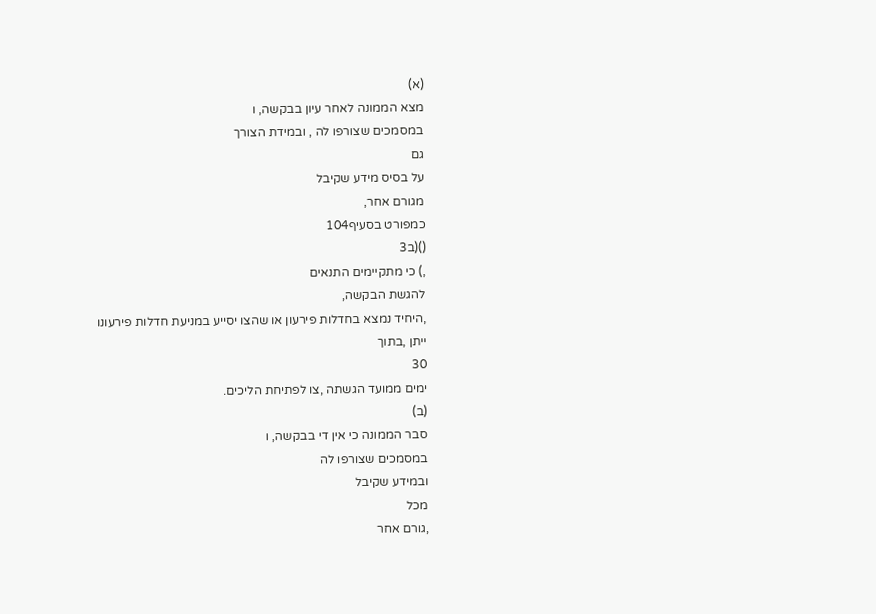(א)
מצא הממונה לאחר עיון בבקשה, ו
במסמכים שצורפו לה , ובמידת הצורך
גם
על בסיס מידע שקיבל
מגורם אחר,
כמפורט בסעיף104
()(ב3
,) כי מתקיימים התנאים
להגשת הבקשה,
,היחיד נמצא בחדלות פירעון או שהצו יסייע במניעת חדלות פירעונו
ייתן ,בתוך
30
ימים ממועד הגשתה ,צו לפתיחת הליכים.
(ב)
סבר הממונה כי אין די בבקשה, ו
במסמכים שצורפו לה
ובמידע שקיבל
מכל
,גורם אחר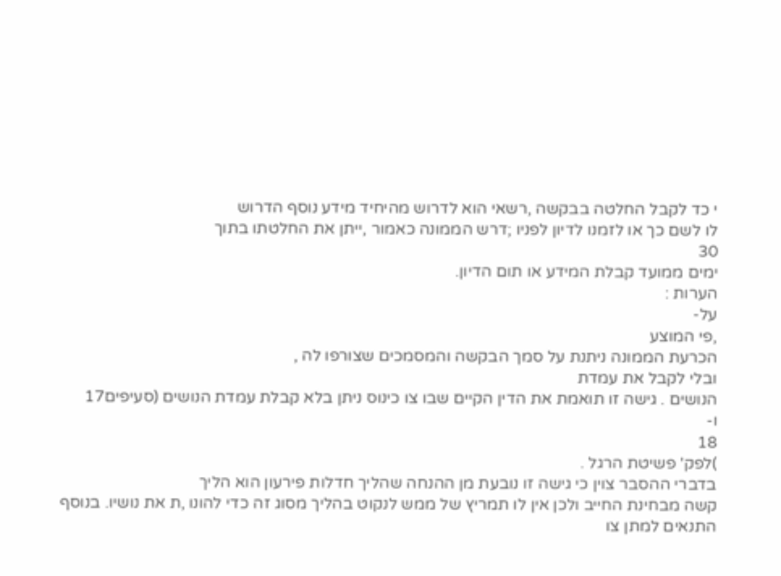י כד לקבל החלטה בבקשה ,רשאי הוא לדרוש מהיחיד מידע נוסף הדרוש
לו לשם כך או לזמנו לדיון לפניו ;דרש הממונה כאמור ,ייתן את החלטתו בתוך
30
ימים ממועד קבלת המידע או תום הדיון.
הערות :
על-
,פי המוצע
הכרעת הממונה ניתנת על סמך הבקשה והמסמכים שצורפו לה ,
ובלי לקבל את עמדת
הנושים . גישה זו תואמת את הדין הקיים שבו צו כינוס ניתן בלא קבלת עמדת הנושים (סעיפים17
ו-
18
)לפק' פשיטת הרגל .
בדברי ההסבר צוין כי גישה זו נובעת מן ההנחה שהליך חדלות פירעון הוא הליך
קשה מבחינת החייב ולכן אין לו תמריץ של ממש לנקוט בהליך מסוג זה כדי להונו ,ת את נושיו. בנוסף
התנאים למתן צו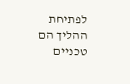לפתיחת ההליך הם טכניים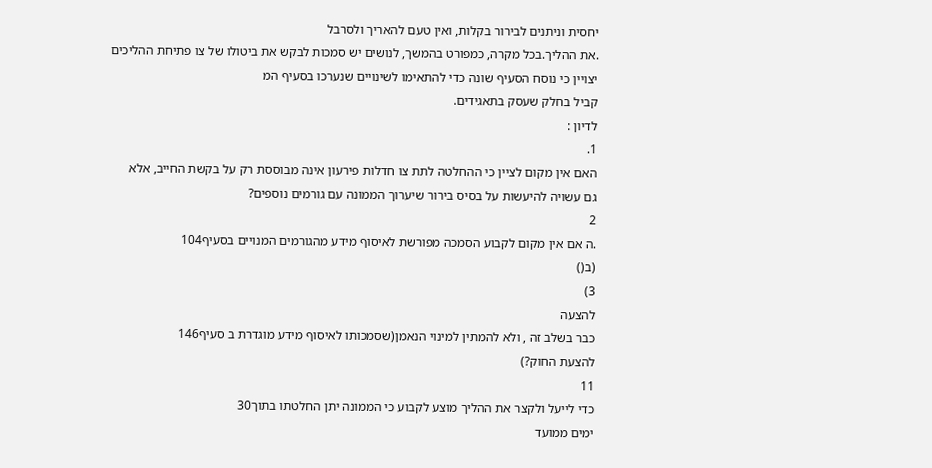יחסית וניתנים לבירור בקלות, ואין טעם להאריך ולסרבל
.את ההליך.בכל מקרה, כמפורט בהמשך, לנושים יש סמכות לבקש את ביטולו של צו פתיחת ההליכים
יצויין כי נוסח הסעיף שונה כדי להתאימו לשינויים שנערכו בסעיף המ
קביל בחלק שעסק בתאגידים.
לדיון :
1.
האם אין מקום לציין כי ההחלטה לתת צו חדלות פירעון אינה מבוססת רק על בקשת החייב, אלא
גם עשויה להיעשות על בסיס בירור שיערוך הממונה עם גורמים נוספים?
2
.ה אם אין מקום לקבוע הסמכה מפורשת לאיסוף מידע מהגורמים המנויים בסעיף104
(ב()
3)
להצעה
כבר בשלב זה , ולא להמתין למינוי הנאמן(שסמכותו לאיסוף מידע מוגדרת ב סעיף146
להצעת החוק?)
11
כדי לייעל ולקצר את ההליך מוצע לקבוע כי הממונה יתן החלטתו בתוך30
ימים ממועד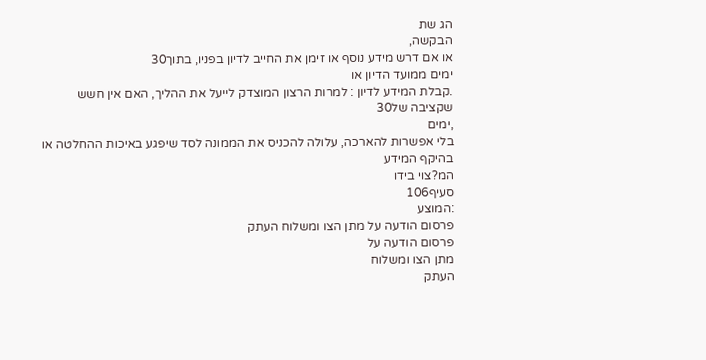הג שת
הבקשה,
או אם דרש מידע נוסף או זימן את החייב לדיון בפניו, בתוך30
ימים ממועד הדיון או
.קבלת המידע לדיון : למרות הרצון המוצדק לייעל את ההליך, האם אין חשש שקציבה של30
,ימים
בלי אפשרות להארכה, עלולה להכניס את הממונה לסד שיפגע באיכות ההחלטה או בהיקף המידע
המ?צוי בידו
סעיף106
:המוצע
פרסום הודעה על מתן הצו ומשלוח העתק
פרסום הודעה על
מתן הצו ומשלוח
העתק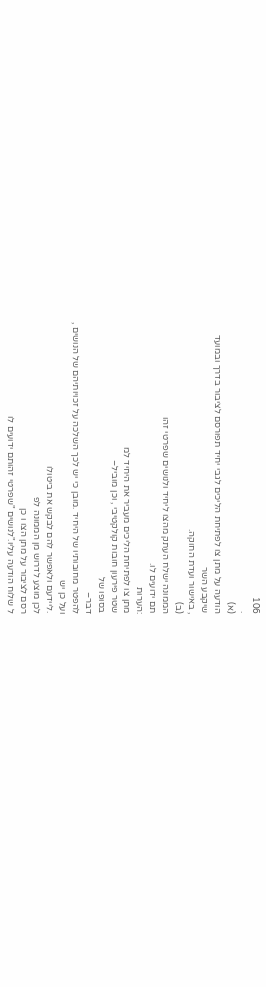106
.
(א)
הודעה על מתן צו לפתיחת הליכים לגבי יחיד תפורסם לציבור בדרך ובמועד
שיקבע השר
, באישור ועדת החוקה.
(ב)
הממונה ישלח העתק מהצו ליחיד ולנושים שפרטי זהו
תם ידועים לו.
:הערות
מתן צו לפתיחת הליכים מעביר את היחיד למ
שטר פירעון חובות קולקטיבי , וכן מוביל–
בסופו של
דבר–
להפטר מחובותיו של היחיד .מובן כי יש לכך השלכה על זכויותיהם של הנושים ,
ועל כן יש
.ליידעם ולאפשר להם לבקש את ביטולו
לכן מוצע לדרוש מן הממונה לפ
רסם לציבור על מתן הצו ו כן
ל שלוח הודעה עליו."לנושים "שפרטי זהותם ידועים לו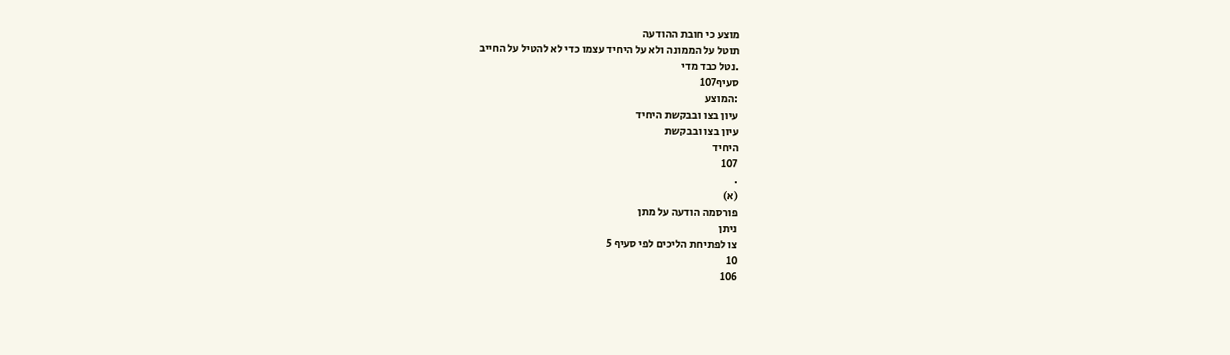מוצע כי חובת ההודעה
תוטל על הממונה ולא על היחיד עצמו כדי לא להטיל על החייב
.נטל כבד מדי
סעיף107
:המוצע
עיון בצו ובבקשת היחיד
עיון בצו ובבקשת
היחיד
107
.
(א)
פורסמה הודעה על מתן
ניתן
צו לפתיחת הליכים לפי סעיף 5
10
106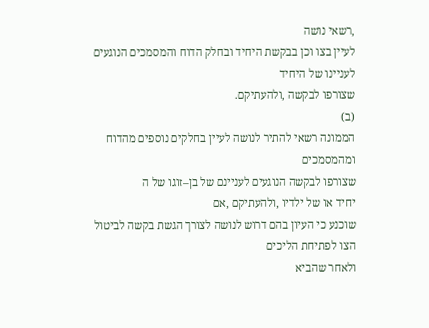,רשאי נושה
לעיין בצו וכן בבקשת היחיד ובחלק הדוח והמסמכים הנוגעים לעניינו של היחיד
שצורפו לבקשה ,ולהעתיקם.
(ב)
הממונה רשאי להתיר לנושה לעיין בחלקים נוספים מהדוח ומהמסמכים
שצורפו לבקשה הנוגעים לעניינם של בן–זוגו של ה
יחיד או של ילדיו ,ולהעתיקם ,אם
שוכנע כי העיון בהם דרוש לנושה לצורך הגשת בקשה לביטול הצו לפתיחת הליכים
ולאחר שהביא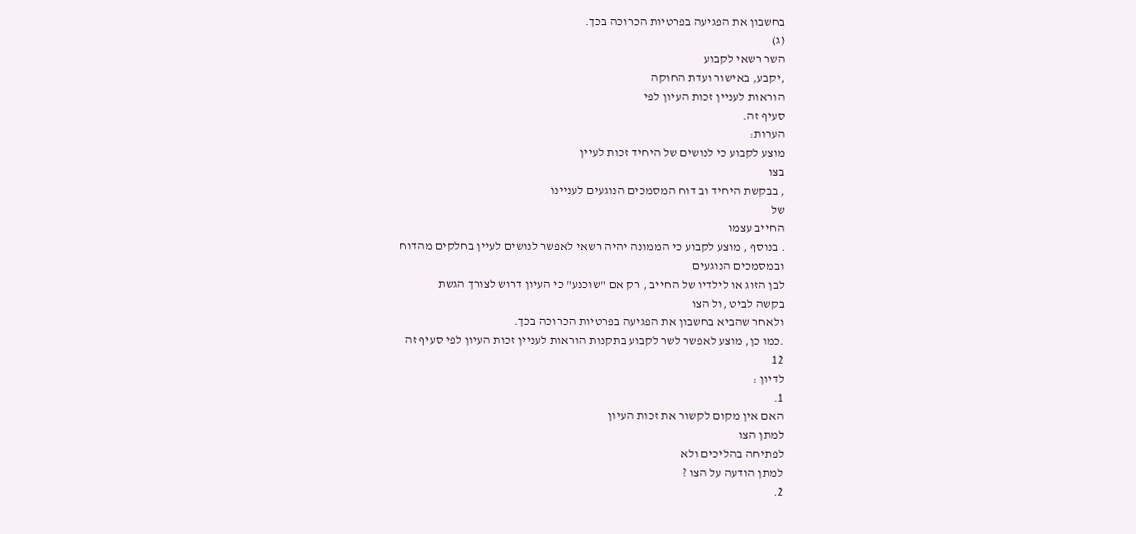בחשבון את הפגיעה בפרטיות הכרוכה בכך.
(ג)
השר רשאי לקבוע
,יקבע, באישור ועדת החוקה
הוראות לעניין זכות העיון לפי
סעיף זה.
הערות:
מוצע לקבוע כי לנושים של היחיד זכות לעיין
בצו
, בבקשת היחיד וב דוח המסמכים הנוגעים לעניינו
של
החייב עצמו
. בנוסף , מוצע לקבוע כי הממונה יהיה רשאי לאפשר לנושים לעיין בחלקים מהדוח
ובמסמכים הנוגעים
לבן הזוג או לילדיו של החייב , רק אם "שוכנע" כי העיון דרוש לצורך הגשת
בקשה לביט ,ול הצו
ולאחר שהביא בחשבון את הפגיעה בפרטיות הכרוכה בכך.
.כמו כן, מוצע לאפשר לשר לקבוע בתקנות הוראות לעניין זכות העיון לפי סעיף זה
12
לדיון :
1.
האם אין מקום לקשור את זכות העיון
למתן הצו
לפתיחה בהליכים ולא
למתן הודעה על הצו ?
2.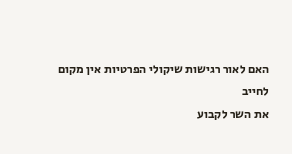האם לאור רגישות שיקולי הפרטיות אין מקום
לחייב
את השר לקבוע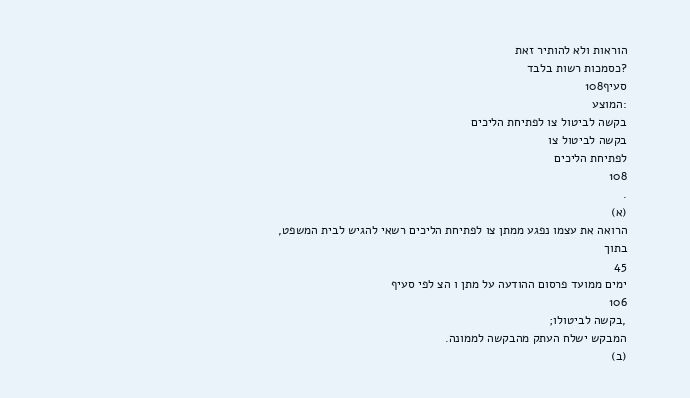הוראות ולא להותיר זאת
?כסמכות רשות בלבד
סעיף108
:המוצע
בקשה לביטול צו לפתיחת הליכים
בקשה לביטול צו
לפתיחת הליכים
108
.
(א)
הרואה את עצמו נפגע ממתן צו לפתיחת הליכים רשאי להגיש לבית המשפט,
בתוך
45
ימים ממועד פרסום ההודעה על מתן ו הצ לפי סעיף
106
,בקשה לביטולו;
המבקש ישלח העתק מהבקשה לממונה.
(ב)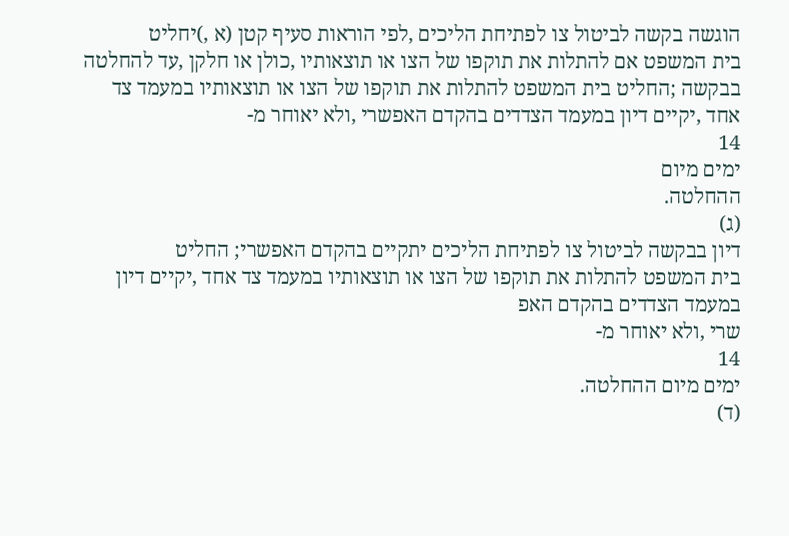הוגשה בקשה לביטול צו לפתיחת הליכים ,לפי הוראות סעיף קטן (א ,)יחליט
בית המשפט אם להתלות את תוקפו של הצו או תוצאותיו ,כולן או חלקן ,עד להחלטה
בבקשה ;החליט בית המשפט להתלות את תוקפו של הצו או תוצאותיו במעמד צד
אחד ,יקיים דיון במעמד הצדדים בהקדם האפשרי ,ולא יאוחר מ-
14
ימים מיום
ההחלטה.
(ג)
דיון בבקשה לביטול צו לפתיחת הליכים יתקיים בהקדם האפשרי; החליט
בית המשפט להתלות את תוקפו של הצו או תוצאותיו במעמד צד אחד ,יקיים דיון
במעמד הצדדים בהקדם האפ
שרי ,ולא יאוחר מ-
14
ימים מיום ההחלטה.
(ד)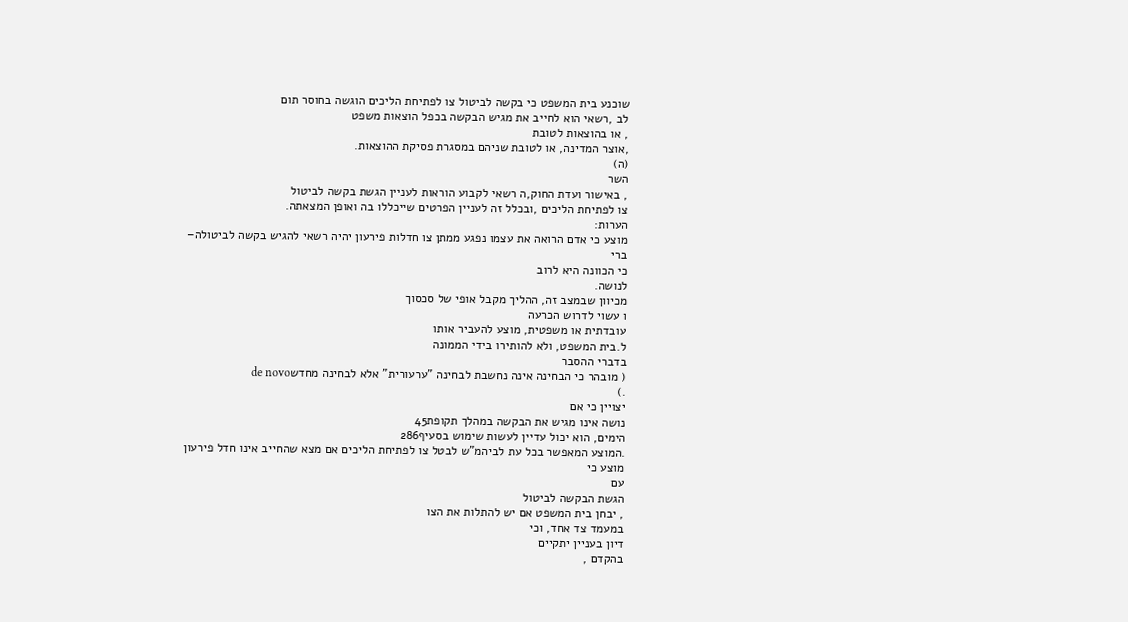שוכנע בית המשפט כי בקשה לביטול צו לפתיחת הליכים הוגשה בחוסר תום
לב ,רשאי הוא לחייב את מגיש הבקשה בכפל הוצאות משפט
, או בהוצאות לטובת
,אוצר המדינה, או לטובת שניהם במסגרת פסיקת ההוצאות.
(ה)
השר
, באישור ועדת החוק,ה רשאי לקבוע הוראות לעניין הגשת בקשה לביטול
צו לפתיחת הליכים ,ובכלל זה לעניין הפרטים שייכללו בה ואופן המצאתה.
הערות:
מוצע כי אדם הרואה את עצמו נפגע ממתן צו חדלות פירעון יהיה רשאי להגיש בקשה לביטולה–
ברי
כי הכוונה היא לרוב
לנושה.
מכיוון שבמצב זה, ההליך מקבל אופי של סכסוך
ו עשוי לדרוש הכרעה
עובדתית או משפטית, מוצע להעביר אותו
ל.בית המשפט, ולא להותירו בידי הממונה
בדברי ההסבר
( מובהר כי הבחינה אינה נחשבת לבחינה "ערעורית" אלא לבחינה מחדשde novo
.)
יצויין כי אם
נושה אינו מגיש את הבקשה במהלך תקופת45
הימים, הוא יכול עדיין לעשות שימוש בסעיף286
.המוצע המאפשר בכל עת לביהמ"ש לבטל צו לפתיחת הליכים אם מצא שהחייב אינו חדל פירעון
מוצע כי
עם
הגשת הבקשה לביטול
, יבחן בית המשפט אם יש להתלות את הצו
במעמד צד אחד, וכי
דיון בעניין יתקיים
בהקדם ,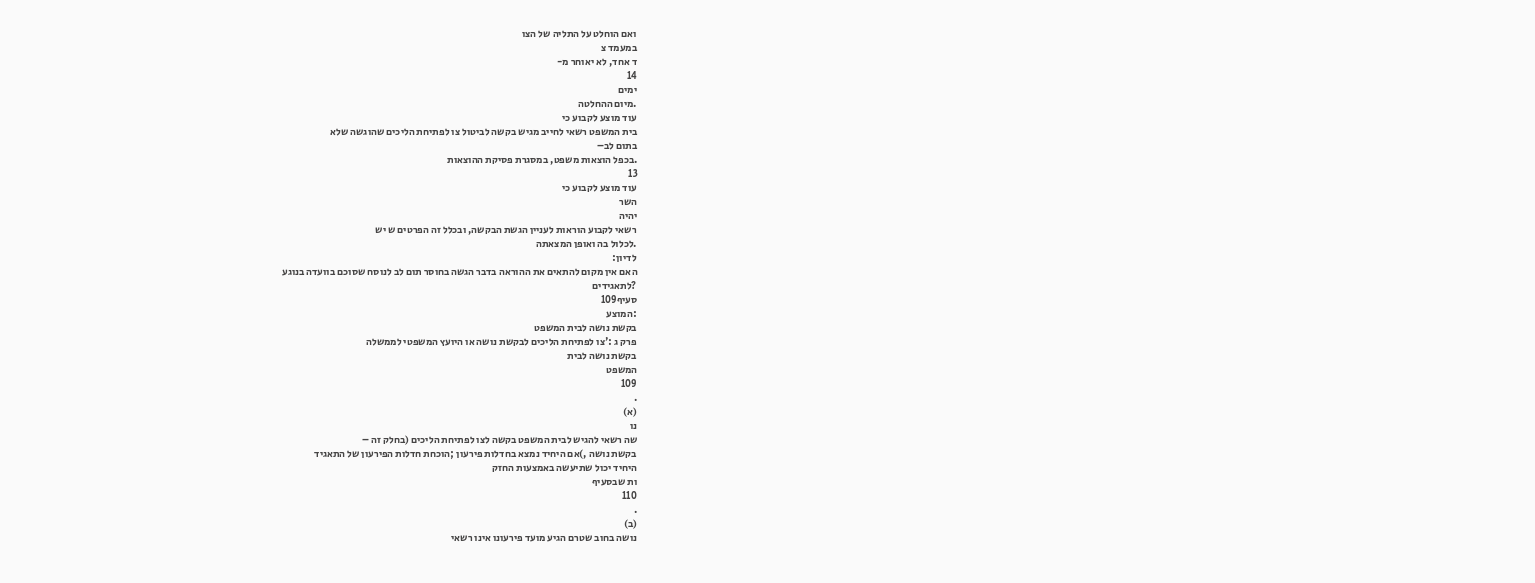ואם הוחלט על התליה של הצו
במעמד צ
ד אחד, לא יאוחר מ-
14
ימים
.מיום ההחלטה
עוד מוצע לקבוע כי
בית המשפט רשאי לחייב מגיש בקשה לביטול צו לפתיחת הליכים שהוגשה שלא
בתום לב–
.בכפל הוצאות משפט, במסגרת פסיקת ההוצאות
13
עוד מוצע לקבוע כי
השר
יהיה
רשאי לקבוע הוראות לעניין הגשת הבקשה, ובכלל זה הפרטים ש יש
.לכלול בה ואופן המצאתה
לדיון:
האם אין מקום להתאים את ההוראה בדבר הגשה בחוסר תום לב לנוסח שסוכם בוועדה בנוגע
?לתאגידים
סעיף109
:המוצע
בקשת נושה לבית המשפט
פרק ג :'צו לפתיחת הליכים לבקשת נושה או היועץ המשפטי לממשלה
בקשת נושה לבית
המשפט
109
.
(א)
נו
שה רשאי להגיש לבית המשפט בקשה לצו לפתיחת הליכים (בחלק זה –
בקשת נושה ,)אם היחיד נמצא בחדלות פירעון ;הוכחת חדלות הפירעון של התאגיד
היחיד יכול שתיעשה באמצעות החזק
ות שבסעיף
110
.
(ב)
נושה בחוב שטרם הגיע מועד פירעונו אינו רשאי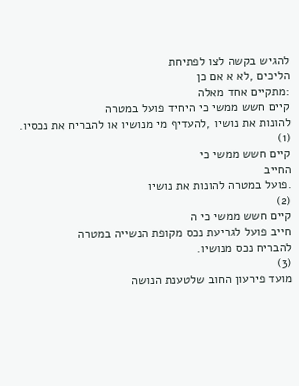להגיש בקשה לצו לפתיחת
הליכים ,לא א אם כן
:מתקיים אחד מאלה
קיים חשש ממשי כי היחיד פועל במטרה
להונות את נושיו ,להעדיף מי מנושיו או להבריח את נכסיו.
(1)
קיים חשש ממשי כי
החייב
.פועל במטרה להונות את נושיו
(2)
קיים חשש ממשי כי ה
חייב פועל לגריעת נכס מקופת הנשייה במטרה
להבריח נכס מנושיו.
(3)
מועד פירעון החוב שלטענת הנושה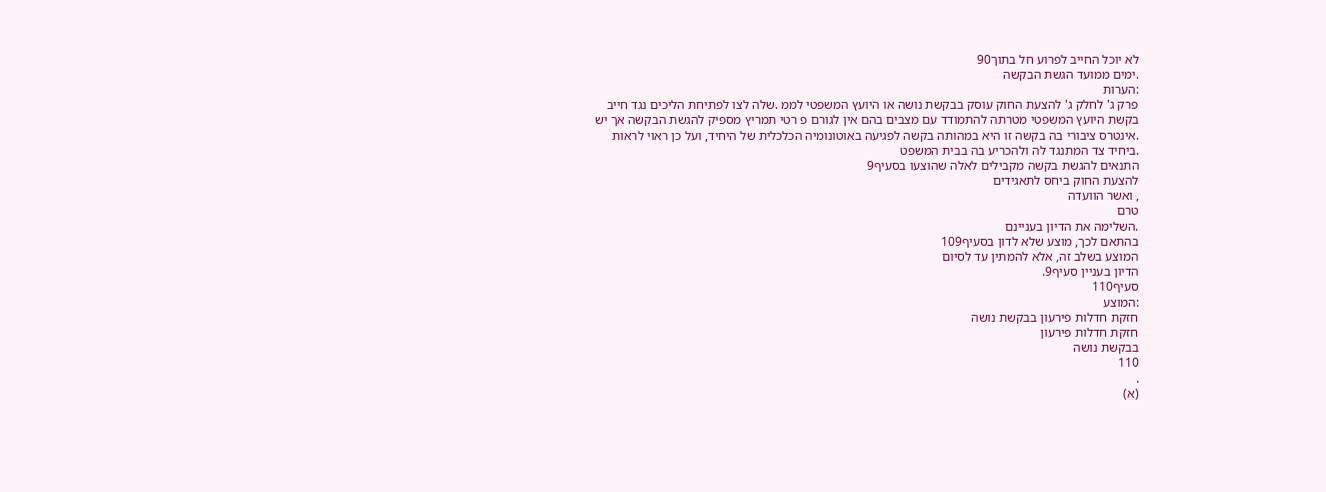לא יוכל החייב לפרוע חל בתוך90
.ימים ממועד הגשת הבקשה
:הערות
פרק ג' לחלק ג' להצעת החוק עוסק בבקשת נושה או היועץ המשפטי לממ .שלה לצו לפתיחת הליכים נגד חייב
בקשת היועץ המשפטי מטרתה להתמודד עם מצבים בהם אין לגורם פ רטי תמריץ מספיק להגשת הבקשה אך יש
.אינטרס ציבורי בה בקשה זו היא במהותה בקשה לפגיעה באוטונומיה הכלכלית של היחיד, ועל כן ראוי לראות
.ביחיד צד המתנגד לה ולהכריע בה בבית המשפט
התנאים להגשת בקשה מקבילים לאלה שהוצעו בסעיף9
להצעת החוק ביחס לתאגידים
, ואשר הוועדה
טרם
.השלימה את הדיון בעניינם
בהתאם לכך, מוצע שלא לדון בסעיף109
המוצע בשלב זה, אלא להמתין עד לסיום
הדיון בעניין סעיף9.
סעיף110
:המוצע
חזקת חדלות פירעון בבקשת נושה
חזקת חדלות פירעון
בבקשת נושה
110
.
(א)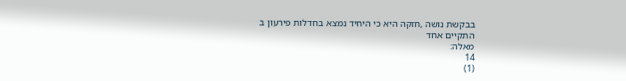בבקשת נושה ,חזקה היא כי היחיד נמצא בחדלות פירעון ב
התקיים אחד
מאלה:
14
(1)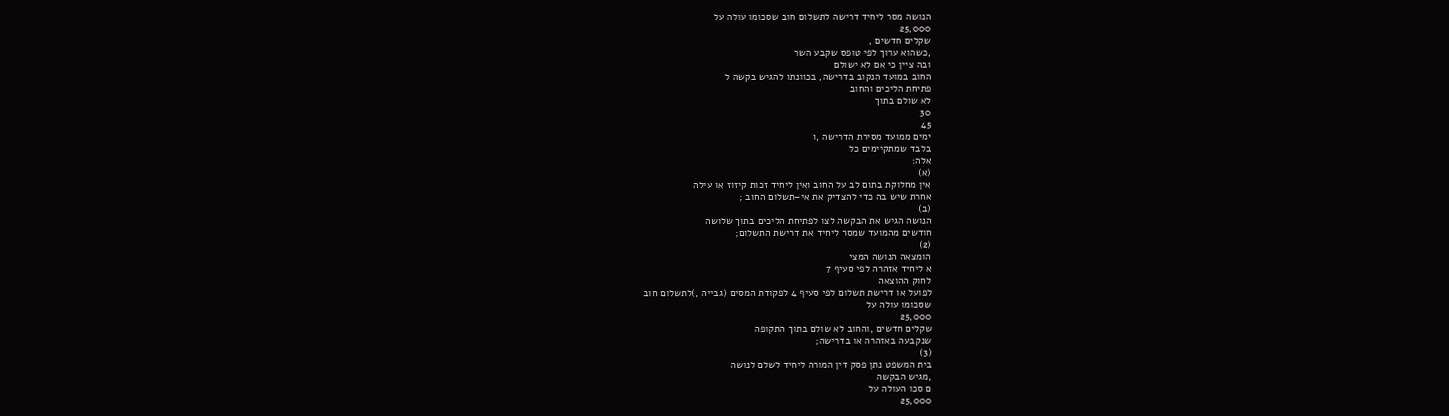הנושה מסר ליחיד דרישה לתשלום חוב שסכומו עולה על
25,000
שקלים חדשים ,
,כשהוא ערוך לפי טופס שקבע השר
ובה ציין כי אם לא ישולם
החוב במועד הנקוב בדרישה, בכוונתו להגיש בקשה ל
פתיחת הליכים והחוב
לא שולם בתוך
30
45
ימים ממועד מסירת הדרישה ,ו
בלבד שמתקיימים כל
אלה:
(א)
אין מחלוקת בתום לב על החוב ואין ליחיד זכות קיזוז או עילה
אחרת שיש בה כדי להצדיק את אי–תשלום החוב ;
(ב)
הנושה הגיש את הבקשה לצו לפתיחת הליכים בתוך שלושה
חודשים מהמועד שמסר ליחיד את דרישת התשלום;
(2)
הומצאה הנושה המצי
א ליחיד אזהרה לפי סעיף 7
לחוק ההוצאה
לפועל או דרישת תשלום לפי סעיף 4 לפקודת המסים (גבייה ,)לתשלום חוב
שסכומו עולה על
25,000
שקלים חדשים ,והחוב לא שולם בתוך התקופה
שנקבעה באזהרה או בדרישה;
(3)
בית המשפט נתן פסק דין המורה ליחיד לשלם לנושה
,מגיש הבקשה
ם סכו העולה על
25,000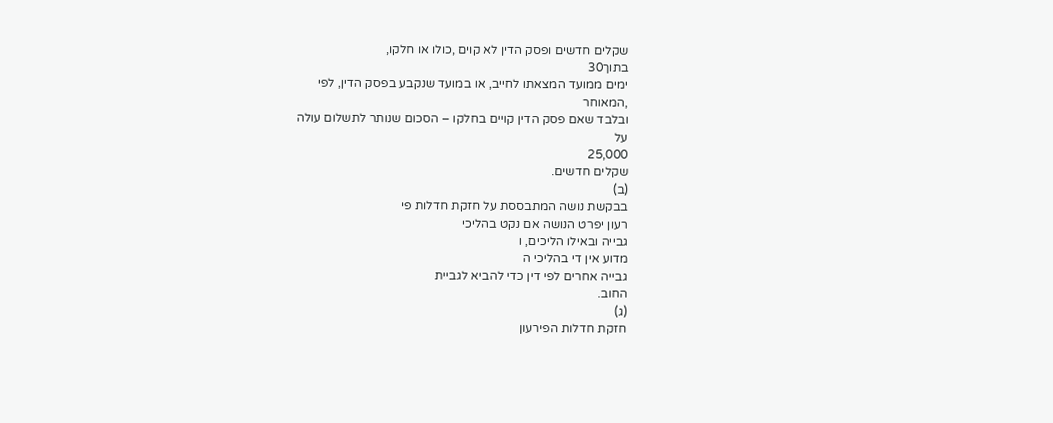שקלים חדשים ופסק הדין לא קוים ,כולו או חלקו,
בתוך30
ימים ממועד המצאתו לחייב, או במועד שנקבע בפסק הדין, לפי
,המאוחר
ובלבד שאם פסק הדין קויים בחלקו – הסכום שנותר לתשלום עולה
על
25,000
שקלים חדשים.
(ב)
בבקשת נושה המתבססת על חזקת חדלות פי
רעון יפרט הנושה אם נקט בהליכי
גבייה ובאילו הליכים, ו
מדוע אין די בהליכי ה
גבייה אחרים לפי דין כדי להביא לגביית
החוב.
(ג)
חזקת חדלות הפירעון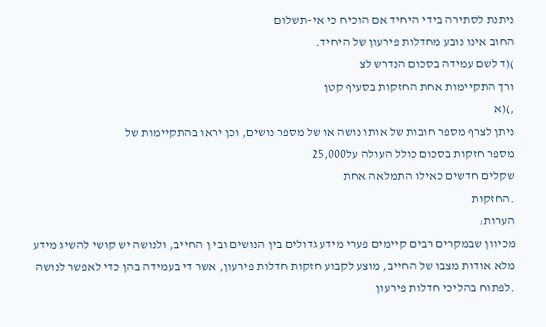ניתנת לסתירה בידי היחיד אם הוכיח כי אי–תשלום
החוב אינו נובע מחדלות פירעון של היחיד.
)(ד לשם עמידה בסכום הנדרש לצ
ורך התקיימות אחת החזקות בסעיף קטן
,)(א
ניתן לצרף מספר חובות של אותו נושה או של מספר נושים, וכן יראו בהתקיימות של
מספר חזקות בסכום כולל העולה על25,000
שקלים חדשים כאילו התמלאה אחת
.החזקות
הערות:
מכיוון שבמקרים רבים קיימים פערי מידע גדולים בין הנושים ובי ן החייב, ולנושה יש קושי להשיג מידע
מלא אודות מצבו של החייב, מוצע לקבוע חזקות חדלות פירעון, אשר די בעמידה בהן כדי לאפשר לנושה
.לפתוח בהליכי חדלות פירעון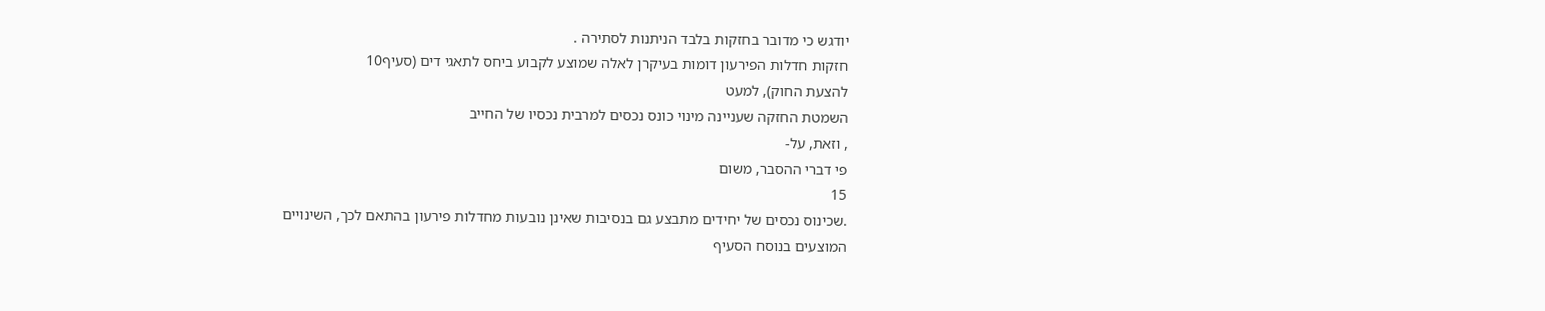יודגש כי מדובר בחזקות בלבד הניתנות לסתירה .
חזקות חדלות הפירעון דומות בעיקרן לאלה שמוצע לקבוע ביחס לתאגי דים (סעיף10
להצעת החוק), למעט
השמטת החזקה שעניינה מינוי כונס נכסים למרבית נכסיו של החייב
, וזאת, על-
פי דברי ההסבר, משום
15
.שכינוס נכסים של יחידים מתבצע גם בנסיבות שאינן נובעות מחדלות פירעון בהתאם לכך, השינויים
המוצעים בנוסח הסעיף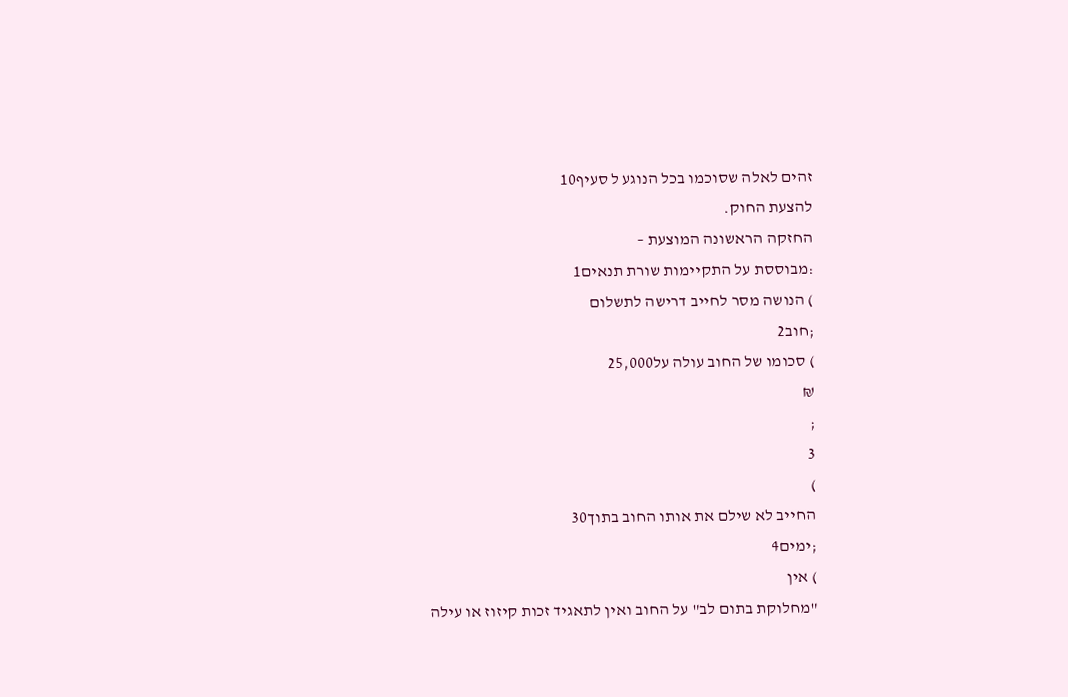זהים לאלה שסוכמו בכל הנוגע ל סעיף10
להצעת החוק.
החזקה הראשונה המוצעת –
:מבוססת על התקיימות שורת תנאים1
) הנושה מסר לחייב דרישה לתשלום
;חוב2
) סכומו של החוב עולה על25,000
₪
;
3
)
החייב לא שילם את אותו החוב בתוך30
;ימים4
) אין
"מחלוקת בתום לב" על החוב ואין לתאגיד זכות קיזוז או עילה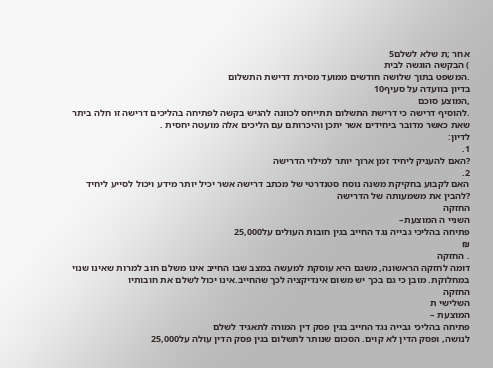אחר ;ת שלא לשלם5
) הבקשה הוגשה לבית
.המשפט בתוך שלושה חודשים ממועד מסירת דרישת התשלום
בדיון בוועדה על סעיף10
,המוצע סוכם
.להוסיף דרישה כי דרישת התשלום תתייחס לכוונה להגיש בקשה לפתיחה בהליכים דרישה זו חלה ביתר
שאת כאשר מדובר ביחידים אשר יתכן והיכרותם עם הליכים אלה מועטה יחסית .
לדיון:
1.
?האם להעניק ליחיד זמן ארוך יותר למילוי הדרישה
2.
האם לקבוע בחקיקת משנה נוסח סטנדרטי של מכתב דרישה אשר יכיל יותר מידע ויכול לסייע ליחיד
?להבין את משמעותה של הדרישה
החזקה
השניי ה המוצעת–
פתיחה בהליכי גבייה נגד החייב בגין חובות העולים על25,000
₪
. החזקה
דומה לחזקה הראשונה, משגם היא עוסקת למעשה במצב שבו החייב אינו משלם חוב למרות שאינו שנוי
במחלוקת. מובן כי גם בכך יש משום אינדיקציה לכך שהחייב.אינו יכול לשלם את חובותיו
החזקה
השלישי ת
המוצעת –
פתיחה בהליכי גבייה נגד החייב בגין פסק דין המורה לתאגיד לשלם
לנושה, ופסק הדין לא קוים. הסכום שנותר לתשלום בגין פסק הדין עולה על25,000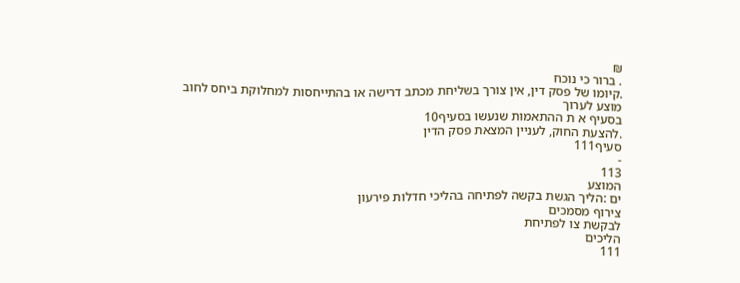₪
. ברור כי נוכח
.קיומו של פסק דין, אין צורך בשליחת מכתב דרישה או בהתייחסות למחלוקת ביחס לחוב מוצע לערוך
בסעיף א ת ההתאמות שנעשו בסעיף10
.להצעת החוק, לעניין המצאת פסק הדין
סעיף111
-
113
המוצע
ים :הליך הגשת בקשה לפתיחה בהליכי חדלות פירעון
צירוף מסמכים
לבקשת צו לפתיחת
הליכים
111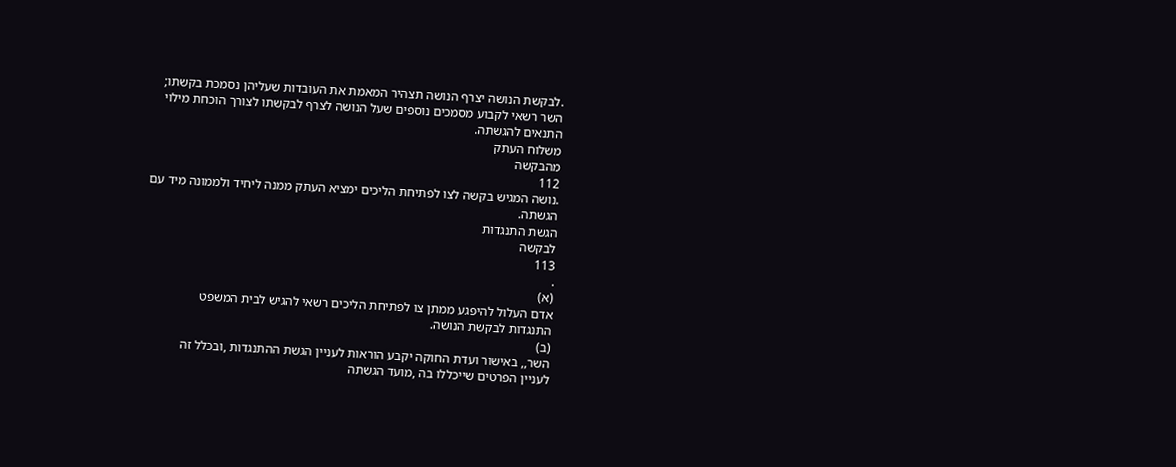.לבקשת הנושה יצרף הנושה תצהיר המאמת את העובדות שעליהן נסמכת בקשתו;
השר רשאי לקבוע מסמכים נוספים שעל הנושה לצרף לבקשתו לצורך הוכחת מילוי
התנאים להגשתה.
משלוח העתק
מהבקשה
112
.נושה המגיש בקשה לצו לפתיחת הליכים ימציא העתק ממנה ליחיד ולממונה מיד עם
הגשתה.
הגשת התנגדות
לבקשה
113
.
(א)
אדם העלול להיפגע ממתן צו לפתיחת הליכים רשאי להגיש לבית המשפט
התנגדות לבקשת הנושה.
(ב)
השר,, באישור ועדת החוקה יקבע הוראות לעניין הגשת ההתנגדות ,ובכלל זה
לעניין הפרטים שייכללו בה ,מועד הגשתה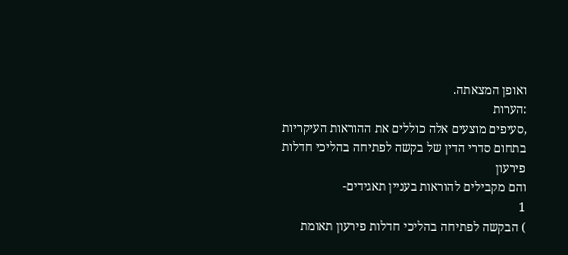ואופן המצאתה.
:הערות
,סעיפים מוצעים אלה כוללים את ההוראות העיקריות בתחום סדרי הדין של בקשה לפתיחה בהליכי חדלות פירעון
והם מקבילים להוראות בעניין תאגידים-
1
) הבקשה לפתיחה בהליכי חדלות פירעון תאומת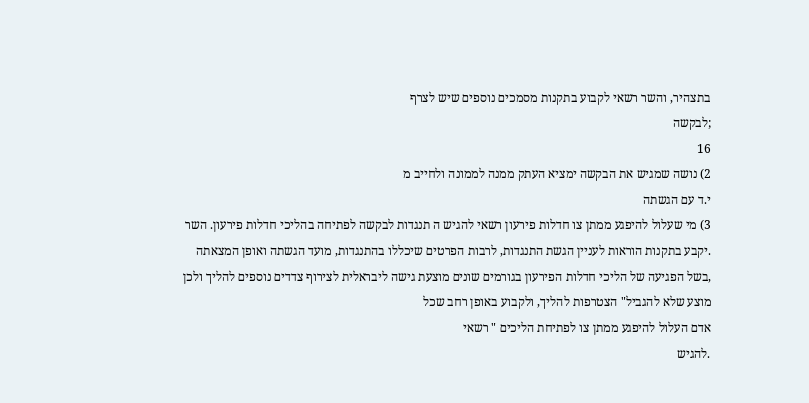בתצהיר, והשר רשאי לקבוע בתקנות מסמכים נוספים שיש לצרף
;לבקשה
16
2) נושה שמגיש את הבקשה ימציא העתק ממנה לממונה ולחייב מ
י.ד עם הגשתה
3) מי שעלול להיפגע ממתן צו חדלות פירעון רשאי להגיש ה תנגדות לבקשה לפתיחה בהליכי חדלות פירעון. השר
.יקבע בתקנות הוראות לעניין הגשת התנגדות, לרבות הפרטים שיכללו בהתנגדות, מועד הגשתה ואופן המצאתה
,בשל הפגיעה של הליכי חדלות הפירעון בגורמים שונים מוצעת גישה ליבראלית לצירוף צדדים נוספים להליך ולכן
מוצע שלא להגביל" הצטרפות להליך, ולקבוע באופן רחב שכל
אדם העלול להיפגע ממתן צו לפתיחת הליכים " רשאי
.להגיש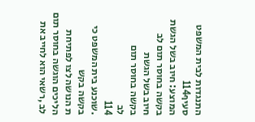התנגדות לבית המשפט
סעיף114
המוצע: חיוב בשל הגשת בקשה בחוסר תום לב
חיוב בשל הגשת
בקשה בחוסר תום
לב
114
.שוכנע בית המשפט כי בקשה בקש
ת הנושה לצו לפתיחת הליכים הוגשה בחוסר תום
לב ,רשאי הוא לחייב את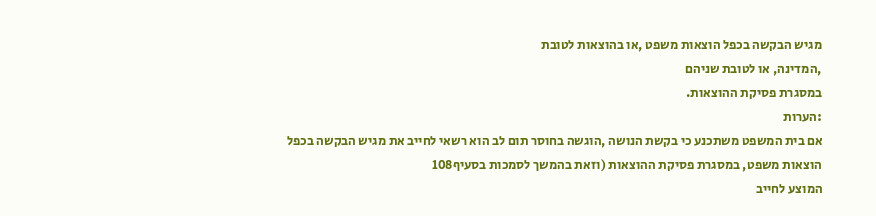מגיש הבקשה בכפל הוצאות משפט ,או בהוצאות לטובת
,המדינה, או לטובת שניהם
במסגרת פסיקת ההוצאות.
:הערות
אם בית המשפט משתכנע כי בקשת הנושה ,הוגשה בחוסר תום לב הוא רשאי לחייב את מגיש הבקשה בכפל
הוצאות משפט, במסגרת פסיקת ההוצאות (וזאת בהמשך לסמכות בסעיף108
המוצע לחייב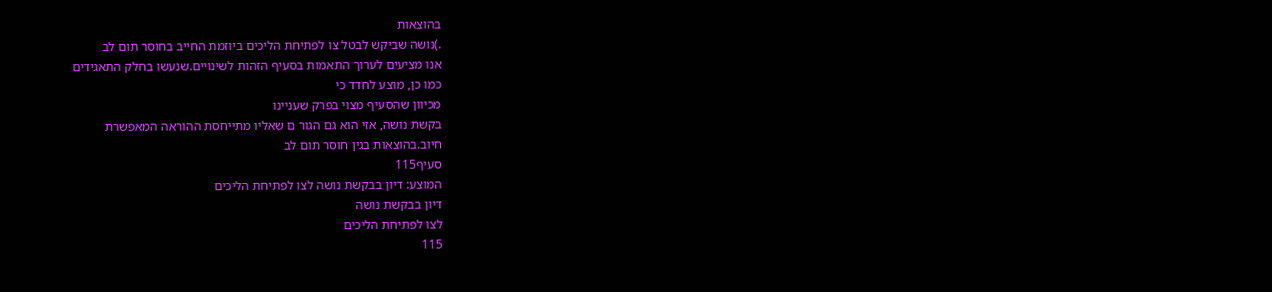בהוצאות
.)נושה שביקש לבטל צו לפתיחת הליכים ביוזמת החייב בחוסר תום לב
אנו מציעים לערוך התאמות בסעיף הזהות לשינויים.שנעשו בחלק התאגידים
כמו כן, מוצע לחדד כי
מכיוון שהסעיף מצוי בפרק שעניינו
בקשת נושה, אזי הוא גם הגור ם שאליו מתייחסת ההוראה המאפשרת
חיוב.בהוצאות בגין חוסר תום לב
סעיף115
המוצע: דיון בבקשת נושה לצו לפתיחת הליכים
דיון בבקשת נושה
לצו לפתיחת הליכים
115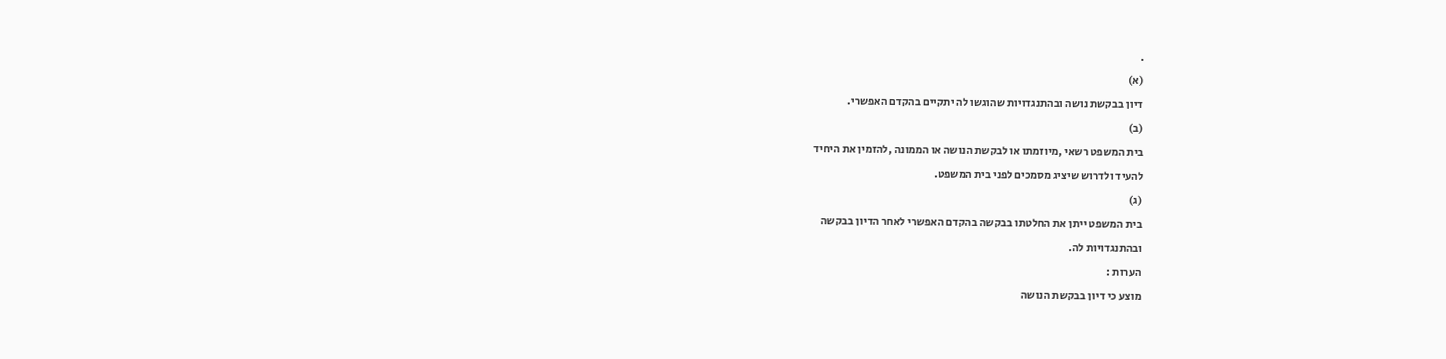.
(א)
דיון בבקשת נושה ובהתנגדויות שהוגשו לה יתקיים בהקדם האפשרי.
(ב)
בית המשפט רשאי ,מיוזמתו או לבקשת הנושה או הממונה ,להזמין את היחיד
להעיד ולדרוש שיציג מסמכים לפני בית המשפט.
(ג)
בית המשפט ייתן את החלטתו בבקשה בהקדם האפשרי לאחר הדיון בבקשה
ובהתנגדויות לה.
הערות :
מוצע כי דיון בבקשת הנושה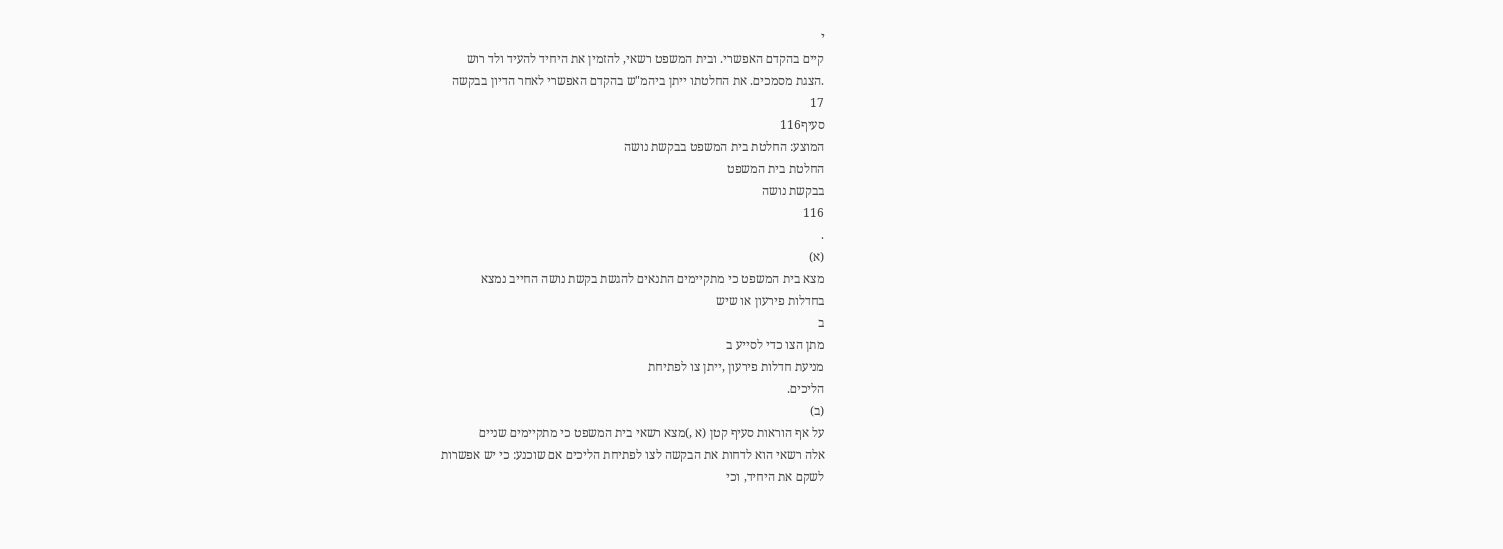י
קיים בהקדם האפשרי. ובית המשפט רשאי, להזמין את היחיד להעיד ולד רוש
.הצגת מסמכים. את החלטתו ייתן ביהמ"ש בהקדם האפשרי לאחר הדיון בבקשה
17
סעיף116
המוצע: החלטת בית המשפט בבקשת נושה
החלטת בית המשפט
בבקשת נושה
116
.
(א)
מצא בית המשפט כי מתקיימים התנאים להגשת בקשת נושה החייב נמצא
בחדלות פירעון או שיש
ב
מתן הצו כדי לסייע ב
מניעת חדלות פירעון ,ייתן צו לפתיחת
הליכים.
(ב)
על אף הוראות סעיף קטן (א ,)מצא רשאי בית המשפט כי מתקיימים שניים
אלה רשאי הוא לדחות את הבקשה לצו לפתיחת הליכים אם שוכנע: כי יש אפשרות
לשקם את היחיד, וכי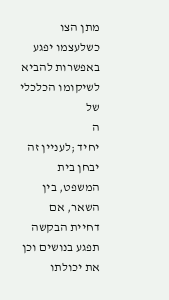מתן הצו כשלעצמו יפגע באפשרות להביא לשיקומו הכלכלי של
ה
יחיד ;לעניין זה יבחן בית המשפט, בין השאר, אם דחיית הבקשה תפגע בנושים וכן
את יכולתו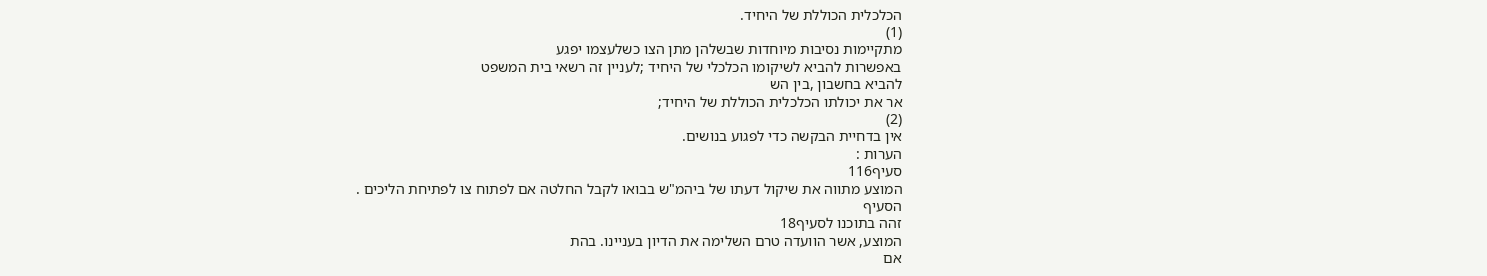הכלכלית הכוללת של היחיד.
(1)
מתקיימות נסיבות מיוחדות שבשלהן מתן הצו כשלעצמו יפגע
באפשרות להביא לשיקומו הכלכלי של היחיד ;לעניין זה רשאי בית המשפט
להביא בחשבון ,בין הש
אר את יכולתו הכלכלית הכוללת של היחיד;
(2)
אין בדחיית הבקשה כדי לפגוע בנושים.
הערות :
סעיף116
המוצע מתווה את שיקול דעתו של ביהמ"ש בבואו לקבל החלטה אם לפתוח צו לפתיחת הליכים .
הסעיף
זהה בתוכנו לסעיף18
המוצע, אשר הוועדה טרם השלימה את הדיון בעניינו. בהת
אם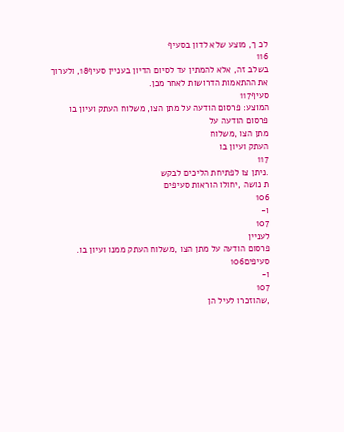לכ ך, מוצע שלא לדון בסעיף
116
בשלב זה, אלא להמתין עד לסיום הדיון בעניין סעיף18, ולערוך את ההתאמות הדרושות לאחר מכן.
סעיף117
המוצע: פרסום הודעה על מתן הצו, משלוח העתק ועיון בו
פרסום הודעה על
מתן הצו ,משלוח
העתק ועיון בו
117
.ניתן צו לפתיחת הליכים לבקש
ת נושה ,יחולו הוראות סעיפים
106
ו-
107
לעניין
פרסום הודעה על מתן הצו ,משלוח העתק ממנו ועיון בו.
סעיפים106
ו-
107
,שהוזכרו לעיל הן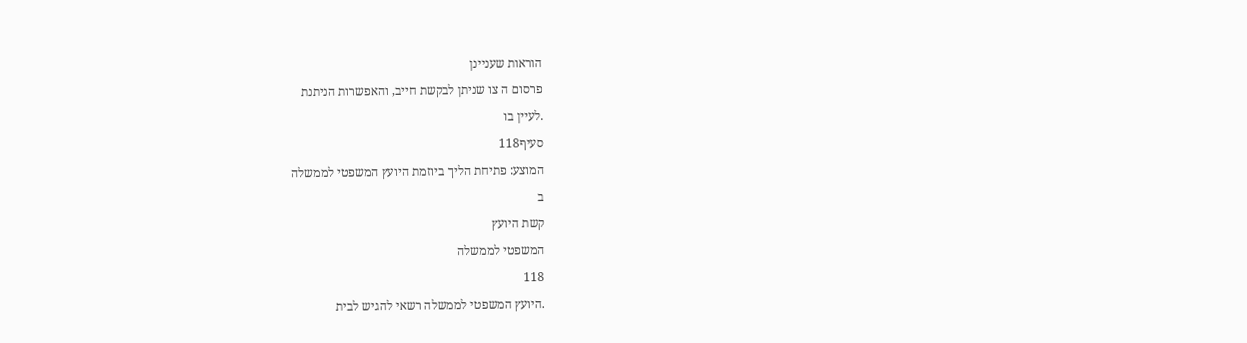הוראות שעניינן
פרסום ה צו שניתן לבקשת חייב, והאפשרות הניתנת
.לעיין בו
סעיף118
המוצע: פתיחת הליך ביוזמת היועץ המשפטי לממשלה
ב
קשת היועץ
המשפטי לממשלה
118
.היועץ המשפטי לממשלה רשאי להגיש לבית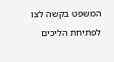המשפט בקשה לצו לפתיחת הליכים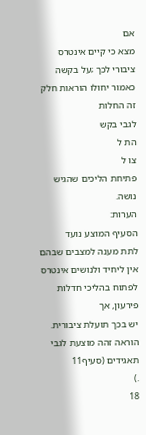אם
מצא כי קיים אינטרס ציבורי לכך ;על בקשה כאמור יחולו הוראות חלק זה החלות
לגבי בקש
הת ל
צו ל
פתיחת הליכים שהגיש נושה.
הערות:
הסעיף המוצע נועד
לתת מענה למצבים שבהם
אין ליחיד ולנושים אינטרס לפתוח בהליכי חדלות פירעון, אך
יש בכך תועלת ציבורית. הוראה זהה מוצעת לגבי תאגידים (סעיף11
.)
18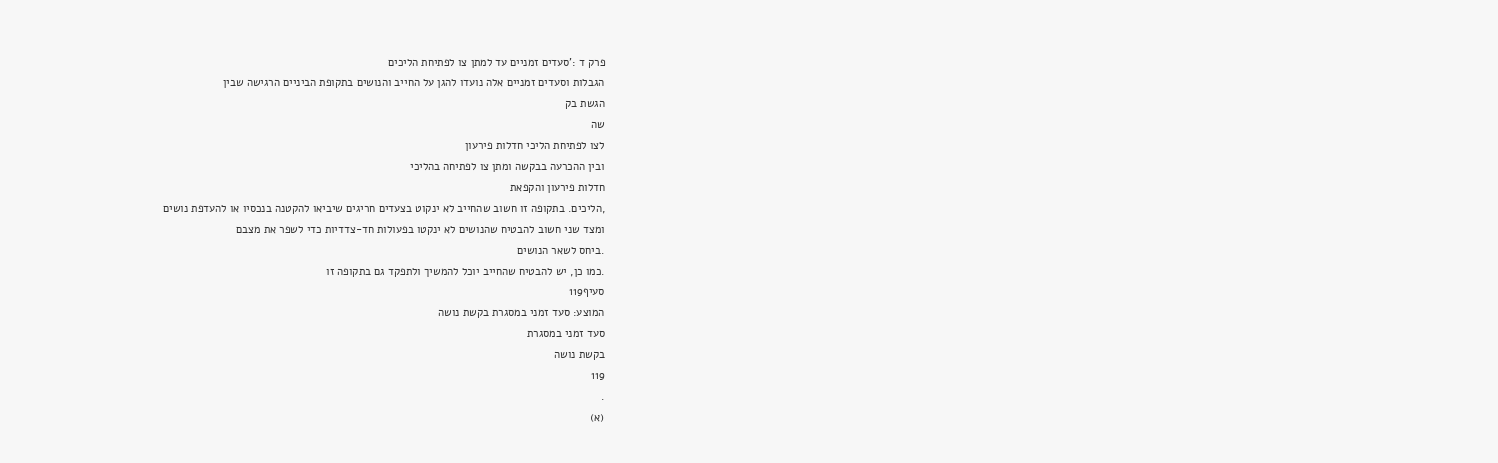פרק ד :'סעדים זמניים עד למתן צו לפתיחת הליכים
הגבלות וסעדים זמניים אלה נועדו להגן על החייב והנושים בתקופת הביניים הרגישה שבין
הגשת בק
שה
לצו לפתיחת הליכי חדלות פירעון
ובין ההכרעה בבקשה ומתן צו לפתיחה בהליכי
חדלות פירעון והקפאת
,הליכים. בתקופה זו חשוב שהחייב לא ינקוט בצעדים חריגים שיביאו להקטנה בנכסיו או להעדפת נושים
ומצד שני חשוב להבטיח שהנושים לא ינקטו בפעולות חד-צדדיות כדי לשפר את מצבם
.ביחס לשאר הנושים
.כמו כן, יש להבטיח שהחייב יוכל להמשיך ולתפקד גם בתקופה זו
סעיף119
המוצע: סעד זמני במסגרת בקשת נושה
סעד זמני במסגרת
בקשת נושה
119
.
(א)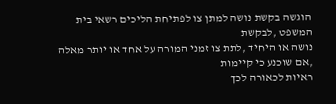הוגשה בקשת נושה למתן צו לפתיחת הליכים רשאי בית המשפט ,לבקשת
נושה או היחיד ,לתת צו זמני המורה על אחד או יותר מאלה ,אם שוכנע כי קיימות
ראיות לכאורה לכך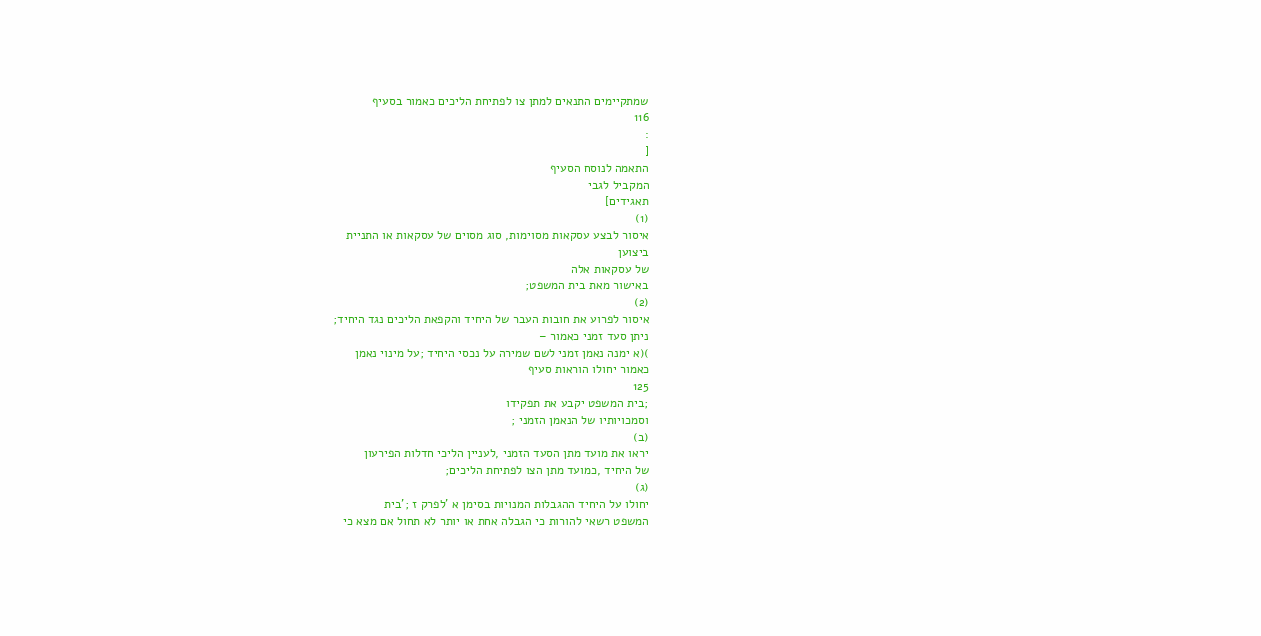שמתקיימים התנאים למתן צו לפתיחת הליכים כאמור בסעיף
116
:
[
התאמה לנוסח הסעיף
המקביל לגבי
תאגידים]
(1)
איסור לבצע עסקאות מסוימות, סוג מסוים של עסקאות או התניית
ביצוען
של עסקאות אלה
באישור מאת בית המשפט;
(2)
איסור לפרוע את חובות העבר של היחיד והקפאת הליכים נגד היחיד;
ניתן סעד זמני כאמור –
)(א ימנה נאמן זמני לשם שמירה על נכסי היחיד ;על מינוי נאמן
כאמור יחולו הוראות סעיף
125
;בית המשפט יקבע את תפקידו
וסמכויותיו של הנאמן הזמני ;
(ב)
יראו את מועד מתן הסעד הזמני ,לעניין הליכי חדלות הפירעון
של היחיד ,כמועד מתן הצו לפתיחת הליכים;
(ג)
יחולו על היחיד ההגבלות המנויות בסימן א 'לפרק ז ;'בית
המשפט רשאי להורות כי הגבלה אחת או יותר לא תחול אם מצא כי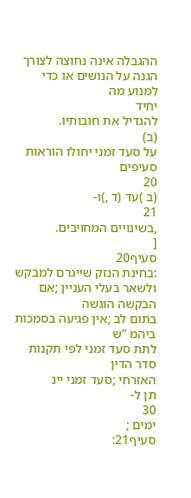ההגבלה אינה נחוצה לצורך הגנה על הנושים או כדי למנוע מה
יחיד
להגדיל את חובותיו.
(ב)
על סעד זמני יחולו הוראות סעיפים
20
(ב )עד (ד ,)ו-
21
,בשינויים המחויבים.
[
סעיף20
:בחינת הנזק שייגרם למבקש ולשאר בעלי העניין ;אם הבקשה הוגשה
בתום לב ;אין פגיעה בסמכות ביהמ "ש
לתת סעד זמני לפי תקנות סדר הדין
האזרחי ;סעד זמני יינ
תן ל-
30
ימים ;
סעיף21: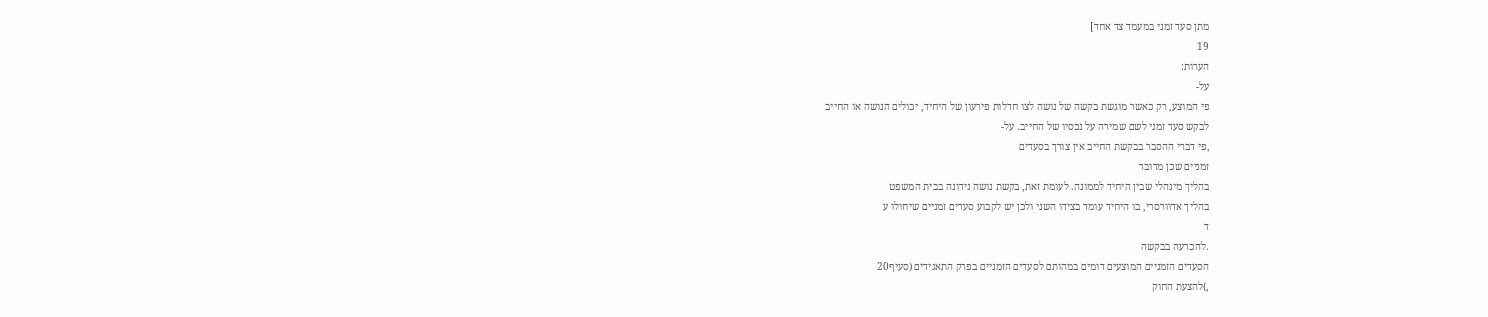מתן סעד זמני במעמד צד אחד]
19
הערות:
על-
פי המוצע, רק כאשר מוגשת בקשה של נושה לצו חדלות פירעון של היחיד, יכולים הנושה או החייב
לבקש סעד זמני לשם שמירה על נכסיו של החייב. על-
,פי דברי ההסבר בבקשת החייב אין צורך בסעדים
זמניים שכן מדובר
בהליך מינהלי שבין היחיד לממונה. לעומת זאת, בקשת נושה נידונה בבית המשפט
בהליך אדוורסרי, בו היחיד עומד בצידו השני ולכן יש לקבוע סעדים זמניים שיחולו ע
ד
.להכרעה בבקשה
הסעדים הזמניים המוצעים דומים במהותם לסעדים הזמניים בפרק התאגידים (סעיף20
,)להצעת החוק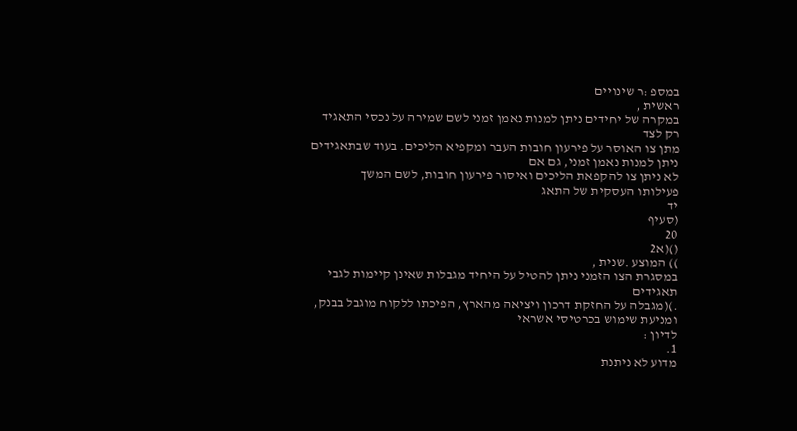במספ :ר שינויים
ראשית ,
במקרה של יחידים ניתן למנות נאמן זמני לשם שמירה על נכסי התאגיד רק לצד
מתן צו האוסר על פירעון חובות העבר ומקפיא הליכים. בעוד שבתאגידים ניתן למנות נאמן זמני, גם אם
לא ניתן צו להקפאת הליכים ואיסור פירעון חובות, לשם המשך
פעילותו העסקית של התאג
יד
(סעיף
20
()(א2
)) המוצע .שנית ,
במסגרת הצו הזמני ניתן להטיל על היחיד מגבלות שאינן קיימות לגבי תאגידים
.)(מגבלה על החזקת דרכון ויציאה מהארץ, הפיכתו ללקוח מוגבל בבנק, ומניעת שימוש בכרטיסי אשראי
לדיון :
1.
מדוע לא ניתנת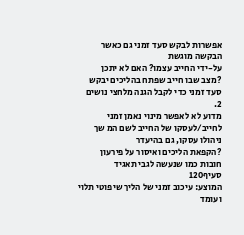אפשרות לבקש סעד זמני גם כאשר הבקשה מוגשת
על-ידי החייב עצמו? האם לא יתכן
?מצב שבו חייב שפתח בהליכים יבקש סעד זמני כדי לקבל הגנה מלחצי נושים
2.
מדוע לא לאפשר מינוי נאמן זמני
לחייב/לעסקו של החייב לשם המ שך ניהולו עסקו, גם בהיעדר
?הקפאת הליכים ואיסור על פירעון חובות כמו שנעשה לגבי תאגיד
סעיף120
המוצע: עיכוב זמני של הליך שיפוטי תלוי ועומד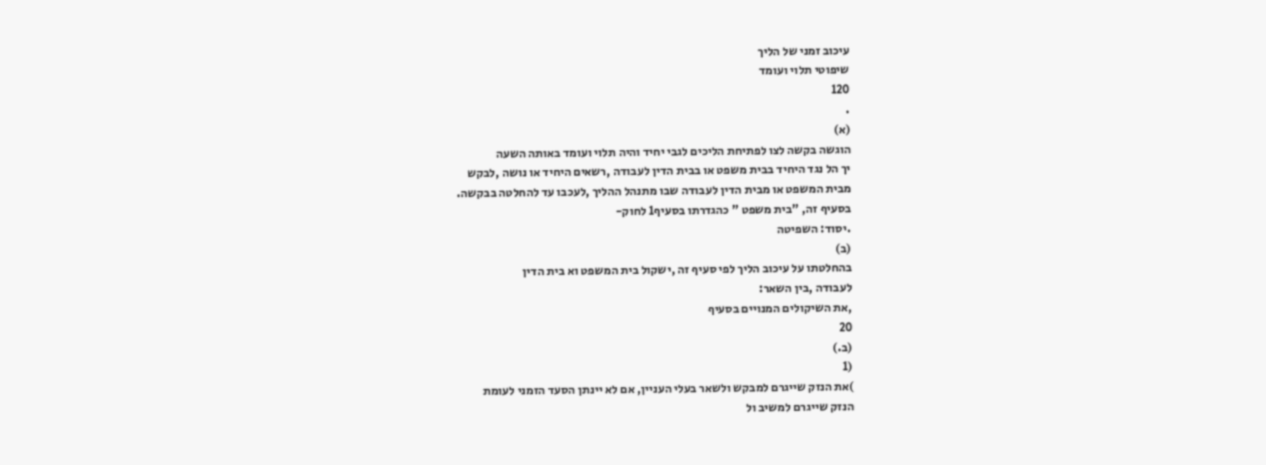עיכוב זמני של הליך
שיפוטי תלוי ועומד
120
.
(א)
הוגשה בקשה לצו לפתיחת הליכים לגבי יחיד והיה תלוי ועומד באותה השעה
יך הל נגד היחיד בבית משפט או בבית הדין לעבודה ,רשאים היחיד או נושה ,לבקש
מבית המשפט או מבית הדין לעבודה שבו מתנהל ההליך ,לעכבו עד להחלטה בבקשה.
בסעיף זה, "בית משפט " כהגדרתו בסעיף1 לחוק-
.יסוד: השפיטה
(ב)
בהחלטתו על עיכוב הליך לפי סעיף זה ,ישקול בית המשפט וא בית הדין
לעבודה ,בין השאר:
,את השיקולים המנויים בסעיף
20
(ב.)
(1
)את הנזק שייגרם למבקש ולשאר בעלי העניין, אם לא יינתן הסעד הזמני לעומת
הנזק שייגרם למשיב ול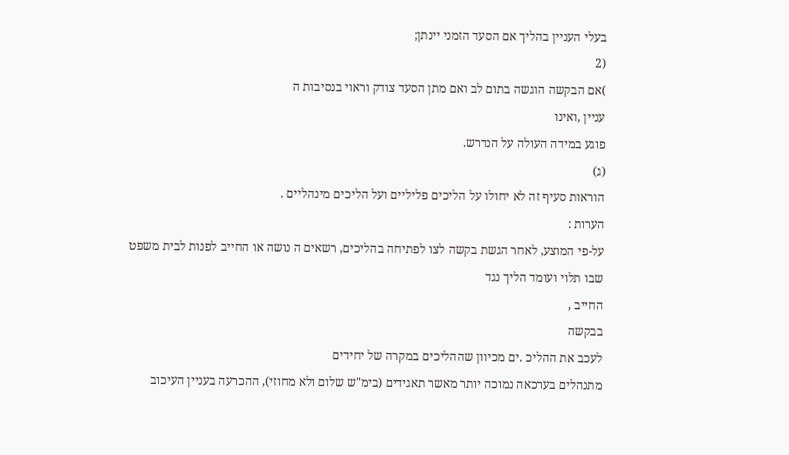בעלי העניין בהליך אם הסעד הזמני יינתן;
(2
)אם הבקשה הוגשה בתום לב ואם מתן הסעד צודק וראוי בנסיבות ה
עניין ,ואינו
פוגע במידה העולה על הנדרש.
(ג)
הוראות סעיף זה לא יחולו על הליכים פליליים ועל הליכים מינהליים .
הערות :
על-פי המוצע, לאחר הגשת בקשה לצו לפתיחה בהליכים, רשאים ה נושה או החייב לפנות לבית משפט
שבו תלוי ועומד הליך נגד
החייב ,
בבקשה
לעכב את ההליכ .ים מכיוון שההליכים במקרה של יחידים
מתנהלים בערכאה נמוכה יותר מאשר תאגידים (בימ"ש שלום ולא מחוזי), ההכרעה בעניין העיכוב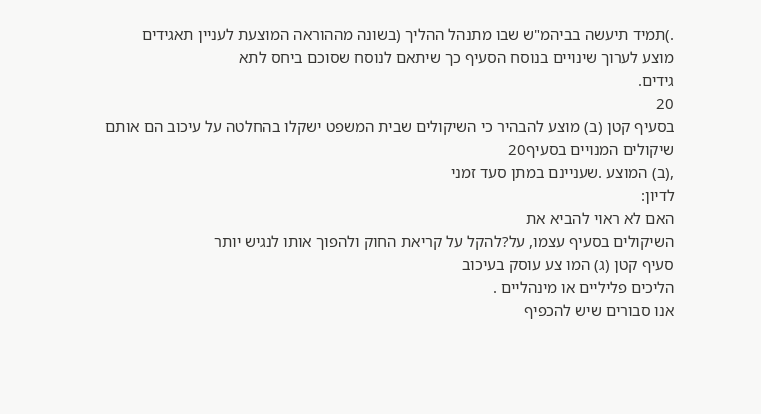.)תמיד תיעשה בביהמ"ש שבו מתנהל ההליך (בשונה מההוראה המוצעת לעניין תאגידים
מוצע לערוך שינויים בנוסח הסעיף כך שיתאם לנוסח שסוכם ביחס לתא
גידים.
20
בסעיף קטן (ב) מוצע להבהיר כי השיקולים שבית המשפט ישקלו בהחלטה על עיכוב הם אותם
שיקולים המנויים בסעיף20
,(ב) המוצע .שעניינם במתן סעד זמני
לדיון:
האם לא ראוי להביא את
השיקולים בסעיף עצמו, על?להקל על קריאת החוק ולהפוך אותו לנגיש יותר
סעיף קטן (ג) המו צע עוסק בעיכוב
הליכים פליליים או מינהליים .
אנו סבורים שיש להכפיף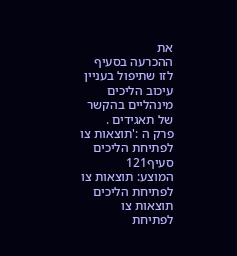את
ההכרעה בסעיף לזו שתיפול בעניין עיכוב הליכים מינהליים בהקשר של תאגידים .
פרק ה :'תוצאות צו לפתיחת הליכים
סעיף121
המוצע: תוצאות צו לפתיחת הליכים
תוצאות צו לפתיחת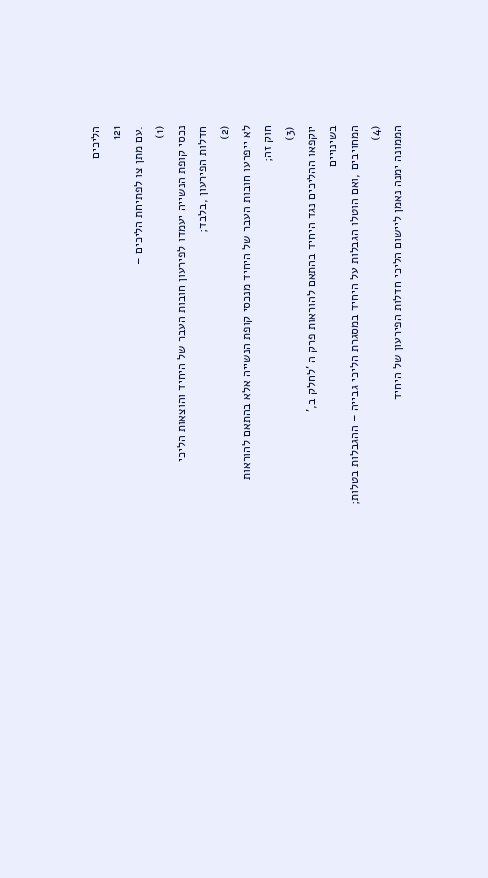הליכים
121
.עם מתן צו לפתיחת הליכים –
(1)
נכסי קופת הנשייה יעמדו לפירעון חובות העבר של היחיד והוצאות הליכי
חדלות הפירעון ,בלבד;
(2)
לא ייפרעו חובות העבר של היחיד מנכסי קופת הנשייה אלא בהתאם להוראות
חוק זה;
(3)
יוקפאו ההליכים נגד היחיד בהתאם להוראות פרק ה 'לחלק ב,'
בשינויים
המחויבים ,ואם הוטלו הגבלות על היחיד במסגרת הליכי גבייה – ההגבלות בטלות;
(4)
הממונה ימנה נאמן ליישום הליכי חדלות הפירעון של היחיד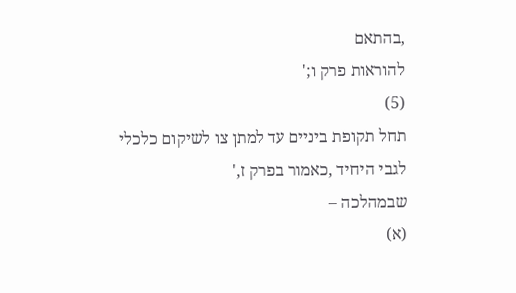,בהתאם
להוראות פרק ו;'
(5)
תחל תקופת ביניים עד למתן צו לשיקום כלכלי לגבי היחיד ,כאמור בפרק ז,'
שבמהלכה –
(א)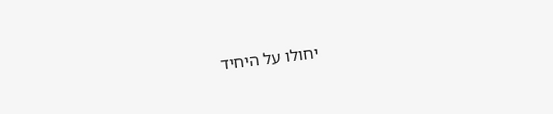יחולו על היחיד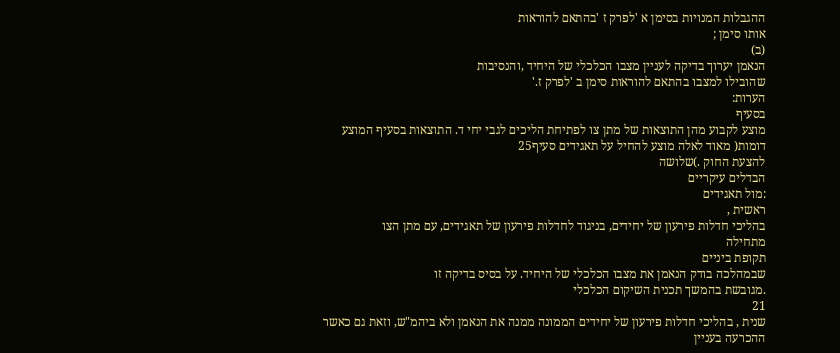ההגבלות המנויות בסימן א 'לפרק ז 'בהתאם להוראות
אותו סימן ;
(ב)
הנאמן יערוך בדיקה לעניין מצבו הכלכלי של היחיד ,והנסיבות
שהובילו למצבו בהתאם להוראות סימן ב 'לפרק ז.'
הערות:
בסעיף
מוצע לקבוע מהן התוצאות של מתן צו לפתיחת הליכים לגבי יחי ד. התוצאות בסעיף המוצע
דומות( מאוד לאלה מוצע להחיל על תאגידים סעיף25
להצעת החוק .)שלושה
הבדלים עיקריים
:מול תאגידים
ראשית ,
בהליכי חדלות פירעון של יחידים, בניגוד לחדלות פירעון של תאגידים, עם מתן הצו
מתחילה
תקופת ביניים
שבמהלכה בודק הנאמן את מצבו הכלכלי של היחיד. על בסיס בדיקה זו
.מגובשת בהמשך תכנית השיקום הכלכלי
21
שנית , בהליכי חדלות פירעון של יחידים הממונה ממנה את הנאמן ולא ביהמ"ש, וזאת גם כאשר
ההכרעה בעניין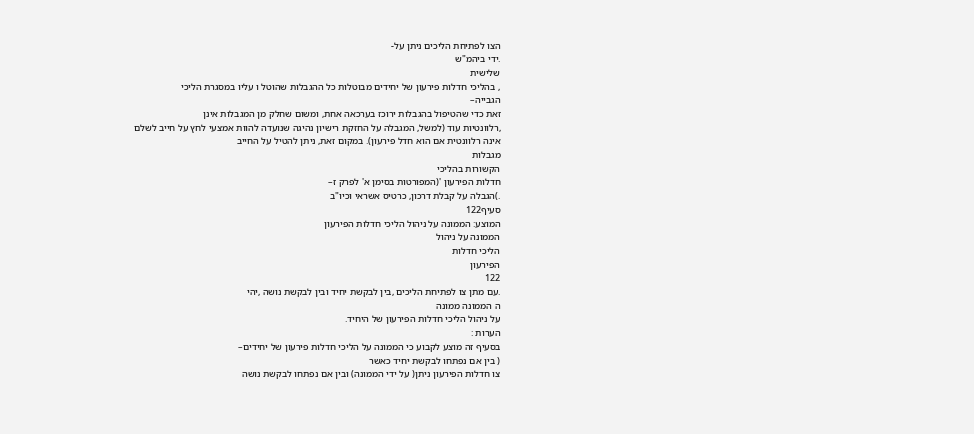הצו לפתיחת הליכים ניתן על-
.ידי ביהמ"ש
שלישית
, בהליכי חדלות פירעון של יחידים מבוטלות כל ההגבלות שהוטל ו עליו במסגרת הליכי
הגבייה–
זאת כדי שהטיפול בהגבלות ירוכז בערכאה אחת, ומשום שחלק מן המגבלות אינן
,רלוונטיות עוד (למשל, המגבלה על החזקת רישיון נהיגה שנועדה להוות אמצעי לחץ על חייב לשלם
אינה רלוונטית אם הוא חדל פירעון). במקום זאת, ניתן להטיל על החייב
מגבלות
הקשורות בהליכי
חדלות הפירעון '(המפורטות בסימן א' לפרק ז–
.)הגבלה על קבלת דרכון, כרטיס אשראי וכיו"ב
סעיף122
המוצע: הממונה על ניהול הליכי חדלות הפירעון
הממונה על ניהול
הליכי חדלות
הפירעון
122
.עם מתן צו לפתיחת הליכים ,בין לבקשת יחיד ובין לבקשת נושה ,יהי
ה הממונה ממונה
על ניהול הליכי חדלות הפירעון של היחיד.
הערות :
בסעיף זה מוצע לקבוע כי הממונה על הליכי חדלות פירעון של יחידים–
( בין אם נפתחו לבקשת יחיד כאשר
צו חדלות הפירעון ניתן( על ידי הממונה) ובין אם נפתחו לבקשת נושה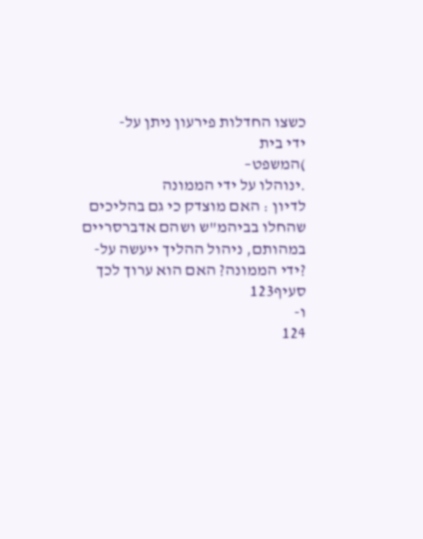כשצו החדלות פירעון ניתן על-
ידי בית
)המשפט–
.ינוהלו על ידי הממונה
לדיון : האם מוצדק כי גם בהליכים שהחלו בביהמ"ש ושהם אדברסריים
במהותם, ניהול ההליך ייעשה על-
?ידי הממונה? האם הוא ערוך לכך
סעיף123
ו-
124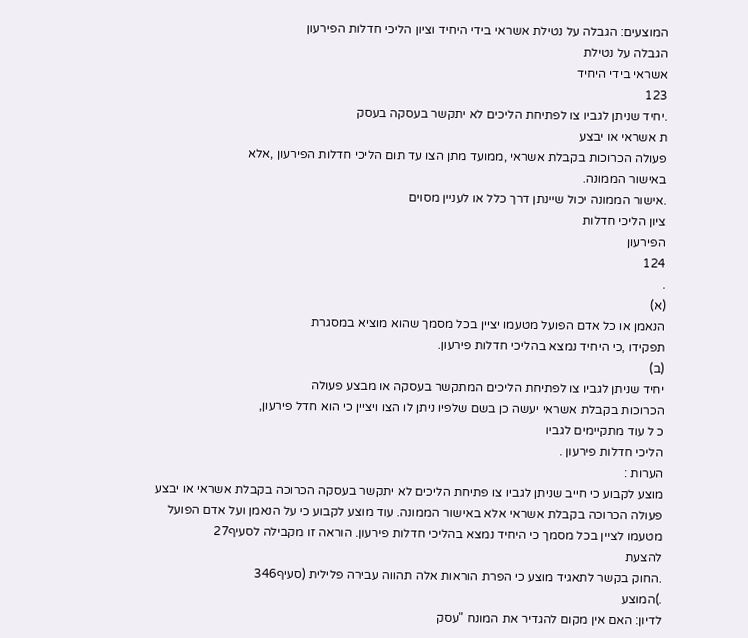המוצעים: הגבלה על נטילת אשראי בידי היחיד וציון הליכי חדלות הפירעון
הגבלה על נטילת
אשראי בידי היחיד
123
.יחיד שניתן לגביו צו לפתיחת הליכים לא יתקשר בעסקה בעסק
ת אשראי או יבצע
פעולה הכרוכות בקבלת אשראי ,ממועד מתן הצו עד תום הליכי חדלות הפירעון ,אלא
באישור הממונה.
.אישור הממונה יכול שיינתן דרך כלל או לעניין מסוים
ציון הליכי חדלות
הפירעון
124
.
(א)
הנאמן או כל אדם הפועל מטעמו יציין בכל מסמך שהוא מוציא במסגרת
תפקידו ,כי היחיד נמצא בהליכי חדלות פירעון.
(ב)
יחיד שניתן לגביו צו לפתיחת הליכים המתקשר בעסקה או מבצע פעולה
הכרוכות בקבלת אשראי יעשה כן בשם שלפיו ניתן לו הצו ויציין כי הוא חדל פירעון,
כ ל עוד מתקיימים לגביו
הליכי חדלות פירעון .
הערות :
מוצע לקבוע כי חייב שניתן לגביו צו פתיחת הליכים לא יתקשר בעסקה הכרוכה בקבלת אשראי או יבצע
פעולה הכרוכה בקבלת אשראי אלא באישור הממונה. עוד מוצע לקבוע כי על הנאמן ועל אדם הפועל
מטעמו לציין בכל מסמך כי היחיד נמצא בהליכי חדלות פירעון. הוראה זו מקבילה לסעיף27
להצעת
.החוק בקשר לתאגיד מוצע כי הפרת הוראות אלה תהווה עבירה פלילית (סעיף346
.)המוצע
לדיון: האם אין מקום להגדיר את המונח "עסק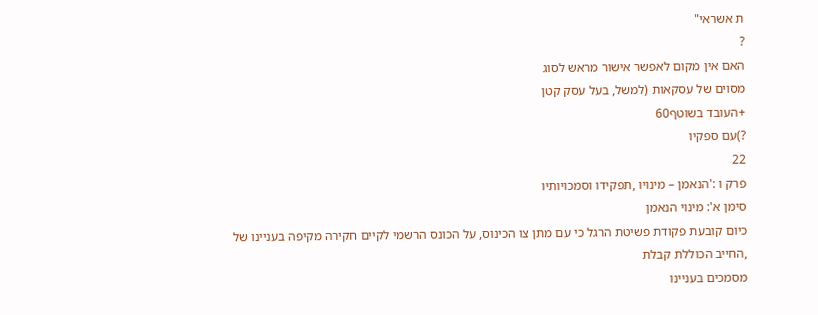ת אשראי"
?
האם אין מקום לאפשר אישור מראש לסוג
מסוים של עסקאות (למשל, בעל עסק קטן
+העובד בשוטף60
?)עם ספקיו
22
פרק ו :'הנאמן – מינויו ,תפקידו וסמכויותיו
סימן א': מינוי הנאמן
כיום קובעת פקודת פשיטת הרגל כי עם מתן צו הכינוס, על הכונס הרשמי לקיים חקירה מקיפה בעניינו של
,החייב הכוללת קבלת
מסמכים בעניינו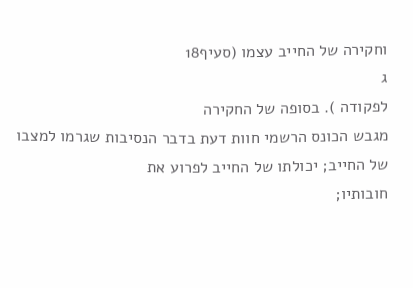וחקירה של החייב עצמו (סעיף18
ג
לפקודה ). בסופה של החקירה
מגבש הכונס הרשמי חוות דעת בדבר הנסיבות שגרמו למצבו של החייב; יכולתו של החייב לפרוע את
חובותיו;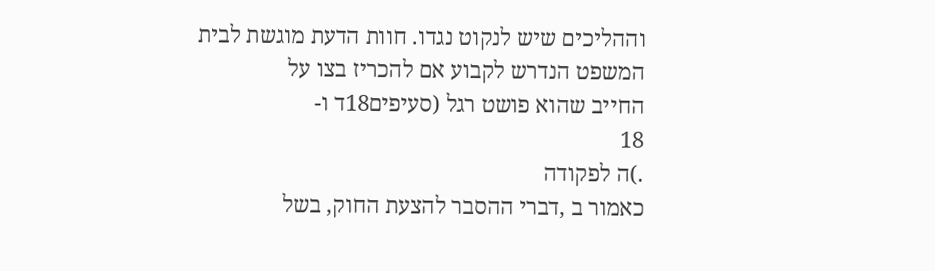וההליכים שיש לנקוט נגדו. חוות הדעת מוגשת לבית המשפט הנדרש לקבוע אם להכריז בצו על
החייב שהוא פושט רגל (סעיפים18ד ו-
18
.)ה לפקודה
כאמור ב ,דברי ההסבר להצעת החוק, בשל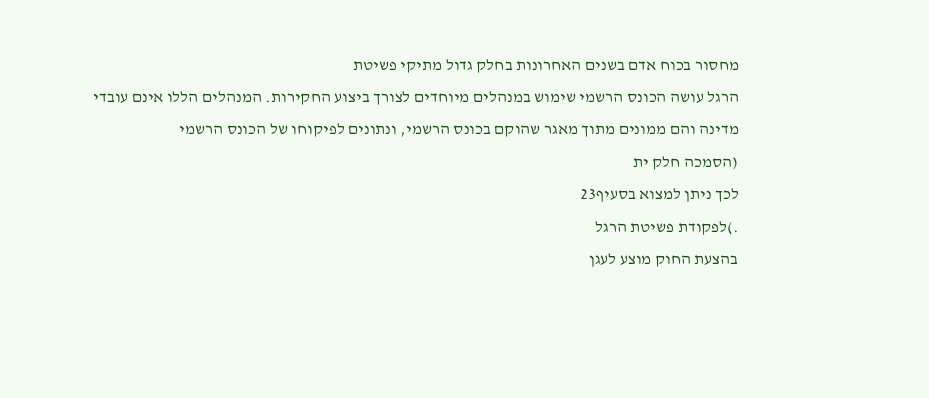מחסור בכוח אדם בשנים האחרונות בחלק גדול מתיקי פשיטת
הרגל עושה הכונס הרשמי שימוש במנהלים מיוחדים לצורך ביצוע החקירות. המנהלים הללו אינם עובדי
מדינה והם ממונים מתוך מאגר שהוקם בכונס הרשמי, ונתונים לפיקוחו של הכונס הרשמי
(הסמכה חלק ית
לכך ניתן למצוא בסעיף23
.)לפקודת פשיטת הרגל
בהצעת החוק מוצע לעגן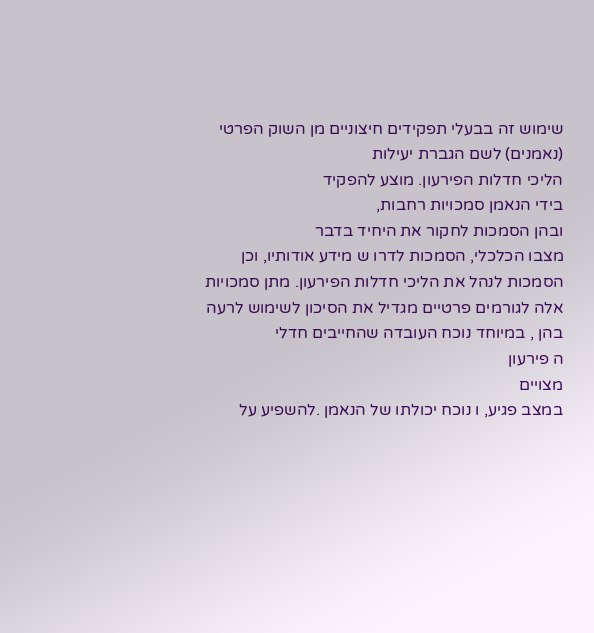שימוש זה בבעלי תפקידים חיצוניים מן השוק הפרטי (נאמנים) לשם הגברת יעילות
הליכי חדלות הפירעון. מוצע להפקיד
בידי הנאמן סמכויות רחבות,
ובהן הסמכות לחקור את היחיד בדבר
מצבו הכלכלי, הסמכות לדרו ש מידע אודותיו, וכן הסמכות לנהל את הליכי חדלות הפירעון. מתן סמכויות
אלה לגורמים פרטיים מגדיל את הסיכון לשימוש לרעה בהן , במיוחד נוכח העובדה שהחייבים חדלי
ה פירעון
מצויים
במצב פגיע, ו נוכח יכולתו של הנאמן .להשפיע על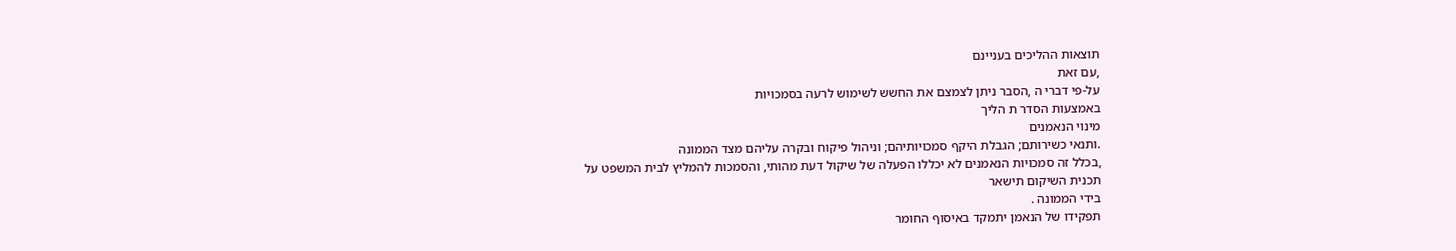תוצאות ההליכים בעניינם
,עם זאת
על-פי דברי ה ,הסבר ניתן לצמצם את החשש לשימוש לרעה בסמכויות
באמצעות הסדר ת הליך
מינוי הנאמנים
.ותנאי כשירותם; הגבלת היקף סמכויותיהם; וניהול פיקוח ובקרה עליהם מצד הממונה
,בכלל זה סמכויות הנאמנים לא יכללו הפעלה של שיקול דעת מהותי, והסמכות להמליץ לבית המשפט על
תכנית השיקום תישאר
בידי הממונה .
תפקידו של הנאמן יתמקד באיסוף החומר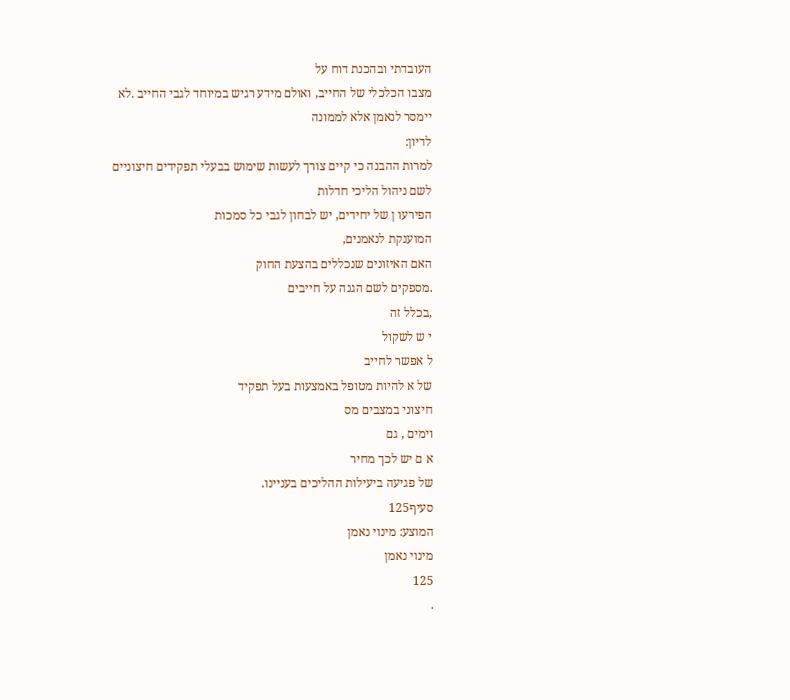העובדתי ובהכנת דוח על
מצבו הכלכלי של החייב, ואולם מידע רגיש במיוחד לגבי החייב .לא יימסר לנאמן אלא לממונה
לדיון:
למרות ההבנה כי קיים צורך לעשות שימוש בבעלי תפקידים חיצוניים לשם ניהול הליכי חדלות
הפירעו ן של יחידים, יש לבחון לגבי כל סמכות
המוענקת לנאמנים,
האם האיזונים שנכללים בהצעת החוק
.מספקים לשם הגנה על חייבים
,בכלל זה
י ש לשקול
ל אפשר לחייב
של א להיות מטופל באמצעות בעל תפקיד
חיצוני במצבים מס
וימים , גם
א ם יש לכך מחיר
של פגיעה ביעילות ההליכים בעניינו.
סעיף125
המוצע: מינוי נאמן
מינוי נאמן
125
.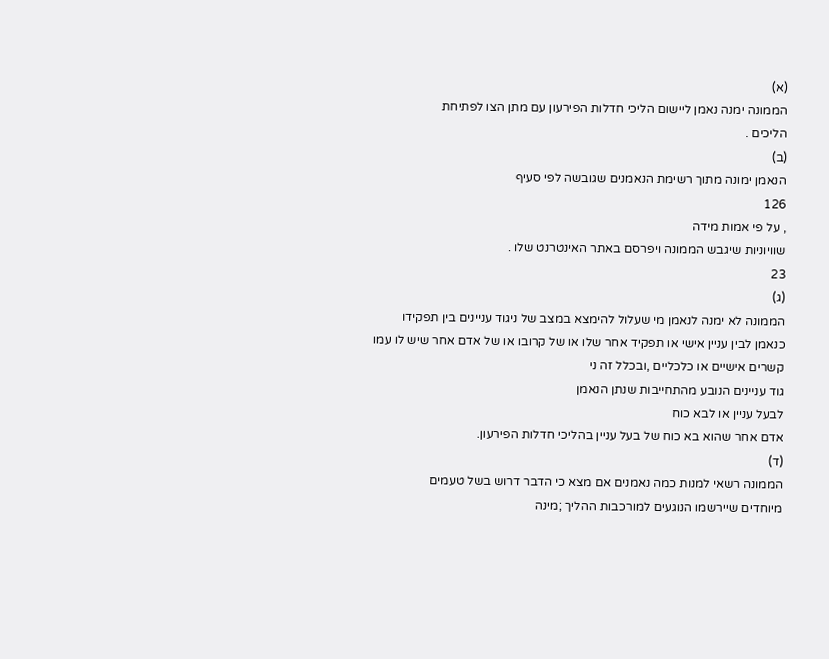(א)
הממונה ימנה נאמן ליישום הליכי חדלות הפירעון עם מתן הצו לפתיחת
הליכים .
(ב)
הנאמן ימונה מתוך רשימת הנאמנים שגובשה לפי סעיף
126
, על פי אמות מידה
שוויוניות שיגבש הממונה ויפרסם באתר האינטרנט שלו .
23
(ג)
הממונה לא ימנה לנאמן מי שעלול להימצא במצב של ניגוד עניינים בין תפקידו
כנאמן לבין עניין אישי או תפקיד אחר שלו או של קרובו או של אדם אחר שיש לו עמו
קשרים אישיים או כלכליים ,ובכלל זה ני
גוד עניינים הנובע מהתחייבות שנתן הנאמן
לבעל עניין או לבא כוח
אדם אחר שהוא בא כוח של בעל עניין בהליכי חדלות הפירעון.
(ד)
הממונה רשאי למנות כמה נאמנים אם מצא כי הדבר דרוש בשל טעמים
מיוחדים שיירשמו הנוגעים למורכבות ההליך ;מינה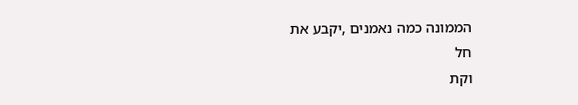הממונה כמה נאמנים ,יקבע את
חל
וקת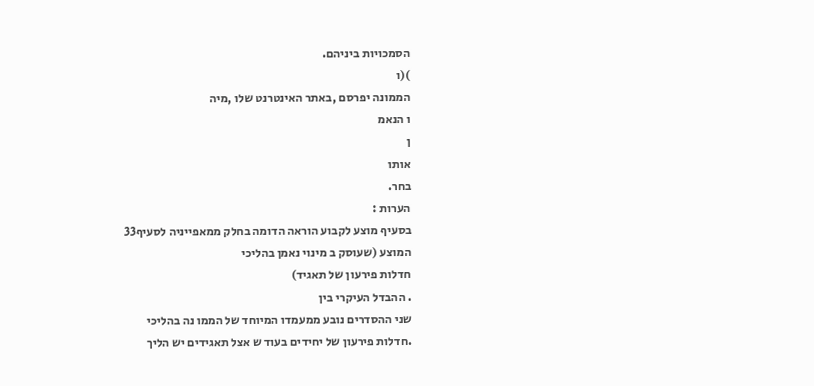הסמכויות ביניהם.
)(ו
הממונה יפרסם ,באתר האינטרנט שלו ,מיה
ו הנאמ
ן
אותו
בחר.
הערות :
בסעיף מוצע לקבוע הוראה הדומה בחלק ממאפייניה לסעיף33
המוצע (שעוסק ב מינוי נאמן בהליכי
חדלות פירעון של תאגיד)
. ההבדל העיקרי בין
שני ההסדרים נובע ממעמדו המיוחד של הממו נה בהליכי
.חדלות פירעון של יחידים בעוד ש אצל תאגידים יש הליך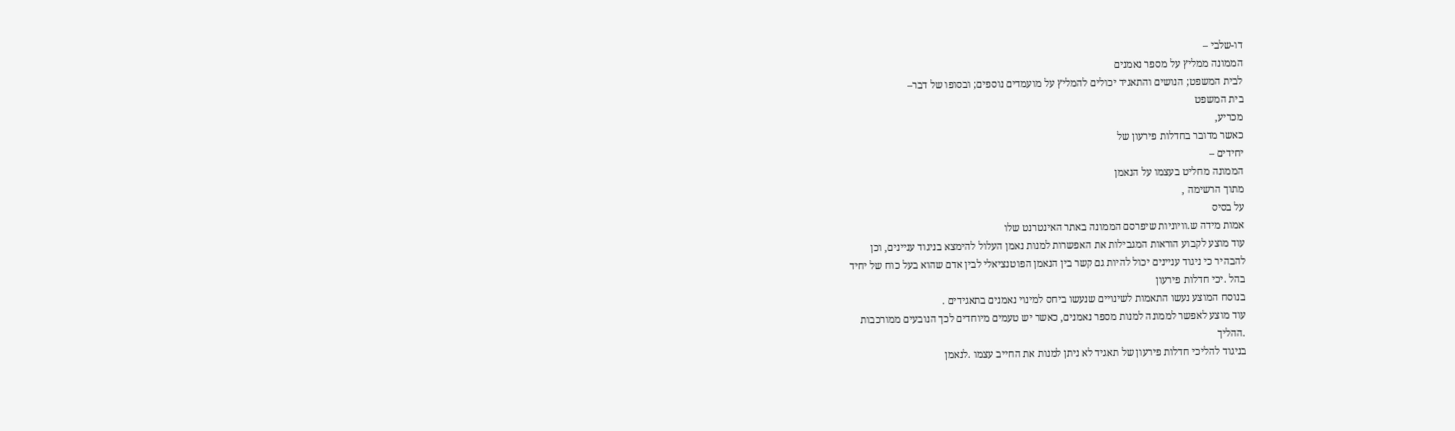דו-שלבי –
הממונה ממליץ על מספר נאמנים
לבית המשפט; הנושים והתאגיד יכולים להמליץ על מועמדים נוספים; ובסופו של דבר–
בית המשפט
מכריע,
כאשר מדובר בחדלות פירעון של
יחידים –
הממונה מחליט בעצמו על הנאמן
מתוך הרשימה ,
על בסיס
אמות מידה ש.וויוניות שיפרסם הממונה באתר האינטרנט שלו
עוד מוצע לקבוע הוראות המגבילות את האפשרות למנות נאמן העלול להימצא בניגוד עניינים, וכן
להבהיר כי ניגוד עניינים יכול להיות גם קשר בין הנאמן הפוטנציאלי לבין אדם שהוא בעל כוח של יחיד
בהל .יכי חדלות פירעון
בנוסח המוצע נעשו התאמות לשינויים שנעשו ביחס למינוי נאמנים בתאגידים .
עוד מוצע לאפשר לממונה למנות מספר נאמנים, כאשר יש טעמים מיוחדים לכך הנובעים ממורכבות
.ההליך
בניגוד להליכי חדלות פירעון של תאגיד לא ניתן למנות את החייב עצמו .לנאמן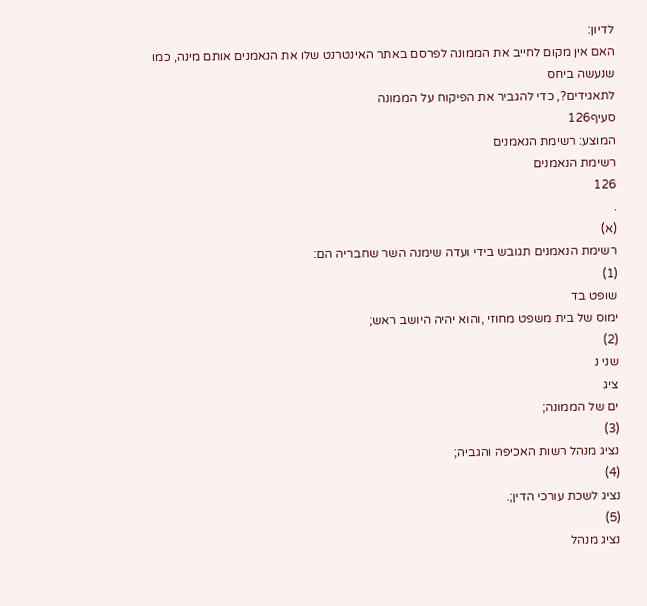לדיון:
האם אין מקום לחייב את הממונה לפרסם באתר האינטרנט שלו את הנאמנים אותם מינה, כמו
שנעשה ביחס
לתאגידים?, כדי להגביר את הפיקוח על הממונה
סעיף126
המוצע: רשימת הנאמנים
רשימת הנאמנים
126
.
(א)
רשימת הנאמנים תגובש בידי ועדה שימנה השר שחבריה הם:
(1)
שופט בד
ימוס של בית משפט מחוזי ,והוא יהיה היושב ראש;
(2)
שני נ
ציג
ים של הממונה;
(3)
נציג מנהל רשות האכיפה והגביה;
(4)
נציג לשכת עורכי הדין;.
(5)
נציג מנהל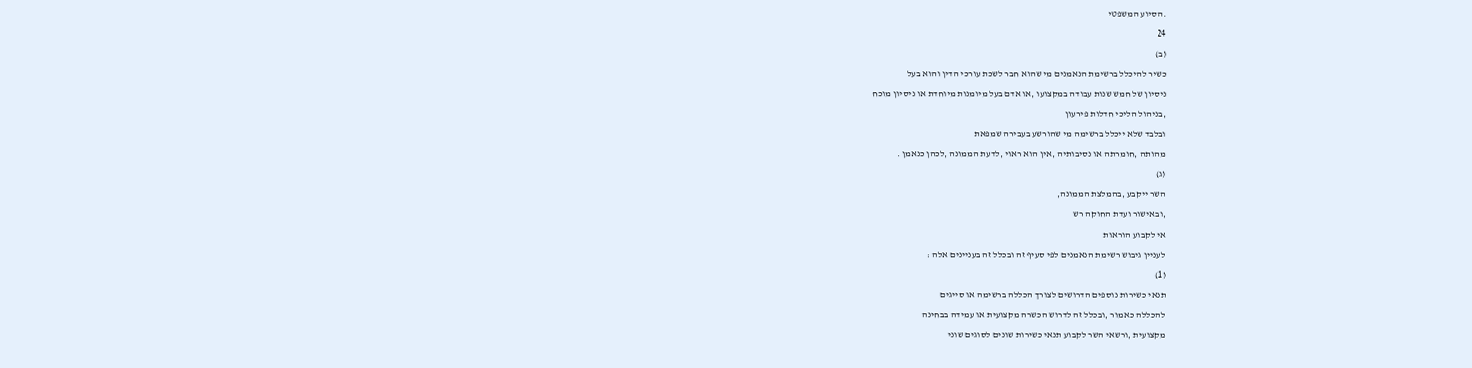.הסיוע המשפטי
24
(ב)
כשיר להיכלל ברשימת הנאמנים מי שהוא חבר לשכת עורכי הדין והוא בעל
ניסיון של חמש שנות עבודה במקצועו ,או אדם בעל מיומנות מיוחדת או ניסיון מוכח
,בניהול הליכי חדלות פירעון
ובלבד שלא ייכלל ברשימה מי שהורשע בעבירה שמפאת
מהותה ,חומרתה או נסיבותיה ,אין הוא ראוי ,לדעת הממונה ,לכהן כנאמן .
(ג)
השר ייקבע ,בהמלצת הממונה,
,ובאישור ועדת החוקה רש
אי לקבוע הוראות
לעניין גיבוש רשימת הנאמנים לפי סעיף זה ובכלל זה בעניינים אלה :
(1)
תנאי כשירות נוספים הדרושים לצורך הכללה ברשימה או סייגים
להכללה כאמור ,ובכלל זה לדרוש הכשרה מקצועית או עמידה בבחינה
מקצועית ,ורשאי השר לקבוע תנאי כשירות שונים לסוגים שוני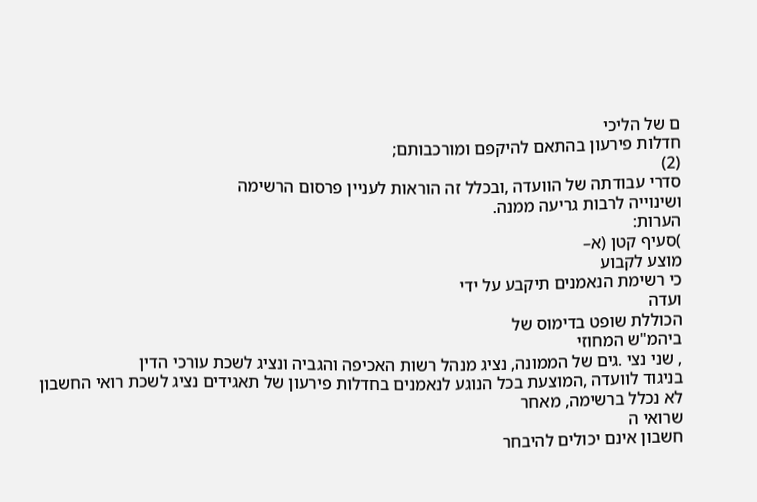ם של הליכי
חדלות פירעון בהתאם להיקפם ומורכבותם;
(2)
סדרי עבודתה של הוועדה ,ובכלל זה הוראות לעניין פרסום הרשימה
ושינוייה לרבות גריעה ממנה.
הערות:
)סעיף קטן (א–
מוצע לקבוע
כי רשימת הנאמנים תיקבע על ידי
ועדה
הכוללת שופט בדימוס של
ביהמ"ש המחוזי
, שני נצי .גים של הממונה, נציג מנהל רשות האכיפה והגביה ונציג לשכת עורכי הדין
בניגוד לוועדה ,המוצעת בכל הנוגע לנאמנים בחדלות פירעון של תאגידים נציג לשכת רואי החשבון
לא נכלל ברשימה, מאחר
שרואי ה
חשבון אינם יכולים להיבחר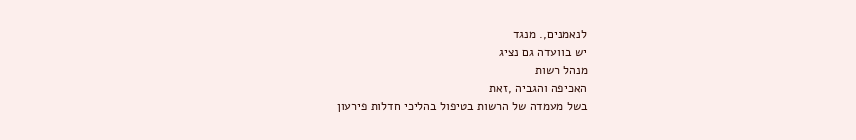לנאמנים,. מנגד
יש בוועדה גם נציג
מנהל רשות
האכיפה והגביה ,זאת
בשל מעמדה של הרשות בטיפול בהליכי חדלות פירעון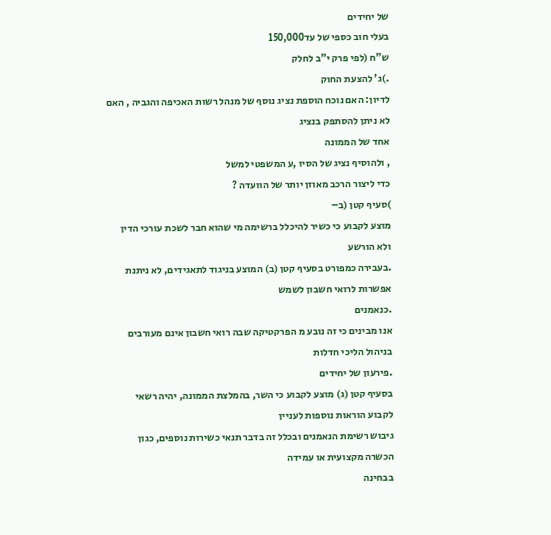של יחידים
בעלי חוב כספי של עד150,000
ש"ח (לפי פרק י"ב לחלק
.)ג' להצעת החוק
לדיון: האם נוכח הוספת נציג נוסף של מנהל רשות האכיפה והגביה , האם לא ניתן להסתפק בנציג
אחד של הממונה
, ולהוסיף נציג של הסיו ,ע המשפטי למשל
כדי ליצור הרכב מאוזן יותר של הוועדה ?
)סעיף קטן (ב–
מוצע לקבוע כי כשיר להיכלל ברשימה מי שהוא חבר לשכת עורכי הדין ולא הורשע
.בעבירה כמפורט בסעיף קטן (ב) המוצע בניגוד לתאגידים, לא ניתנת אפשרות לרואי חשבון לשמש
.כנאמנים
אנו מבינים כי זה נובע מ הפרקטיקה שבה רואי חשבון אינם מעורבים בניהול הליכי חדלות
.פירעון של יחידים
בסעיף קטן (ג) מוצע לקבוע כי השר, בהמלצת הממונה, יהיה רשאי לקבוע הוראות נוספות לעניין
גיבוש רשימת הנאמנים ובכלל זה בדבר תנאי כשירות נוספים, כגון הכשרה מקצועית או עמידה
בבחינה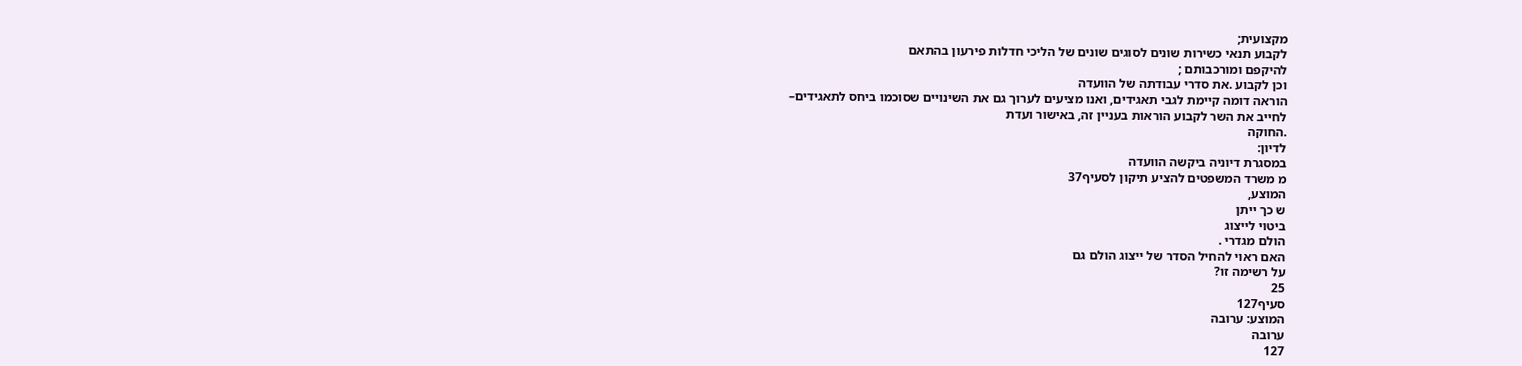מקצועית;
לקבוע תנאי כשירות שונים לסוגים שונים של הליכי חדלות פירעון בהתאם
להיקפם ומורכבותם ;
וכן לקבוע .את סדרי עבודתה של הוועדה
הוראה דומה קיימת לגבי תאגידים, ואנו מציעים לערוך גם את השינויים שסוכמו ביחס לתאגידים–
לחייב את השר לקבוע הוראות בעניין זה, באישור ועדת
.החוקה
לדיון:
במסגרת דיוניה ביקשה הוועדה
מ משרד המשפטים להציע תיקון לסעיף37
המוצע,
ש כך ייתן
ביטוי לייצוג
הולם מגדרי .
האם ראוי להחיל הסדר של ייצוג הולם גם
על רשימה זו?
25
סעיף127
המוצע: ערובה
ערובה
127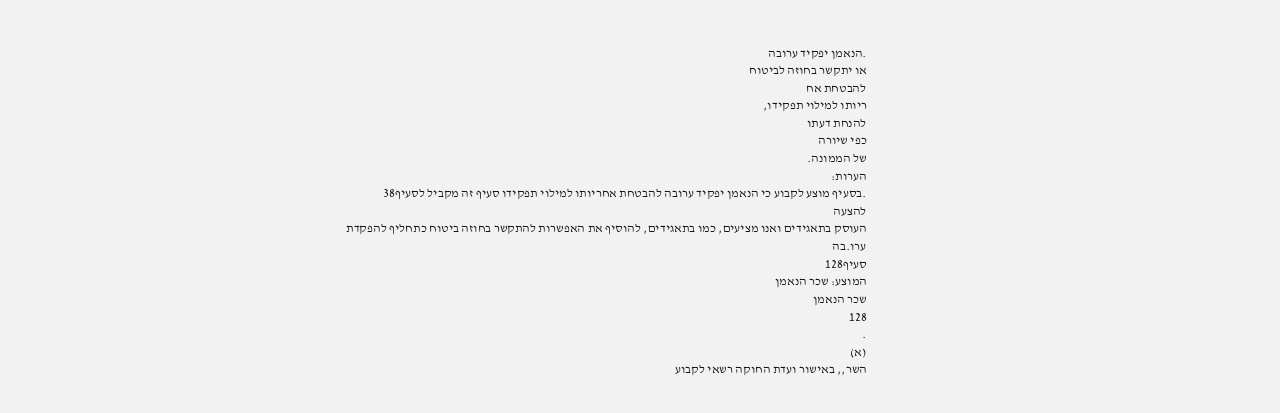.הנאמן יפקיד ערובה
או יתקשר בחוזה לביטוח
להבטחת אח
ריותו למילוי תפקידו,
להנחת דעתו
כפי שיורה
של הממונה.
הערות:
.בסעיף מוצע לקבוע כי הנאמן יפקיד ערובה להבטחת אחריותו למילוי תפקידו סעיף זה מקביל לסעיף38
להצעה
העוסק בתאגידים ואנו מציעים, כמו בתאגידים, להוסיף את האפשרות להתקשר בחוזה ביטוח כתחליף להפקדת
ערו.בה
סעיף128
המוצע: שכר הנאמן
שכר הנאמן
128
.
(א)
השר,, באישור ועדת החוקה רשאי לקבוע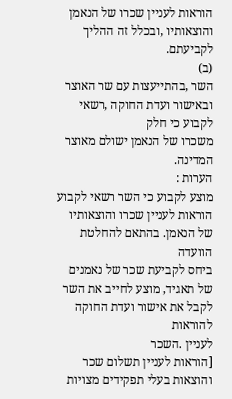הוראות לעניין שכרו של הנאמן
והוצאותיו ,ובכלל זה ההליך לקביעתם.
(ב)
השר ,בהתייעצות עם שר האוצר ובאישור ועדת החוקה ,רשאי לקבוע כי חלק
משכרו של הנאמן ישולם מאוצר המדינה.
הערות :
מוצע לקבוע כי השר רשאי לקבוע הוראות לעניין שכרו והוצאותיו של הנאמן. בהתאם להחלטת הוועדה
ביחס לקביעת שכר של נאמנים של תאגיד, מוצע לחייב את השר לקבל את אישור ועדת החוקה להוראות
לעניין .השכר
[הוראות לעניין תשלום שכר והוצאות בעלי תפקידים מצויות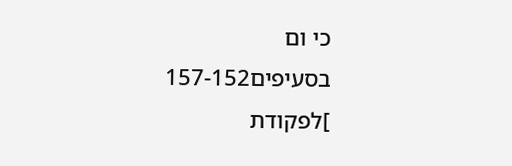כי ום בסעיפים157-152
]לפקודת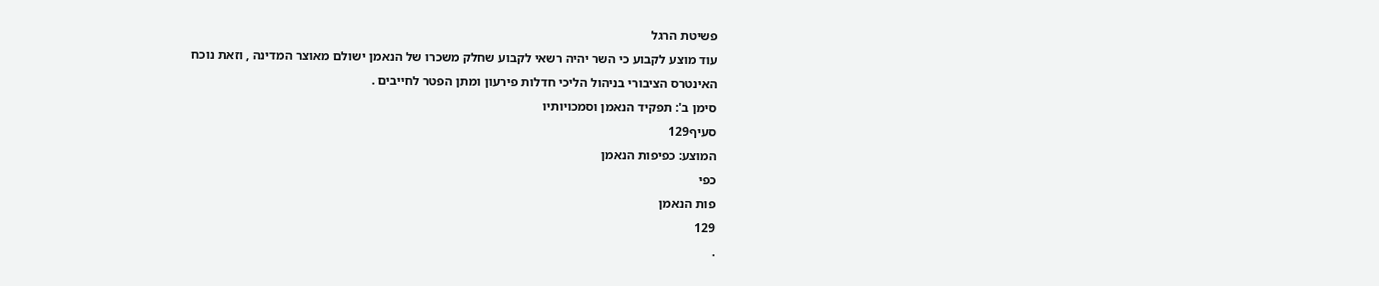פשיטת הרגל
עוד מוצע לקבוע כי השר יהיה רשאי לקבוע שחלק משכרו של הנאמן ישולם מאוצר המדינה , וזאת נוכח
האינטרס הציבורי בניהול הליכי חדלות פירעון ומתן הפטר לחייבים .
סימן ב': תפקיד הנאמן וסמכויותיו
סעיף129
המוצע: כפיפות הנאמן
כפי
פות הנאמן
129
.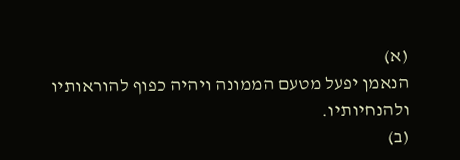(א)
הנאמן יפעל מטעם הממונה ויהיה כפוף להוראותיו ולהנחיותיו.
(ב)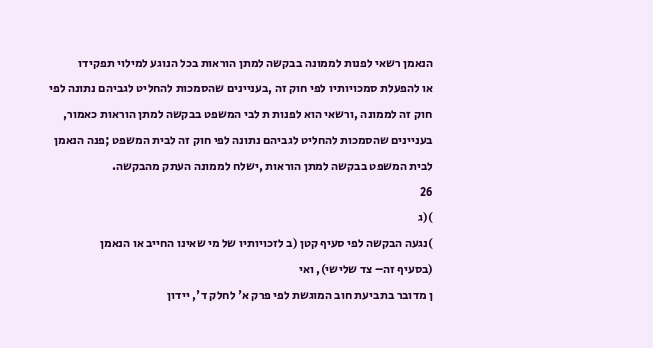הנאמן רשאי לפנות לממונה בבקשה למתן הוראות בכל הנוגע למילוי תפקידו
או להפעלת סמכויותיו לפי חוק זה ,בעניינים שהסמכות להחליט לגביהם נתונה לפי
חוק זה לממונה ,ורשאי הוא לפנות ת לבי המשפט בבקשה למתן הוראות כאמור,
בעניינים שהסמכות להחליט לגביהם נתונה לפי חוק זה לבית המשפט ;פנה הנאמן
לבית המשפט בבקשה למתן הוראות ,ישלח לממונה העתק מהבקשה.
26
)(ג
)נגעה הבקשה לפי סעיף קטן (ב לזכויותיו של מי שאינו החייב או הנאמן
(בסעיף זה– צד שלישי), ואי
ן מדובר בתביעת חוב המוגשת לפי פרק א' לחלק ד', יידון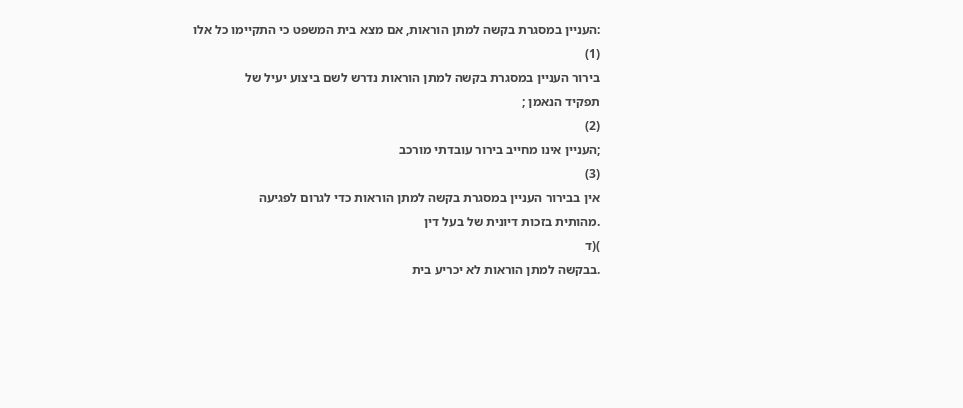:העניין במסגרת בקשה למתן הוראות, אם מצא בית המשפט כי התקיימו כל אלו
(1)
בירור העניין במסגרת בקשה למתן הוראות נדרש לשם ביצוע יעיל של
תפקיד הנאמן ;
(2)
;העניין אינו מחייב בירור עובדתי מורכב
(3)
אין בבירור העניין במסגרת בקשה למתן הוראות כדי לגרום לפגיעה
.מהותית בזכות דיונית של בעל דין
)(ד
.בבקשה למתן הוראות לא יכריע בית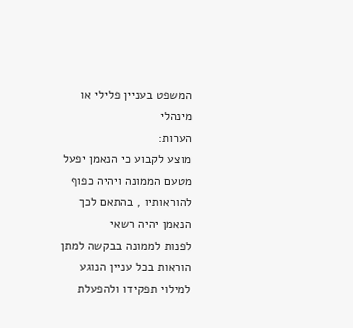המשפט בעניין פלילי או מינהלי
הערות:
מוצע לקבוע כי הנאמן יפעל מטעם הממונה ויהיה כפוף להוראותיו , בהתאם לכך הנאמן יהיה רשאי
לפנות לממונה בבקשה למתן הוראות בכל עניין הנוגע למילוי תפקידו ולהפעלת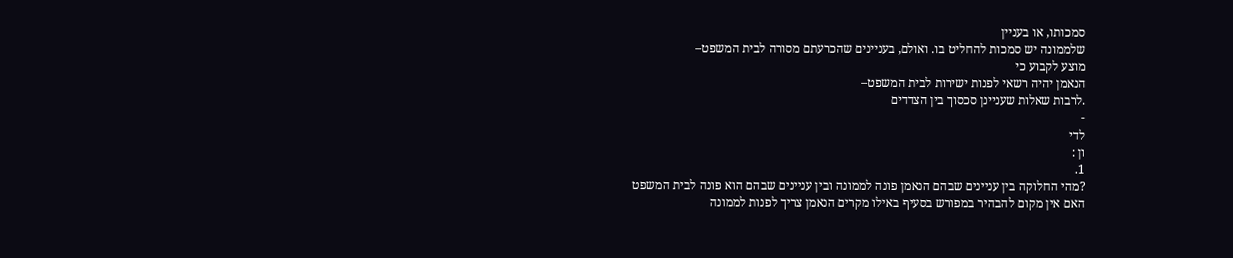סמכותו, או בעניין
שלממונה יש סמכות להחליט בו. ואולם, בעניינים שהכרעתם מסורה לבית המשפט–
מוצע לקבוע כי
הנאמן יהיה רשאי לפנות ישירות לבית המשפט–
.לרבות שאלות שעניינן סכסוך בין הצדדים
-
לדי
ון :
1.
?מהי החלוקה בין עניינים שבהם הנאמן פונה לממונה ובין עניינים שבהם הוא פונה לבית המשפט
האם אין מקום להבהיר במפורש בסעיף באילו מקרים הנאמן צריך לפנות לממונה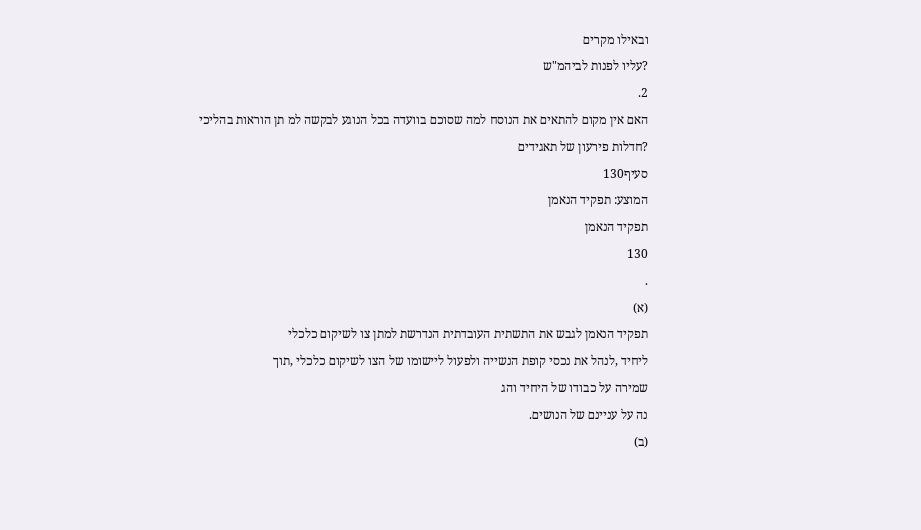ובאילו מקרים
?עליו לפנות לביהמ"ש
2.
האם אין מקום להתאים את הנוסח למה שסוכם בוועדה בכל הנוגע לבקשה למ תן הוראות בהליכי
?חדלות פירעון של תאגידים
סעיף130
המוצע: תפקיד הנאמן
תפקיד הנאמן
130
.
(א)
תפקיד הנאמן לגבש את התשתית העובדתית הנדרשת למתן צו לשיקום כלכלי
ליחיד ,לנהל את נכסי קופת הנשייה ולפעול ליישומו של הצו לשיקום כלכלי ,תוך
שמירה על כבודו של היחיד והג
נה על עניינם של הנושים.
(ב)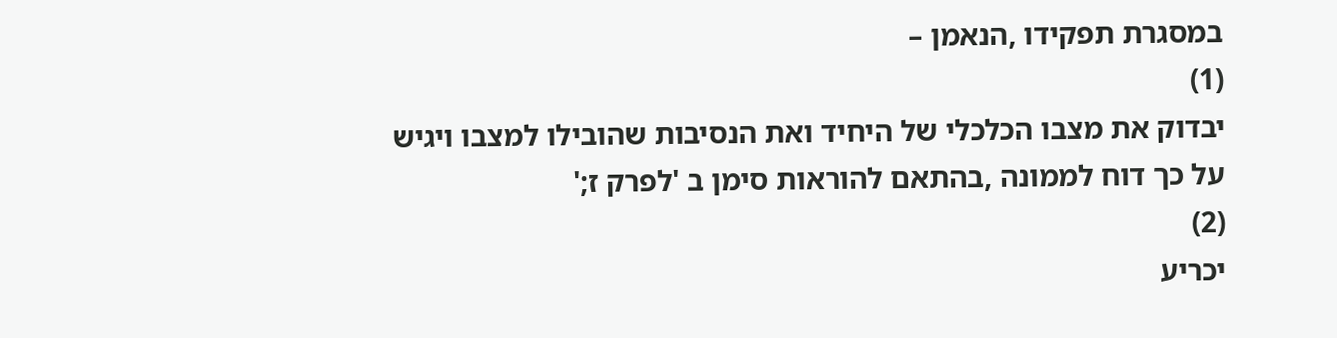במסגרת תפקידו ,הנאמן –
(1)
יבדוק את מצבו הכלכלי של היחיד ואת הנסיבות שהובילו למצבו ויגיש
על כך דוח לממונה ,בהתאם להוראות סימן ב 'לפרק ז;'
(2)
יכריע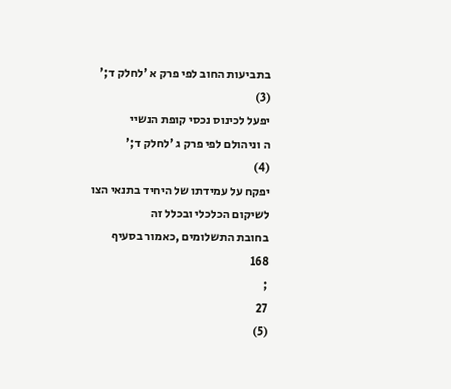בתביעות החוב לפי פרק א 'לחלק ד;'
(3)
יפעל לכינוס נכסי קופת הנשיי
ה וניהולם לפי פרק ג 'לחלק ד;'
(4)
יפקח על עמידתו של היחיד בתנאי הצו לשיקום הכלכלי ובכלל זה
בחובת התשלומים ,כאמור בסעיף
168
;
27
(5)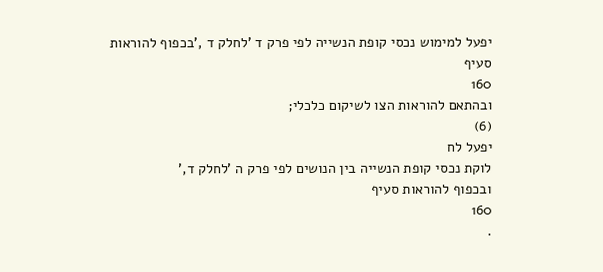יפעל למימוש נכסי קופת הנשייה לפי פרק ד 'לחלק ד ,'בכפוף להוראות
סעיף
160
ובהתאם להוראות הצו לשיקום כלכלי;
(6)
יפעל לח
לוקת נכסי קופת הנשייה בין הנושים לפי פרק ה 'לחלק ד,'
ובכפוף להוראות סעיף
160
.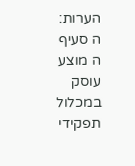הערות:
ה סעיף
ה מוצע עוסק במכלול תפקידי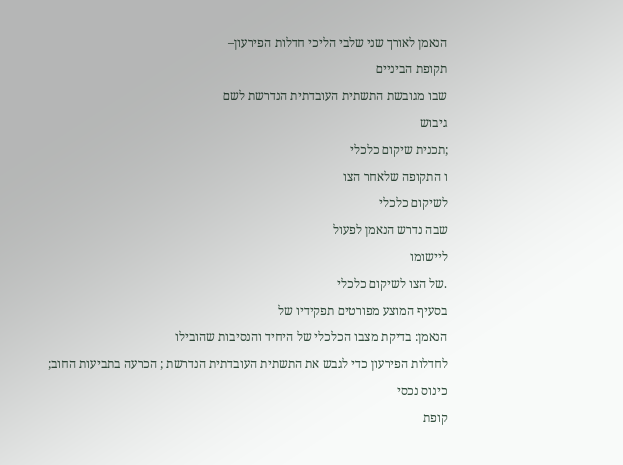הנאמן לאורך שני שלבי הליכי חדלות הפירעון–
תקופת הביניים
שבו מגובשת התשתית העובדתית הנדרשת לשם
גיבוש
;תכנית שיקום כלכלי
ו התקופה שלאחר הצו
לשיקום כלכלי
שבה נדרש הנאמן לפעול
ליישומו
.של הצו לשיקום כלכלי
בסעיף המוצע מפורטים תפקידיו של
הנאמן: בדיקת מצבו הכלכלי של היחיד והנסיבות שהובילו
לחדלות הפירעון כדי לגבש את התשתית העובדתית הנדרשת ; הכרעה בתביעות החוב; כינוס נכסי
קופת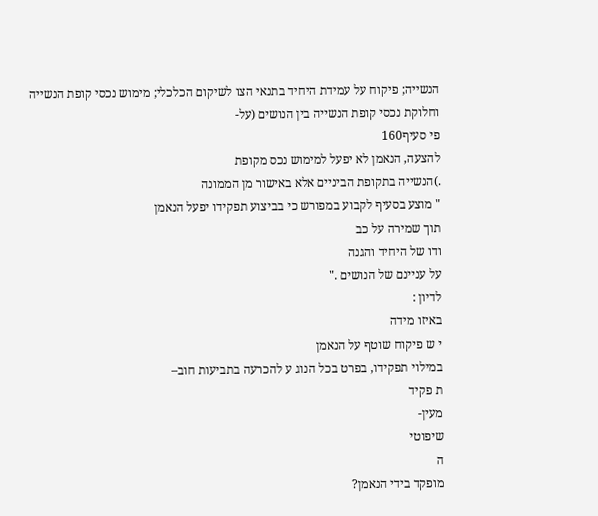הנשייה; פיקוח על עמידת היחיד בתנאי הצו לשיקום הכלכלי; מימוש נכסי קופת הנשייה
וחלוקת נכסי קופת הנשייה בין הנושים (על-
פי סעיף160
להצעה, הנאמן לא יפעל למימוש נכס מקופת
.)הנשייה בתקופת הביניים אלא באישור מן הממונה
" מוצע בסעיף לקבוע במפורש כי בביצוע תפקידו יפעל הנאמן
תוך שמירה על כב
ודו של היחיד והגנה
על עניינם של הנושים ."
לדיון :
באיזו מידה
י ש פיקוח שוטף על הנאמן
במילוי תפקידו, בפרט בכל הנוג ע להכרעה בתביעות חוב–
ת פקיד
מעין-
שיפוטי
ה
מופקד בידי הנאמן?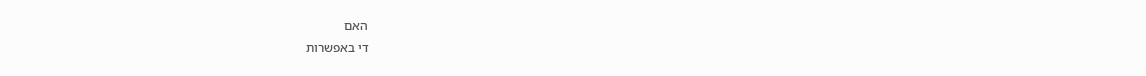האם
די באפשרות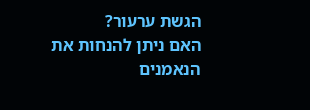הגשת ערעור?
האם ניתן להנחות את
הנאמנים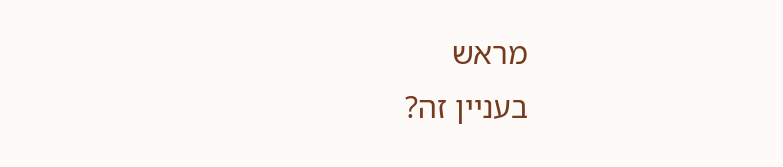מראש
בעניין זה?